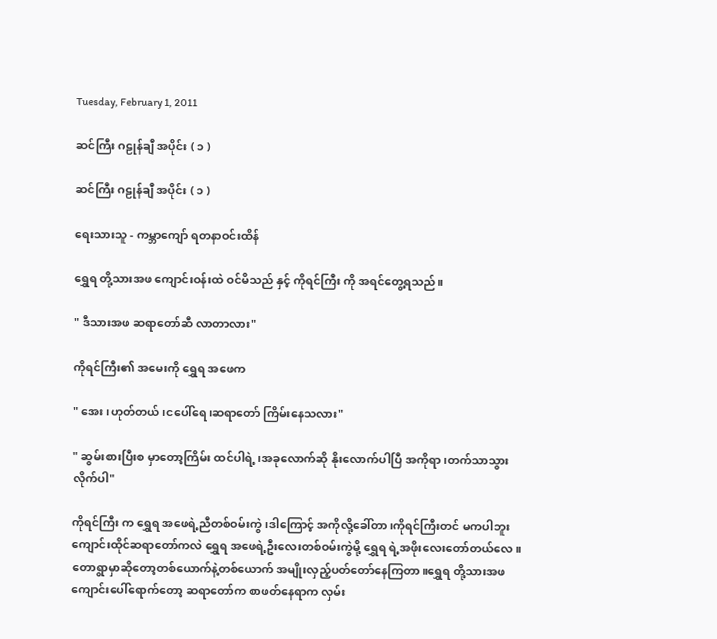Tuesday, February 1, 2011

ဆင်ကြီး ဂဠုန်ချီ အပိုင်း ( ၁ )

ဆင်ကြီး ဂဠုန်ချီ အပိုင်း ( ၁ )

ရေးသားသူ - ကမ္ဘာကျော် ရတနာဝင်းထိန်

ရွှေရ တို့သားအဖ ကျောင်းဝန်းထဲ ဝင်မိသည် နှင့် ကိုရင်ကြီး ကို အရင်တွေ့ရသည်။

" ဒီသားအဖ ဆရာတော်ဆီ လာတာလား"

ကိုရင်ကြီး၏ အမေးကို ရွှေရ အဖေက

" အေး၊ဟုတ်တယ်၊ငပေါ်ရေ၊ဆရာတော် ကြိမ်းနေသလား"

" ဆွမ်းစားပြီးစ မှာတော့ကြိမ်း ထင်ပါရဲ့၊အခုလောက်ဆို နိုးလောက်ပါပြီ အကိုရာ၊တက်သာသွားလိုက်ပါ"

ကိုရင်ကြီး က ရွှေရ အဖေရဲ့ညီတစ်ဝမ်းကွဲ၊ဒါကြောင့် အကိုလို့ခေါ်တာ၊ကိုရင်ကြီးတင် မကပါဘူး ကျောင်းထိုင်ဆရာတော်ကလဲ ရွှေရ အဖေရဲ့ဦးလေးတစ်ဝမ်းကွဲမို့ ရွှေရ ရဲ့အဖိုးလေးတော်တယ်လေ။ တောရွာမှာဆိုတော့တစ်ယောက်နဲ့တစ်ယောက် အမျိုးလှည့်ပတ်တော်နေကြတာ။ရွှေရ တို့သားအဖ ကျောင်းပေါ်ရောက်တော့ ဆရာတော်က စာဖတ်နေရာက လှမ်း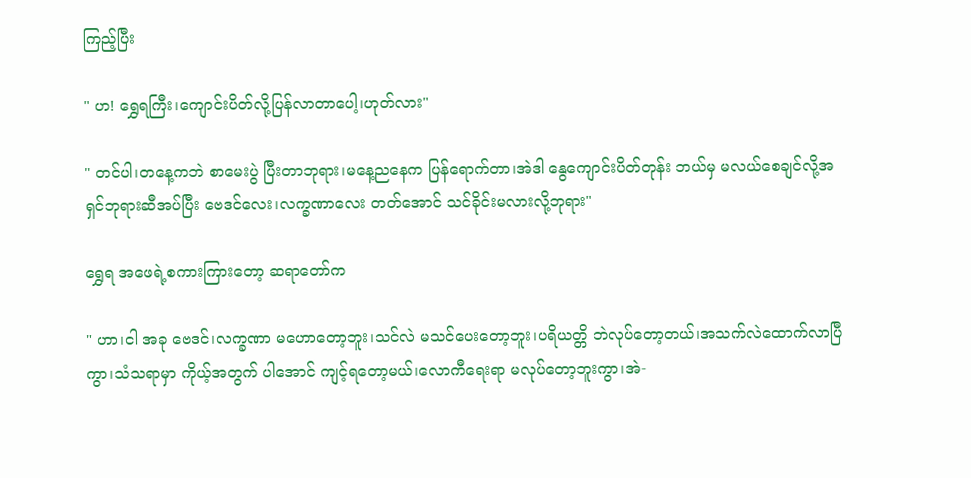ကြည့်ပြီး

" ဟ! ရွှေရကြီး၊ကျောင်းပိတ်လို့ပြန်လာတာပေါ့၊ဟုတ်လား"

" တင်ပါ၊တနေ့ကဘဲ စာမေးပွဲ ပြီးတာဘုရား၊မနေ့ညနေက ပြန်ရောက်တာ၊အဲဒါ နွေကျောင်းပိတ်တုန်း ဘယ်မှ မလယ်စေချင်လို့အရှင်ဘုရားဆီအပ်ပြီး ဗေဒင်လေး၊လက္ခဏာလေး တတ်အောင် သင်ခိုင်းမလားလို့ဘုရား"

ရွှေရ အဖေရဲ့စကားကြားတော့ ဆရာတော်က

" ဟာ၊ငါ အခု ဗေဒင်၊လက္ခဏာ မဟောတော့ဘူး၊သင်လဲ မသင်ပေးတော့ဘူး၊ပရိယတ္တိ ဘဲလုပ်တော့တယ်၊အသက်လဲထောက်လာပြီကွာ၊သံသရာမှာ ကိုယ့်အတွက် ပါအောင် ကျင့်ရတော့မယ်၊လောကီရေးရာ မလုပ်တော့ဘူးကွာ၊အဲ-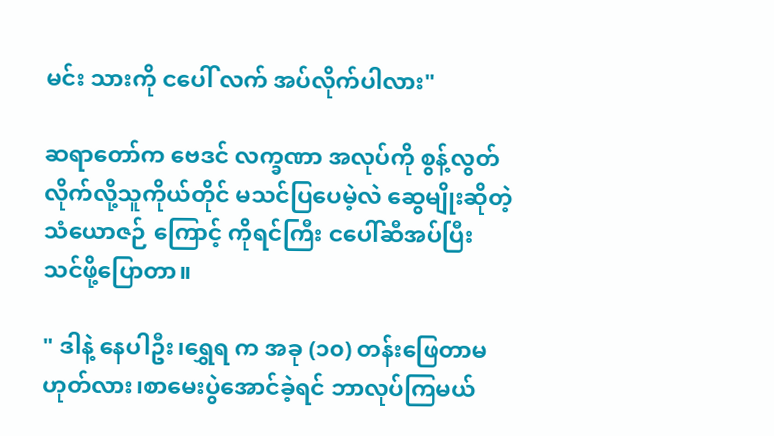မင်း သားကို ငပေါ် လက် အပ်လိုက်ပါလား"

ဆရာတော်က ဗေဒင် လက္ခဏာ အလုပ်ကို စွန့်လွတ်လိုက်လို့သူကိုယ်တိုင် မသင်ပြပေမဲ့လဲ ဆွေမျိုးဆိုတဲ့သံယောဇဉ် ကြောင့် ကိုရင်ကြီး ငပေါ်ဆီအပ်ပြီး သင်ဖို့ပြောတာ။

" ဒါနဲ့ နေပါဦး၊ရွှေရ က အခု (၁၀) တန်းဖြေတာမဟုတ်လား၊စာမေးပွဲအောင်ခဲ့ရင် ဘာလုပ်ကြမယ်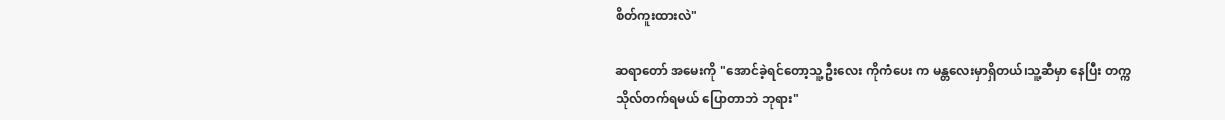စိတ်ကူးထားလဲ"

ဆရာတော် အမေးကို "အောင်ခဲ့ရင်တော့သူ့ဦးလေး ကိုကံပေး က မန္တလေးမှာရှိတယ်၊သူ့ဆီမှာ နေပြီး တက္ကသိုလ်တက်ရမယ် ပြောတာဘဲ ဘုရား"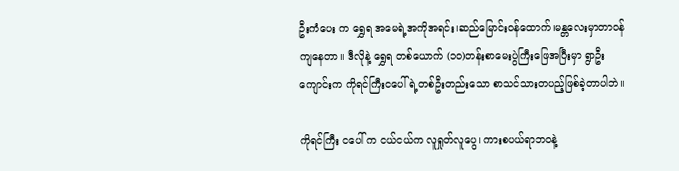ဦးကံပေး က ရွှေရ အမေရဲ့အကိုအရင်း၊ဆည်မြောင်းဝန်ထောက်၊မန္တလေးမှာတာဝန်ကျနေတာ။ ဒီလိုနဲ့ ရွှေရ တစ်ယောက် (၁၀)တန်းစာမေးပွဲကြီးဖြေအပြီးမှာ ရွာဦးကျောင်းက ကိုရင်ကြီးငပေါ်ရဲ့တစ်ဦးတည်းသော စာသင်သားတပည့်ဖြစ်ခဲ့တာပါဘဲ။

ကိုရင်ကြီး ငပေါ် က ငယ်ငယ်က လူရှုတ်လူပွေ၊ ကားစပယ်ရာဘဝနဲ့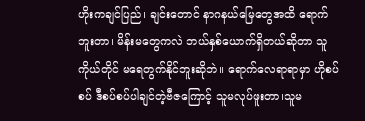ဟိုးကချင်ပြည်၊ ချင်းတောင် နာဂနယ်မြေတွေအထိ ရောက်ဘူးတာ၊ မိန်းမတွေကလဲ ဘယ်နှစ်ယောက်ရှိတယ်ဆိုတာ သူကိုယ်တိုင် မရေတွက်နိုင်ဘူးဆိုဘဲ။ ရောက်လေရာရာမှာ ဟိုစပ်စပ် ဒီစပ်စပ်ပါချင်တဲ့ဗီဇကြောင့် သူမလုပ်ဖူးတာ၊သူမ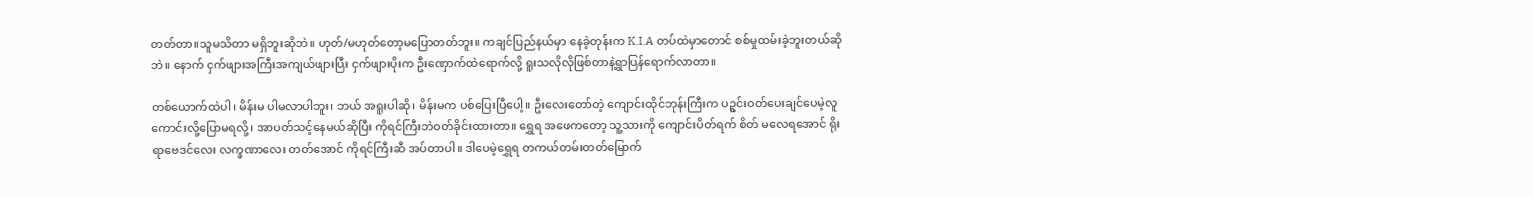တတ်တာ။သူမသိတာ မရှိဘူးဆိုဘဲ။ ဟုတ်/မဟုတ်တော့မပြောတတ်ဘူး။ ကချင်ပြည်နယ်မှာ နေခဲ့တုန်းက K.I.A တပ်ထဲမှာတောင် စစ်မှုထမ်းခဲ့ဘူးတယ်ဆိုဘဲ။ နောက် ငှက်ဖျားအကြီးအကျယ်ဖျားပြီး ငှက်ဖျားပိုးက ဦးဏှောက်ထဲရောက်လို့ ရူးသလိုလိုဖြစ်တာနဲ့ရွာပြန်ရောက်လာတာ။

တစ်ယောက်ထဲပါ၊ မိန်းမ ပါမလာပါဘူး၊ ဘယ် အရူးပါဆို၊ မိန်းမက ပစ်ပြေးပြီပေါ့။ ဦးလေးတော်တဲ့ ကျောင်းထိုင်ဘုန်းကြီးက ပဥွင်းဝတ်ပေးချင်ပေမဲ့လူကောင်းလို့ပြောမရလို့၊ အာပတ်သင့်နေမယ်ဆိုပြီး ကိုရင်ကြီးဘဲဝတ်ခိုင်းထားတာ။ ရွှေရ အဖေကတော့ သူ့သားကို ကျောင်းပိတ်ရက် စိတ် မလေရအောင် ရိုးရာဗေဒင်လေး လက္ခဏာလေး တတ်အောင် ကိုရင်ကြီးဆီ အပ်တာပါ။ ဒါပေမဲ့ရွှေရ တကယ်တမ်းတတ်မြောက်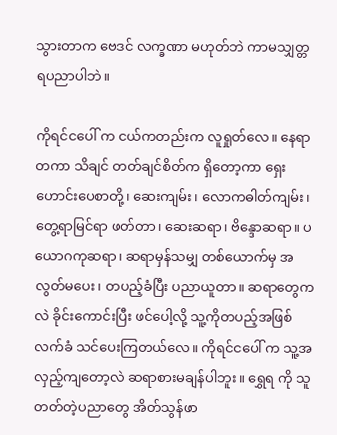သွားတာက ဗေဒင် လက္ခဏာ မဟုတ်ဘဲ ကာမသျှတ္တရပညာပါဘဲ။

ကိုရင်ငပေါ် က ငယ်ကတည်းက လူရှုတ်လေ။ နေရာတကာ သိချင် တတ်ချင်စိတ်က ရှိတော့ကာ ရှေးဟောင်းပေစာတို့၊ ဆေးကျမ်း၊ လောကဓါတ်ကျမ်း၊ တွေ့ရာမြင်ရာ ဖတ်တာ၊ ဆေးဆရာ၊ ဗိန္ဒောဆရာ။ ပယောဂကုဆရာ၊ ဆရာမှန်သမျှ တစ်ယောက်မှ အလွတ်မပေး၊ တပည့်ခံပြီး ပညာယူတာ။ ဆရာတွေကလဲ ခိုင်းကောင်းပြီး ဖင်ပေါ့လို့ သူ့ကိုတပည့်အဖြစ်လက်ခံ သင်ပေးကြတယ်လေ။ ကိုရင်ငပေါ် က သူ့အလှည့်ကျတော့လဲ ဆရာစားမချန်ပါဘူး။ ရွှေရ ကို သူတတ်တဲ့ပညာတွေ အိတ်သွန်ဖာ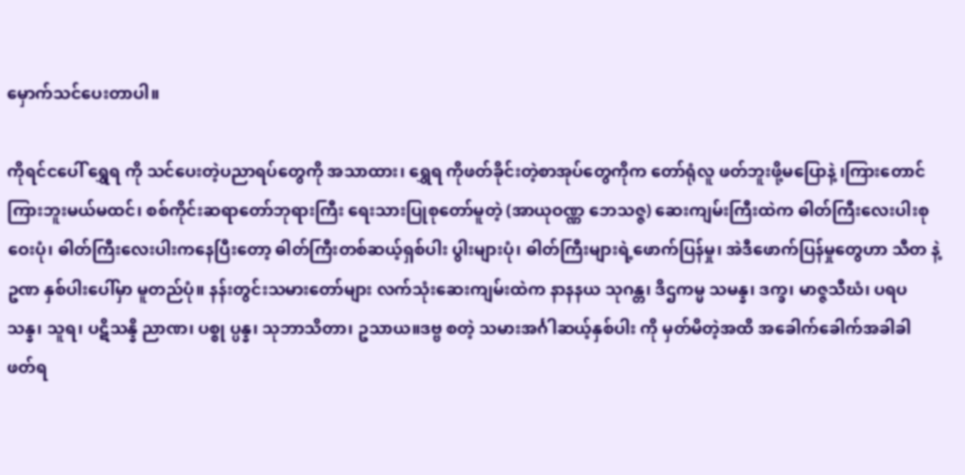မှောက်သင်ပေးတာပါ။

ကိုရင်ငပေါ် ရွှေရ ကို သင်ပေးတဲ့ပညာရပ်တွေကို အသာထား၊ ရွှေရ ကိုဖတ်ခိုင်းတဲ့စာအုပ်တွေကိုက တော်ရုံလူ ဖတ်ဘူးဖို့မပြောနဲ့ ၊ကြားတောင်ကြားဘူးမယ်မထင်၊ စစ်ကိုင်းဆရာတော်ဘုရားကြီး ရေးသားပြုစုတော်မူတဲ့ (အာယုဝဏ္ဏ ဘေသဇ္ဇ) ဆေးကျမ်းကြီးထဲက ဓါတ်ကြီးလေးပါးစုဝေးပုံ၊ ဓါတ်ကြီးလေးပါးကနေပြီးတော့ ဓါတ်ကြီးတစ်ဆယ့်ရှစ်ပါး ပွါးများပုံ၊ ဓါတ်ကြီးများရဲ့ဖောက်ပြန်မှု၊ အဲဒီဖောက်ပြန်မှုတွေဟာ သီတ နဲ့ဥဏ နှစ်ပါးပေါ်မှာ မူတည်ပုံ။ နန်းတွင်းသမားတော်များ လက်သုံးဆေးကျမ်းထဲက နာနနယ သုဂန္တ၊ ဒိဌကမ္မ သမန္န၊ ဒက္ခ၊ မာဇ္ဇသီဃံ၊ ပရပသန္န၊ သူရ၊ ပဋိသန္နိ ညာဏ၊ ပစ္စု ပ္ပန္န၊ သုဘာသိတာ၊ ဥသာယ။ဒဗ္ဗ စတဲ့ သမားအင်္ဂါဆယ့်နှစ်ပါး ကို မှတ်မိတဲ့အထိ အခေါက်ခေါက်အခါခါ ဖတ်ရ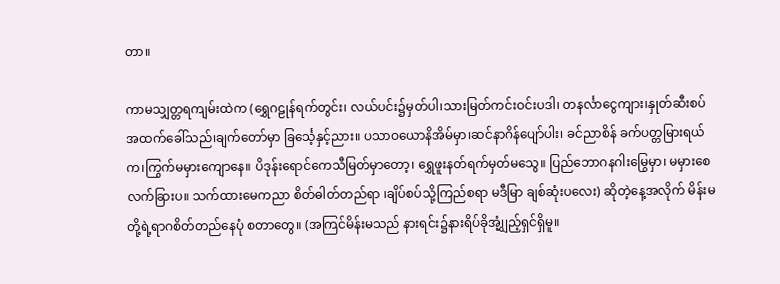တာ။

ကာမသျှတ္တရကျမ်းထဲက (ရွှေဂဠုန်ရက်တွင်း၊ လယ်ပင်း၌မှတ်ပါ၊သားမြတ်ကင်းဝင်းပဒါ၊ တနင်္လာငွေကျား၊နှုတ်ဆီးစပ် အထက်ခေါ်သည်၊ချက်တော်မှာ ခြင်္သေ့နှင့်ညား။ ပသာဝယောနိအိမ်မှာ၊ဆင်နာဂိန်ပျော်ပါး၊ ခင်ညာစိန် ခက်ပတ္တမြားရယ်က၊ကြွက်မမှားကျောနေ။ ပိဒုန်းရောင်ကေသီမြတ်မှာတော့၊ ရွှေဖူးနတ်ရက်မှတ်မသွေ။ ပြည်ဘောဂနဂါးမြွေမှာ၊ မမှားစေလက်ခြားပ။ သက်ထားမေကညာ စိတ်ဓါတ်တည်ရာ ၊ချိပ်စပ်သို့ကြည်စရာ မဒီမြာ ချစ်ဆုံးပလေး) ဆိုတဲ့နေ့အလိုက် မိန်းမတို့ရဲ့ရာဂစိတ်တည်နေပုံ စတာတွေ။ (အကြင်မိန်းမသည် နားရင်း၌နားရိပ်ခိုအံ့၊ျွှည့်ရှင်ရှိမူ။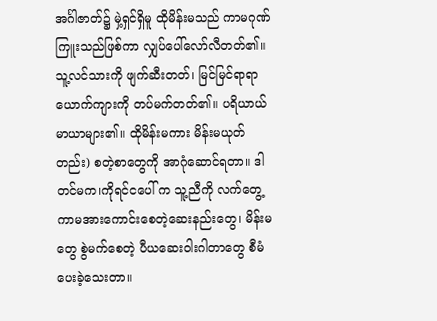အင်္ဂါဇာတ်၌ မှဲ့ရှင်ရှိမူ ထိုမိန်းမသည် ကာမဂုဏ်ကြူးသည်ဖြစ်ကာ လျှပ်ပေါ်လော်လီတတ်၏။ သူ့လင်သားကို ဖျက်ဆီးတတ်၊ မြင်မြင်ရာရာ ယောက်ကျားကို တပ်မက်တတ်၏။ ပရိယာယ် မာယာများ၏။ ထိုမိန်းမကား မိန်းမယုတ်တည်း) စတဲ့စာတွေကို အာဂုံဆောင်ရတာ။ ဒါတင်မက၊ကိုရင်ငပေါ် က သူ့ညီကို လက်တွေ့ကာမအားကောင်းစေတဲ့ဆေးနည်းတွေ၊ မိန်းမတွေ စွဲမက်စေတဲ့ ပီယဆေးဝါးဂါတာတွေ စီမံပေးခဲ့သေးတာ။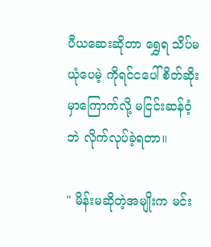ပီယဆေးဆိုတာ ရွှေရ သိပ်မယုံပေမဲ့ ကိုရင်ငပေါ် စိတ်ဆိုးမှာကြောက်လို့ မငြင်းဆန်ဝံ့ဘဲ လိုက်လုပ်ခဲ့ရတာ။

" မိန်းမဆိုတဲ့အမျိုးက မင်း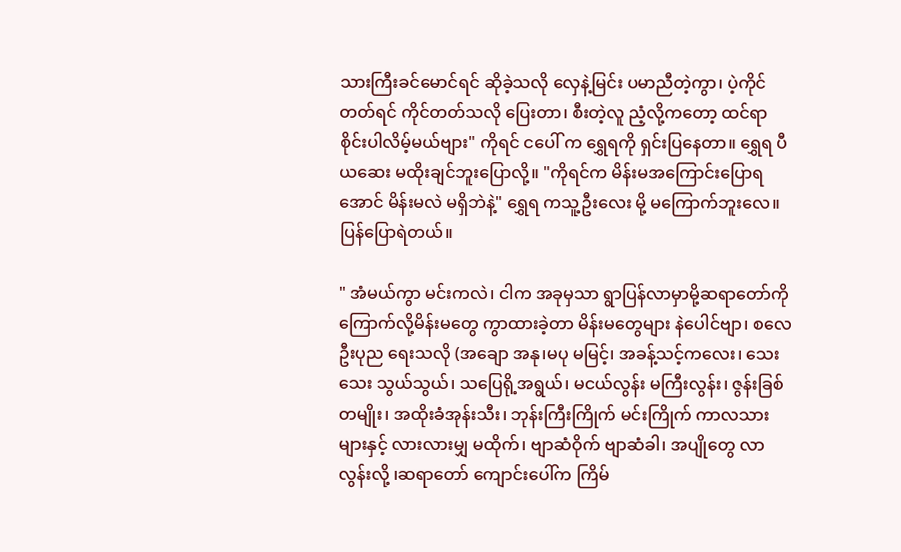သားကြီးခင်မောင်ရင် ဆိုခဲ့သလို လှေနဲ့မြင်း ပမာညီတဲ့ကွာ၊ ပဲ့ကိုင်တတ်ရင် ကိုင်တတ်သလို ပြေးတာ၊ စီးတဲ့လူ ညံ့လို့ကတော့ ထင်ရာစိုင်းပါလိမ့်မယ်ဗျား" ကိုရင် ငပေါ် က ရွှေရကို ရှင်းပြနေတာ။ ရွှေရ ပီယဆေး မထိုးချင်ဘူးပြောလို့။ "ကိုရင်က မိန်းမအကြောင်းပြောရအောင် မိန်းမလဲ မရှိဘဲနဲ့" ရွှေရ ကသူ့ဦးလေး မို့ မကြောက်ဘူးလေ။ ပြန်ပြောရဲတယ်။

" အံမယ်ကွာ မင်းကလဲ၊ ငါက အခုမှသာ ရွာပြန်လာမှာမို့ဆရာတော်ကိုကြောက်လို့မိန်းမတွေ ကွာထားခဲ့တာ မိန်းမတွေများ နဲပေါင်ဗျာ၊ စလေ ဦးပုည ရေးသလို (အချော အနု၊မပု မမြင့်၊ အခန့်သင့်ကလေး၊ သေးသေး သွယ်သွယ်၊ သပြေရို့အရွယ်၊ မငယ်လွန်း မကြီးလွန်း၊ ဇွန်းခြစ်တမျိုး၊ အထိုးခံအုန်းသီး၊ ဘုန်းကြီးကြိုက် မင်းကြိုက် ကာလသားများနှင့် လားလားမျှ မထိုက်၊ ဗျာဆံဝိုက် ဗျာဆံခါ၊ အပျိုတွေ လာလွန်းလို့ ၊ဆရာတော် ကျောင်းပေါ်က ကြိမ်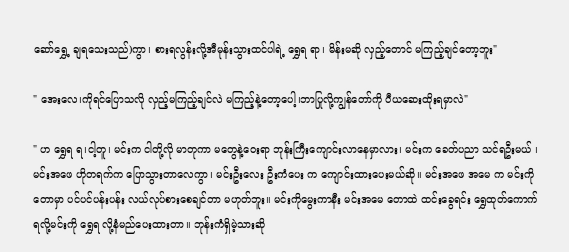ဆော်ရွှေ့ ချရသေးသည်)ကွာ၊ စားရလွန်းလို့အီမုန်းသွားထင်ပါရဲ့ ရွှေရ ရာ၊ မိန်းမဆို လှည့်တောင် မကြည့်ချင်တော့ဘူး"

" အေးလေ၊ကိုရင်ပြောသလို လှည့်မကြည့်ချင်လဲ မကြည့်နဲ့တော့ပေါ့၊ဘာပြုလို့ကျွန်တော်ကို ပီယဆေးထိုးရမှာလဲ"

" ဟ ရွှေရ ရ၊ငါ့တူ၊ မင်းက ငါတို့လို မာတုကာ မတွေနဲ့ဝေးရာ ဘုန်းကြီးကျောင်းလာနေမှာလား၊ မင်းက ခေတ်ပညာ သင်ရဦးမယ် ၊မင်းအဖေ ဟိုတရက်က ပြောသွားတာလေကွာ၊ မင်းဦးလေး ဦးကံပေး က ကျောင်းထားပေးမယ်ဆို။ မင်းအဖေ အမေ က မင်းကို တောမှာ ပင်ပင်ပန်းပန်း လယ်လုပ်စားစေချင်တာ မဟုတ်ဘူး။ မင်းကိုမွေးကာနီး မင်းအမေ တောထဲ ထင်းခွေရင်း ရွှေထုတ်ကောက်ရလို့မင်းကို ရွှေရ လို့နံမည်ပေးထားတာ။ ဘုန်းကံရှိမဲ့သားဆို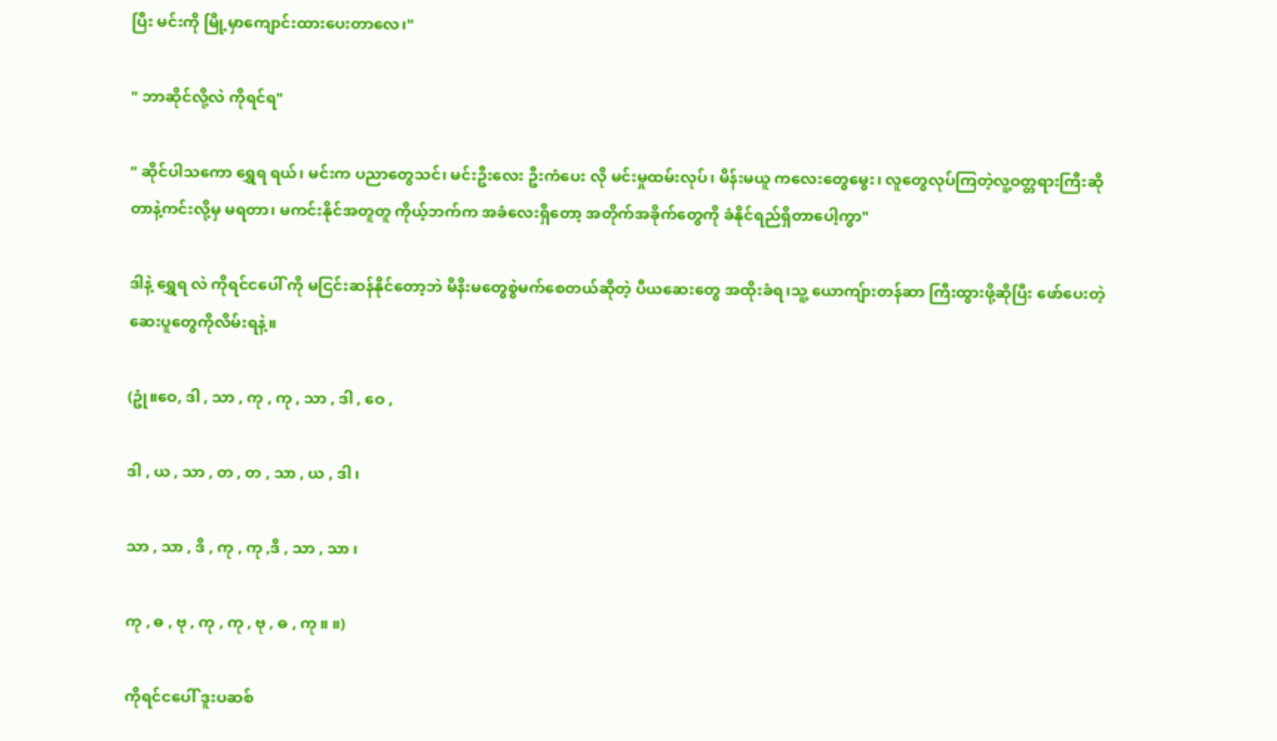ပြီး မင်းကို မြို့မှာကျောင်းထားပေးတာလေ၊"

" ဘာဆိုင်လို့လဲ ကိုရင်ရ"

" ဆိုင်ပါသကော ရွှေရ ရယ်၊ မင်းက ပညာတွေသင်၊ မင်းဦးလေး ဦးကံပေး လို မင်းမှုထမ်းလုပ်၊ မိန်းမယူ ကလေးတွေမွေး၊ လူတွေလုပ်ကြတဲ့လူ့ဝတ္တရားကြီးဆိုတာနဲ့ကင်းလို့မှ မရတာ၊ မကင်းနိုင်အတူတူ ကိုယ့်ဘက်က အခံလေးရှိတော့ အတိုက်အခိုက်တွေကို ခံနိုင်ရည်ရှိတာပေါ့ကွာ"

ဒါနဲ့ ရွှေရ လဲ ကိုရင်ငပေါ် ကို မငြင်းဆန်နိုင်တော့ဘဲ မိနိးမတွေစွဲမက်စေတယ်ဆိုတဲ့ ပီယဆေးတွေ အထိုးခံရ၊သူ့ ယောကျ်ားတန်ဆာ ကြီးထွားဖို့ဆိုပြီး ဖော်ပေးတဲ့ဆေးပူတွေကိုလိမ်းရနဲ့။

(ဥုံ။ဝေ, ဒါ , သာ , ကု , ကု , သာ , ဒါ , ဝေ ,

ဒါ , ယ , သာ , တ , တ , သာ , ယ , ဒါ ၊

သာ , သာ , ဒိ , ကု , ကု ,ဒိ , သာ , သာ ၊

ကု , ဓ , ဗု , ကု , ကု , ဗု , ဓ , ကု ။ ။)

ကိုရင်ငပေါ် ဒူးပဆစ်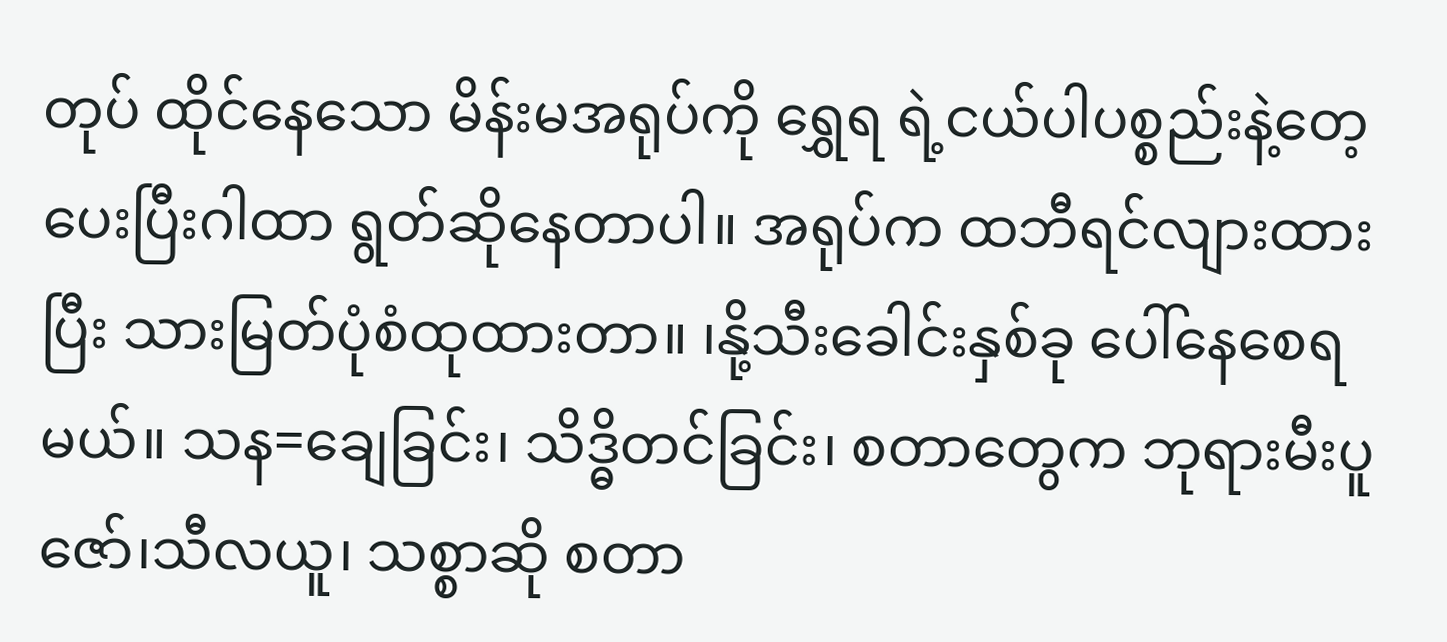တုပ် ထိုင်နေသော မိန်းမအရုပ်ကို ရွှေရ ရဲ့ငယ်ပါပစ္စည်းနဲ့တေ့ပေးပြီးဂါထာ ရွတ်ဆိုနေတာပါ။ အရုပ်က ထဘီရင်လျားထားပြီး သားမြတ်ပုံစံထုထားတာ။ ၊နို့သီးခေါင်းနှစ်ခု ပေါ်နေစေရမယ်။ သန=ချေခြင်း၊ သိဒ္ဓိတင်ခြင်း၊ စတာတွေက ဘုရားမီးပူဇော်၊သီလယူ၊ သစ္စာဆို စတာ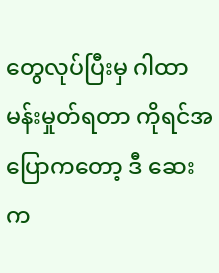တွေလုပ်ပြီးမှ ဂါထာမန်းမှုတ်ရတာ ကိုရင်အပြောကတော့ ဒီ ဆေးက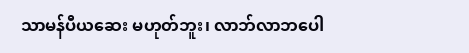သာမန်ပီယဆေး မဟုတ်ဘူး၊ လာဘ်လာဘပေါ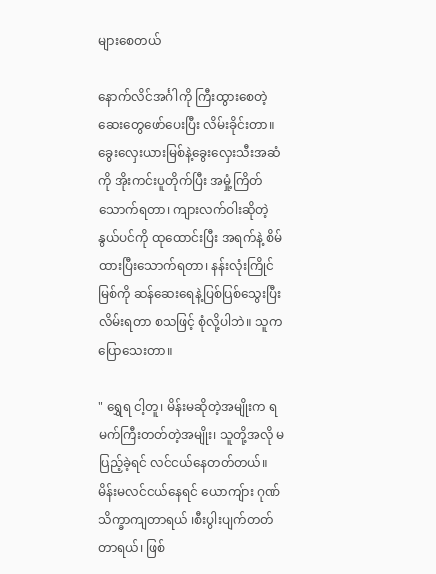များစေတယ်

နောက်လိင်အင်္ဂါကို ကြီးထွားစေတဲ့ဆေးတွေဖော်ပေးပြီး လိမ်းခိုင်းတာ။ ခွေးလှေးယားမြစ်နဲ့ခွေးလှေးသီးအဆံ ကို အိုးကင်းပူတိုက်ပြီး အမှုံ့ကြိတ်သောက်ရတာ၊ ကျားလက်ဝါးဆိုတဲ့နွယ်ပင်ကို ထုထောင်းပြီး အရက်နဲ့ စိမ်ထားပြီးသောက်ရတာ၊ နန်းလုံးကြိုင်မြစ်ကို ဆန်ဆေးရေနဲ့ပြစ်ပြစ်သွေးပြီး လိမ်းရတာ စသဖြင့် စုံလို့ပါဘဲ။ သူကပြောသေးတာ။

" ရွှေရ ငါ့တူ၊ မိန်းမဆိုတဲ့အမျိုးက ရမက်ကြီးတတ်တဲ့အမျိုး၊ သူတို့အလို မပြည့်ခဲ့ရင် လင်ငယ်နေတတ်တယ်။ မိန်းမလင်ငယ်နေရင် ယောကျ်ား ဂုဏ်သိက္ခာကျတာရယ် ၊စီးပွါးပျက်တတ်တာရယ်၊ ဖြစ်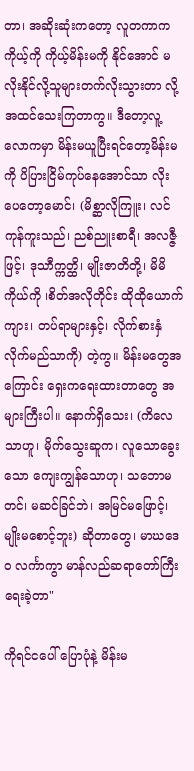တာ၊ အဆိုးဆုံးကတော့ လူတကာက ကိုယ့်ကို ကိုယ့်မိန်းမကို နိုင်အောင် မလိုးနိုင်လို့သူများတက်လိုးသွားတာ လို့အထင်သေးကြတာကွ။ ဒီတော့လူ့လောကမှာ မိန်းမယူပြီးရင်တော့မိန်းမကို ပိပြားငြိမ်ကုပ်နေအောင်သာ လိုးပေတော့မောင်၊ (မိစ္ဆာလိုကြူး၊ လင်ကုန်ကူးသည်၊ ညစ်ညူးစာရီ၊ အလဇ္ဇီဖြင့်၊ ဒုသာီက္ကတ္ထိ၊ မျိုးဇာတိတို့၊ မိမိကိုယ်ကို ၊စိတ်အလိုတိုင်း ထိုထိုယောက်ကျား၊ တပ်ရာများနှင့်၊ လိုက်စားနှံလိုက်မည်သာကို) တဲ့ကွ။ မိန်းမတွေအကြောင်း ရှေးကရေးထားတာတွေ အများကြီးပါ။ နောက်ရှိသေး၊ (ကိလေသာဟူ၊ မိုက်သွေးဆူက၊ လူသောခွေးသော ကျေးကျွန်သောဟု၊ သဘောမတင်၊ မဆင်ခြင်ဘဲ၊ အမြင်မဖြောင့်၊ မျိုးမစောင့်ဘူး) ဆိုတာတွေ၊ မာဃဒေဝ လင်္ကာကွာ မာန်လည်ဆရာတော်ကြီး ရေးခဲ့တာ"

ကိုရင်ငပေါ် ပြောပုံနဲ့ မိန်းမ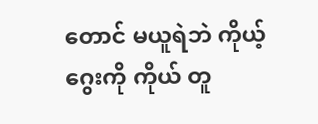တောင် မယူရဲဘဲ ကိုယ့်ဂွေးကို ကိုယ် တူ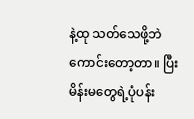နဲ့ထု သတ်သေဖို့ဘဲကောင်းတော့တာ။ ပြီး မိန်းမတွေရဲ့ပုံပန်း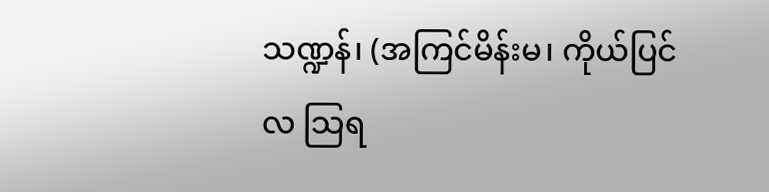သဏ္ဍန်၊ (အကြင်မိန်းမ၊ ကိုယ်ပြင်လ သြရ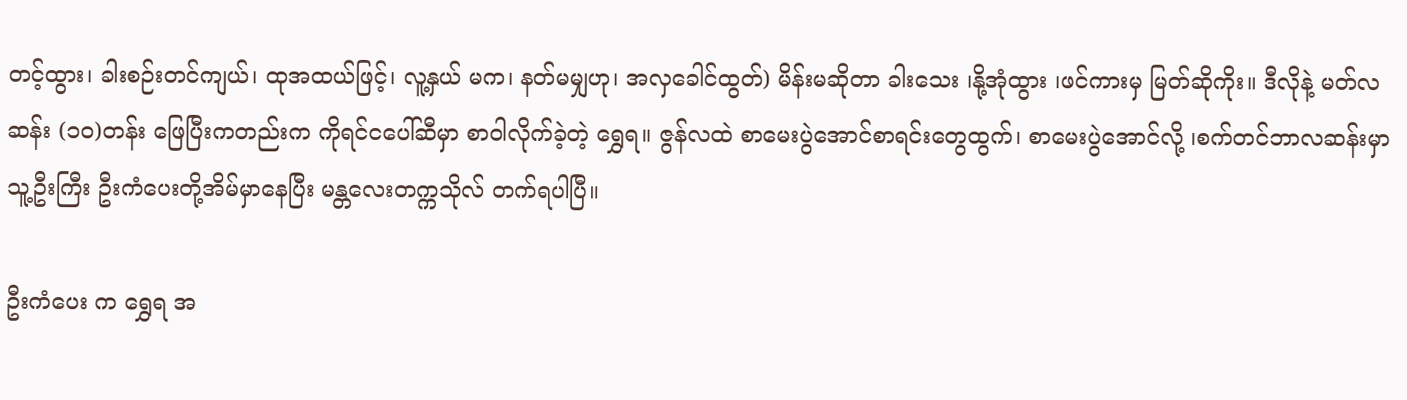တင့်ထွား၊ ခါးစဉ်းတင်ကျယ်၊ ထုအထယ်ဖြင့်၊ လူ့နှယ် မက၊ နတ်မမျှဟု၊ အလှခေါင်ထွတ်) မိန်းမဆိုတာ ခါးသေး ၊နို့အုံထွား ၊ဖင်ကားမှ မြတ်ဆိုကိုး။ ဒီလိုနဲ့ မတ်လဆန်း (၁၀)တန်း ဖြေပြီးကတည်းက ကိုရင်ငပေါ်ဆီမှာ စာဝါလိုက်ခဲ့တဲ့ ရွှေရ။ ဇွန်လထဲ စာမေးပွဲအောင်စာရင်းတွေထွက်၊ စာမေးပွဲအောင်လို့ ၊စက်တင်ဘာလဆန်းမှာ သူ့ဦးကြီး ဦးကံပေးတို့အိမ်မှာနေပြီး မန္တလေးတက္ကသိုလ် တက်ရပါပြီ။

ဦးကံပေး က ရွှေရ အ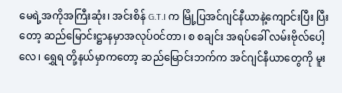မေရဲ့အကိုအကြီးဆုံး၊ အင်းစိန် G.T.I က မြို့ပြအင်ဂျင်နီယာနဲ့ကျောင်းပြီး ပြီးတော့ ဆည်မြောင်းဋ္ဌာနမှာအလုပ်ဝင်တာ၊ စ စချင်း အရပ်ခေါ် လမ်းဗိုလ်ပေါ့လေ၊ ရွှေရ တို့နယ်မှာကတော့ ဆည်မြောင်းဘက်က အင်ဂျင်နီယာတွေကို မူး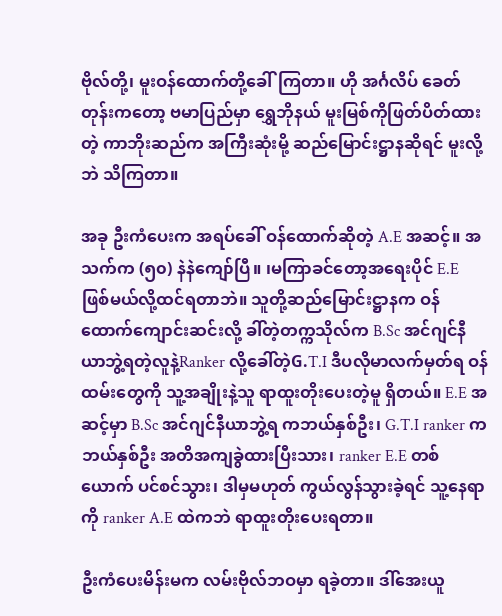ဗိုလ်တို့၊ မူးဝန်ထောက်တို့ခေါ်ကြတာ။ ဟို အင်္ဂလိပ် ခေတ်တုန်းကတော့ ဗမာပြည်မှာ ရွှေဘိုနယ် မူးမြစ်ကိုဖြတ်ပိတ်ထားတဲ့ ကာဘိုးဆည်က အကြီးဆုံးမို့ ဆည်မြောင်းဋ္ဌာနဆိုရင် မူးလို့ဘဲ သိကြတာ။

အခု ဦးကံပေးက အရပ်ခေါ် ဝန်ထောက်ဆိုတဲ့ A.E အဆင့်။ အသက်က (၅၀) နဲနဲကျော်ပြီ။ ၊မကြာခင်တော့အရေးပိုင် E.E ဖြစ်မယ်လို့ထင်ရတာဘဲ။ သူတို့ဆည်မြောင်းဋ္ဌာနက ဝန်ထောက်ကျောင်းဆင်းလို့ ခါ်တဲ့တက္ကသိုလ်က B.Sc အင်ဂျင်နီယာဘွဲ့ရတဲ့လူနဲ့Ranker လို့ခေါ်တဲ့G.T.I ဒီပလိုမာလက်မှတ်ရ ဝန်ထမ်းတွေကို သူ့အချိုးနဲ့သူ ရာထူးတိုးပေးတဲ့မူ ရှိတယ်။ E.E အဆင့်မှာ B.Sc အင်ဂျင်နီယာဘွဲ့ရ ကဘယ်နှစ်ဦး၊ G.T.I ranker ကဘယ်နှစ်ဦး အတိအကျခွဲထားပြီးသား၊ ranker E.E တစ်ယောက် ပင်စင်သွား၊ ဒါမှမဟုတ် ကွယ်လွန်သွားခဲ့ရင် သူ့နေရာကို ranker A.E ထဲကဘဲ ရာထူးတိုးပေးရတာ။

ဦးကံပေးမိန်းမက လမ်းဗိုလ်ဘဝမှာ ရခဲ့တာ။ ဒါ်အေးယူ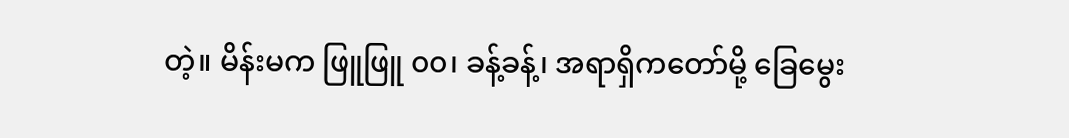တဲ့။ မိန်းမက ဖြူဖြူ ၀၀၊ ခန့်ခန့်၊ အရာရှိကတော်မို့ ခြေမွေး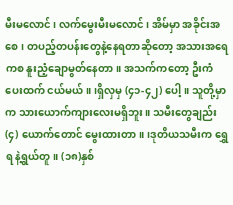မီးမလောင်၊ လက်မွေးမီးမလောင်၊ အိမ်မှာ အခိုင်းအစေ၊ တပည့်တပန်းတွေနဲ့နေရတာဆိုတော့ အသားအရေကစ နူးညံ့ချောမွတ်နေတာ။ အသက်ကတော့ ဦးကံပေးထက် ငယ်မယ်။ ၊ရှိလှမှ (၄၁-၄၂) ပေါ့။ သူတို့မှာက သားယောက်ကျားလေးမရှိဘူး။ သမီးတွေချည်း (၄) ယောက်တောင် မွေးထားတာ။ ၊ဒုတိယသမီးက ရွှေရ နဲ့ရွယ်တူ။ (၁၈)နှစ်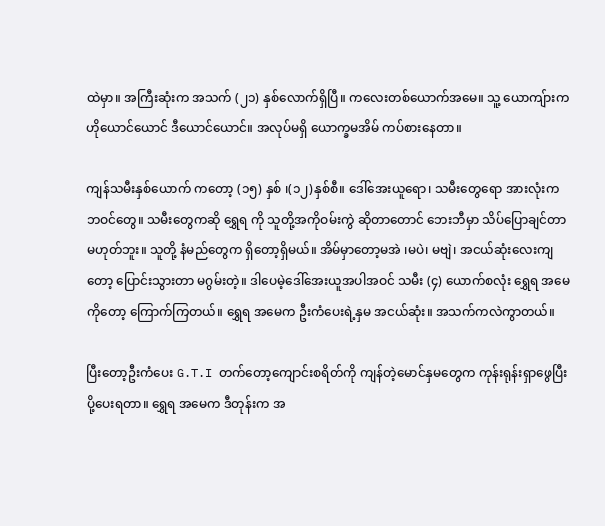ထဲမှာ။ အကြီးဆုံးက အသက် (၂၁) နှစ်လောက်ရှိပြီ။ ကလေးတစ်ယောက်အမေ။ သူ့ ယောကျ်ားက ဟိုယောင်ယောင် ဒီယောင်ယောင်။ အလုပ်မရှိ ယောက္ခမအိမ် ကပ်စားနေတာ။

ကျန်သမီးနှစ်ယောက် ကတော့ (၁၅) နှစ် ၊(၁၂)နှစ်စီ။ ဒေါ်အေးယူရော၊ သမီးတွေရော အားလုံးက ဘဝင်တွေ။ သမီးတွေကဆို ရွှေရ ကို သူတို့အကိုဝမ်းကွဲ ဆိုတာတောင် ဘေးဘီမှာ သိပ်ပြောချင်တာမဟုတ်ဘူး။ သူတို့ နံမည်တွေက ရှိတော့ရှိမယ်။ အိမ်မှာတော့မအဲ ၊မပဲ၊ မဗျဲ၊ အငယ်ဆုံးလေးကျတော့ ပြောင်းသွားတာ မဂွမ်းတဲ့။ ဒါပေမဲ့ဒေါ်အေးယူအပါအဝင် သမီး (၄) ယောက်စလုံး ရွှေရ အမေကိုတော့ ကြောက်ကြတယ်။ ရွှေရ အမေက ဦးကံပေးရဲ့နှမ အငယ်ဆုံး။ အသက်ကလဲကွာတယ်။

ပြီးတော့ဦးကံပေး G.T.I တက်တော့ကျောင်းစရိတ်ကို ကျန်တဲ့မောင်နှမတွေက ကုန်းရုန်းရှာဖွေပြီးပို့ပေးရတာ။ ရွှေရ အမေက ဒီတုန်းက အ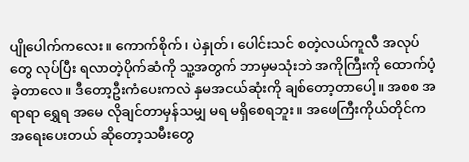ပျိုပေါက်ကလေး။ ကောက်စိုက်၊ ပဲနှုတ်၊ ပေါင်းသင် စတဲ့လယ်ကူလီ အလုပ်တွေ လုပ်ပြီး ရလာတဲ့ပိုက်ဆံကို သူ့အတွက် ဘာမှမသုံးဘဲ အကိုကြီးကို ထောက်ပံ့ခဲ့တာလေ။ ဒီတော့ဦးကံပေးကလဲ နှမအငယ်ဆုံးကို ချစ်တော့တာပေါ့။ အစစ အရာရာ ရွှေရ အမေ လိုချင်တာမှန်သမျှ မရ မရှိစေရဘူး။ အဖေကြီးကိုယ်တိုင်က အရေးပေးတယ် ဆိုတော့သမီးတွေ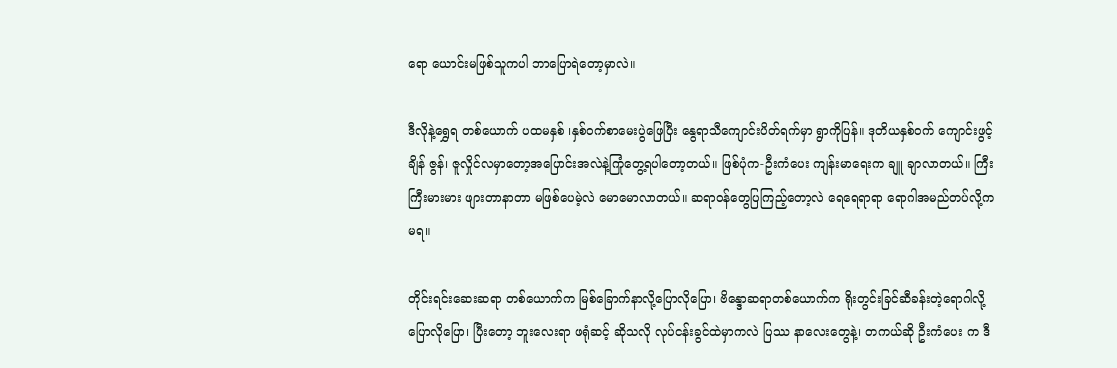ရော ယောင်းမဖြစ်သူကပါ ဘာပြောရဲတော့မှာလဲ။

ဒီလိုနဲ့ရွှေရ တစ်ယောက် ပထမနှစ် ၊နှစ်ဝက်စာမေးပွဲဖြေပြီး နွေရာသီကျောင်းပိတ်ရက်မှာ ရွာကိုပြန်။ ဒုတိယနှစ်ဝက် ကျောင်းဖွင့်ချိန် ဇွန်၊ ဇူလှိုင်လမှာတော့အပြောင်းအလဲနဲ့ကြုံတွေ့ရပါတော့တယ်။ ဖြစ်ပုံက-ဦးကံပေး ကျန်းမာရေးက ချူ ချာလာတယ်။ ကြီးကြီးမားမား ဖျားတာနာတာ မဖြစ်ပေမဲ့လဲ မောမောလာတယ်။ ဆရာဝန်တွေပြကြည့်တော့လဲ ရေရေရာရာ ရောဂါအမည်တပ်လို့က မရ။

တိုင်းရင်းဆေးဆရာ တစ်ယောက်က မြစ်ခြောက်နာလို့ပြောလိုပြော၊ ဗိန္ဒောဆရာတစ်ယောက်က ရိုးတွင်းခြင်ဆီခန်းတဲ့ရောဂါလို့ပြောလိုပြော၊ ပြီးတော့ ဘူးလေးရာ ဖရုံဆင့် ဆိုသလို လုပ်ငန်းခွင်ထဲမှာကလဲ ပြဿ နာလေးတွေနဲ့၊ တကယ်ဆို ဦးကံပေး က ဒီ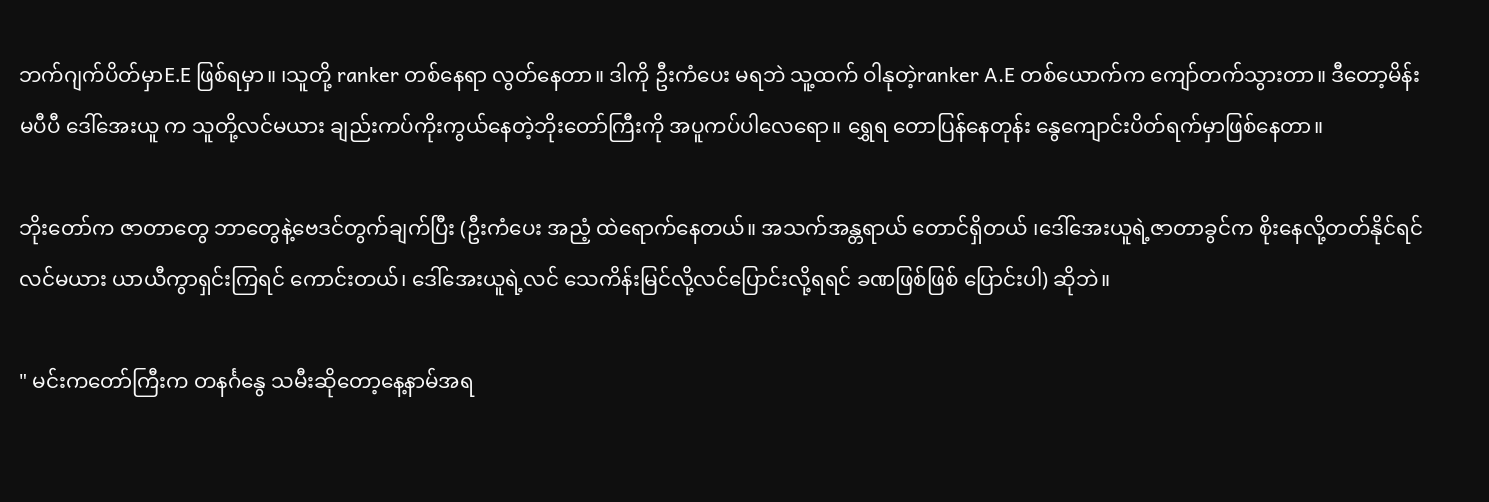ဘက်ဂျက်ပိတ်မှာE.E ဖြစ်ရမှာ။ ၊သူတို့ ranker တစ်နေရာ လွတ်နေတာ။ ဒါကို ဦးကံပေး မရဘဲ သူ့ထက် ဝါနုတဲ့ranker A.E တစ်ယောက်က ကျော်တက်သွားတာ။ ဒီတော့မိန်းမပီပီ ဒေါ်အေးယူ က သူတို့လင်မယား ချည်းကပ်ကိုးကွယ်နေတဲ့ဘိုးတော်ကြီးကို အပူကပ်ပါလေရော။ ရွှေရ တောပြန်နေတုန်း နွေကျောင်းပိတ်ရက်မှာဖြစ်နေတာ။

ဘိုးတော်က ဇာတာတွေ ဘာတွေနဲ့ဗေဒင်တွက်ချက်ပြီး (ဦးကံပေး အညံ့ ထဲရောက်နေတယ်။ အသက်အန္တရာယ် တောင်ရှိတယ် ၊ဒေါ်အေးယူရဲ့ဇာတာခွင်က စိုးနေလို့တတ်နိုင်ရင် လင်မယား ယာယီကွာရှင်းကြရင် ကောင်းတယ်၊ ဒေါ်အေးယူရဲ့လင် သေကိန်းမြင်လို့လင်ပြောင်းလို့ရရင် ခဏဖြစ်ဖြစ် ပြောင်းပါ) ဆိုဘဲ။

" မင်းကတော်ကြီးက တနင်္ဂနွေ သမီးဆိုတော့နေ့နာမ်အရ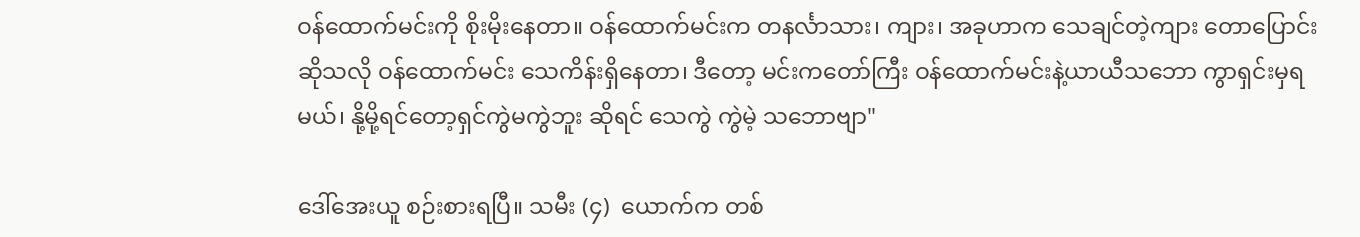ဝန်ထောက်မင်းကို စိုးမိုးနေတာ။ ဝန်ထောက်မင်းက တနင်္လာသား၊ ကျား၊ အခုဟာက သေချင်တဲ့ကျား တောပြောင်း ဆိုသလို ဝန်ထောက်မင်း သေကိန်းရှိနေတာ၊ ဒီတော့ မင်းကတော်ကြီး ဝန်ထောက်မင်းနဲ့ယာယီသဘော ကွာရှင်းမှရမယ်၊ နို့မို့ရင်တော့ရှင်ကွဲမကွဲဘူး ဆိုရင် သေကွဲ ကွဲမဲ့ သဘောဗျာ"

ဒေါ်အေးယူ စဉ်းစားရပြီ။ သမီး (၄)  ယောက်က တစ်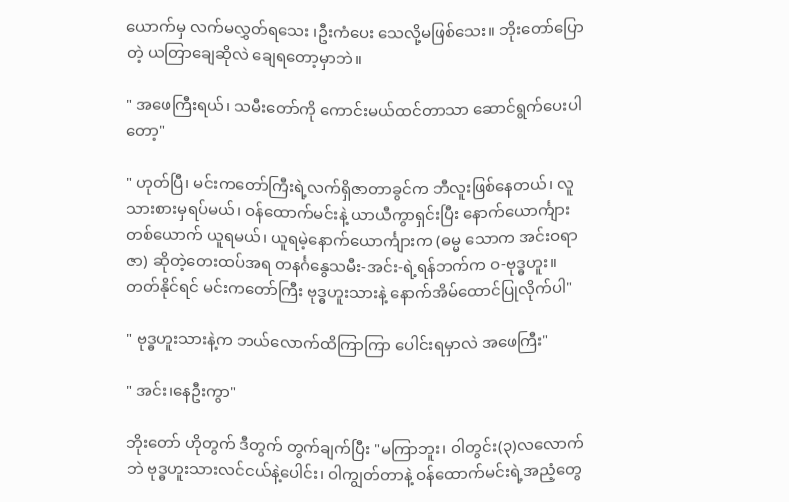ယောက်မှ လက်မလွှတ်ရသေး ၊ဦးကံပေး သေလို့မဖြစ်သေး။ ဘိုးတော်ပြောတဲ့ ယတြာချေဆိုလဲ ချေရတော့မှာဘဲ။

" အဖေကြီးရယ်၊ သမီးတော်ကို ကောင်းမယ်ထင်တာသာ ဆောင်ရွက်ပေးပါတော့"

" ဟုတ်ပြီ၊ မင်းကတော်ကြီးရဲ့လက်ရှိဇာတာခွင်က ဘီလူးဖြစ်နေတယ်၊ လူသားစားမှရပ်မယ်၊ ဝန်ထောက်မင်းနဲ့ ယာယီကွာရှင်းပြီး နောက်ယောင်္ကျားတစ်ယောက် ယူရမယ်၊ ယူရမဲ့နောက်ယောင်္ကျားက (ဓမ္မ သောက အင်းဝရာဇာ) ဆိုတဲ့တေးထပ်အရ တနင်္ဂနွေသမီး-အင်း-ရဲ့ရန်ဘက်က ဝ-ဗုဒ္ဓဟူး။ တတ်နိုင်ရင် မင်းကတော်ကြီး ဗုဒ္ဓဟူးသားနဲ့ နောက်အိမ်ထောင်ပြုလိုက်ပါ"

" ဗုဒ္ဓဟူးသားနဲ့က ဘယ်လောက်ထိကြာကြာ ပေါင်းရမှာလဲ အဖေကြီး"

" အင်း၊နေဦးကွာ"

ဘိုးတော် ဟိုတွက် ဒီတွက် တွက်ချက်ပြီး "မကြာဘူး၊ ဝါတွင်း(၃)လလောက်ဘဲ ဗုဒ္ဓဟူးသားလင်ငယ်နဲ့ပေါင်း၊ ဝါကျွတ်တာနဲ့ ဝန်ထောက်မင်းရဲ့အညံ့တွေ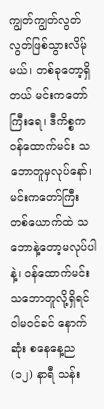ကျွတ်ကျွတ်လွတ်လွတ်ဖြစ်သွားလိမ်ုမယ်၊ တစ်ခုတော့ရှိတယ် မင်းကတော်ကြီးရေ၊ ဒီကိစ္စက ဝန်ထောက်မင်း သဘောတူမှလုပ်နော်၊ မင်းကတော်ကြီး တစ်ယောက်ထဲ သဘောနဲ့တော့မလုပ်ပါနဲ့၊ ဝန်ထောက်မင်း သဘောတူလို့ရှိရင် ဝါမဝင်ခင် နောက်ဆုံး စနေနေ့ည (၁၂) နာရီ သန်း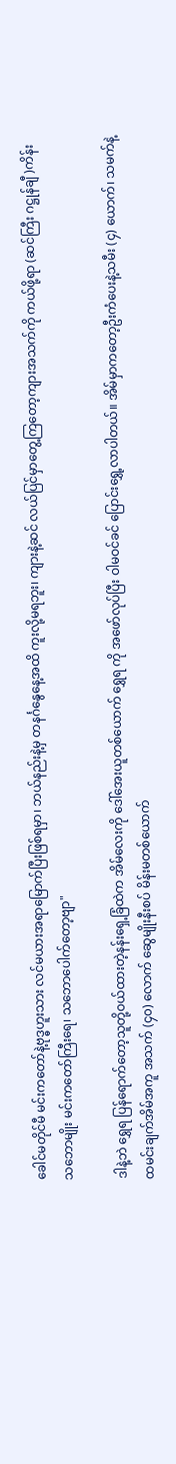ခေါင်မတိုင်မီ မင်းကတော်နဲ့ဗုဒ္ဓဟူးသား လင်မယားအရာမြောက်ပြီးဖြစ်ရမှာ၊ ဘယ်နည်းနဲ့မှ တနင်္ဂနွေနေ့အထိ ကူးလို့မရဘူး၊ ကျားနဲ့ဆင် လယ်ပြင်မှာတွေ့ကြတော့ကျားအသက်ကို ကယ်ဖို့ရာ (ဆင်ကြီး ဂဋ္ဌုန်ချီ )ကိန်း သဘောမျိုး မင်းကတော်ကြီးရေ၊ သဘောပေါက်တော့ဗျာ"

ဒါနဲ့ဘဲ ရွှေရ ပြန်ရောက်တော့သူတို့ဝယ်ထားတဲ့နန်းရှေ့ခြံထဲက အိမ်လေးကို ဒေါ်အေးယူတစ်ယောက် ရွှေရ ကို အဖော်လုပ်ပြီး ဝါမဝင်ခင် ပြောင်းရွှေ့လာပါတယ်။ အိမ်မှာကတော့ဦးကံပေးနဲ့သမီး (၄) ယောက်၊ သမက်နဲ့ ထမင်းချက်အိမ်အကူ အသက် (၄၀) လောက် ဆွေမျိုးနီးစပ် မိန်းမတစ်ယောက်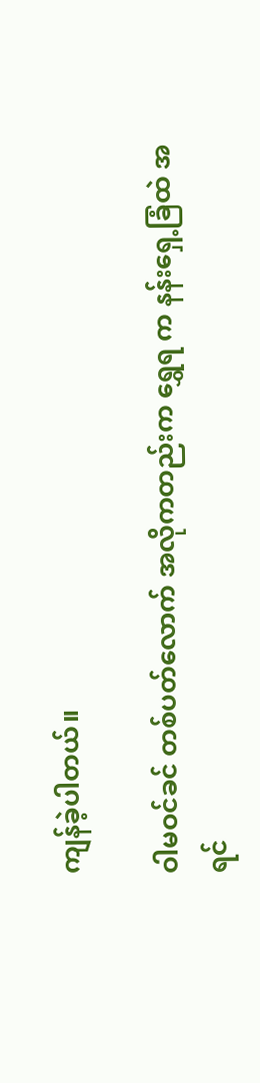ကျန်ခဲ့ပါတယ်။

ဝါမဝင်ခင် တစ်ပတ်လောက် အလိုကတည်းက ရွှေရ က နန်းရှေ့ခြံထဲ အရင်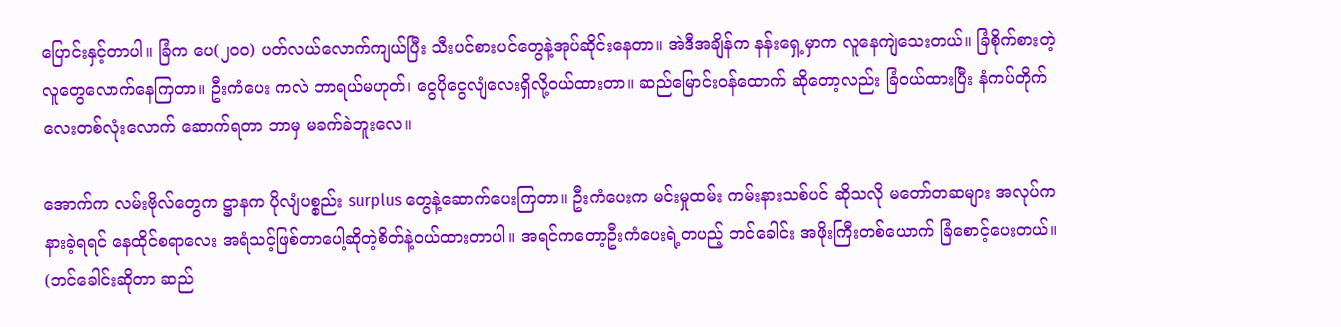ပြောင်းနှင့်တာပါ။ ခြံက ပေ(၂၀၀) ပတ်လယ်လောက်ကျယ်ပြီး သီးပင်စားပင်တွေနဲ့အုပ်ဆိုင်းနေတာ။ အဲဒီအချိန်က နန်းရှေ့မှာက လူနေကျဲသေးတယ်။ ခြံစိုက်စားတဲ့လူတွေလောက်နေကြတာ။ ဦးကံပေး ကလဲ ဘာရယ်မဟုတ်၊ ငွေပိုငွေလျံလေးရှိလို့ဝယ်ထားတာ။ ဆည်မြောင်းဝန်ထောက် ဆိုတော့လည်း ခြံဝယ်ထားပြီး နံကပ်တိုက်လေးတစ်လုံးလောက် ဆောက်ရတာ ဘာမှ မခက်ခဲဘူးလေ။

အောက်က လမ်းဗိုလ်တွေက ဋ္ဌာနက ပိုလျံပစ္စည်း surplus တွေနဲ့ဆောက်ပေးကြတာ။ ဦးကံပေးက မင်းမှုထမ်း ကမ်းနားသစ်ပင် ဆိုသလို မတော်တဆများ အလုပ်က နားခဲ့ရရင် နေထိုင်စရာလေး အရံသင့်ဖြစ်တာပေါ့ဆိုတဲ့စိတ်နဲ့ဝယ်ထားတာပါ။ အရင်ကတော့ဦးကံပေးရဲ့တပည့် ဘင်ခေါင်း အဖိုးကြီးတစ်ယောက် ခြံစောင့်ပေးတယ်။ (ဘင်ခေါင်းဆိုတာ ဆည်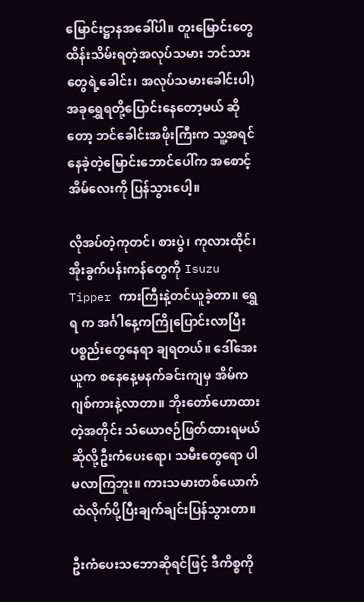မြောင်းဋ္ဌာနအခေါ်ပါ။ တူးမြောင်းတွေ ထိန်းသိမ်းရတဲ့အလုပ်သမား ဘင်သားတွေရဲ့ခေါင်း၊ အလုပ်သမားခေါင်းပါ) အခုရွှေရတို့ပြောင်းနေတော့မယ် ဆိုတော့ ဘင်ခေါင်းအဖိုးကြီးက သူ့အရင်နေခဲ့တဲ့မြောင်းဘောင်ပေါ်က အစောင့်အိမ်လေးကို ပြန်သွားပေါ့။

လိုအပ်တဲ့ကုတင်၊ စားပွဲ၊ ကုလားထိုင်၊ အိုးခွက်ပန်းကန်တွေကို Isuzu Tipper ကားကြီးနဲ့တင်ယူခဲ့တာ။ ရွှေရ က အင်္ဂါနေ့ကကြိုပြောင်းလာပြီး ပစ္စည်းတွေနေရာ ချရတယ်။ ဒေါ်အေးယူက စနေနေ့မနက်ခင်းကျမှ အိမ်ကဂျစ်ကားနဲ့လာတာ။ ဘိုးတော်ဟောထားတဲ့အတိုင်း သံယောဇဉ်ဖြတ်ထားရမယ်ဆိုလို့ဦးကံပေးရော၊ သမီးတွေရော ပါမလာကြဘူး။ ကားသမားတစ်ယောက်ထဲလိုက်ပို့ပြီးချက်ချင်းပြန်သွားတာ။

ဦးကံပေးသဘောဆိုရင်ဖြင့် ဒီကိစ္စကို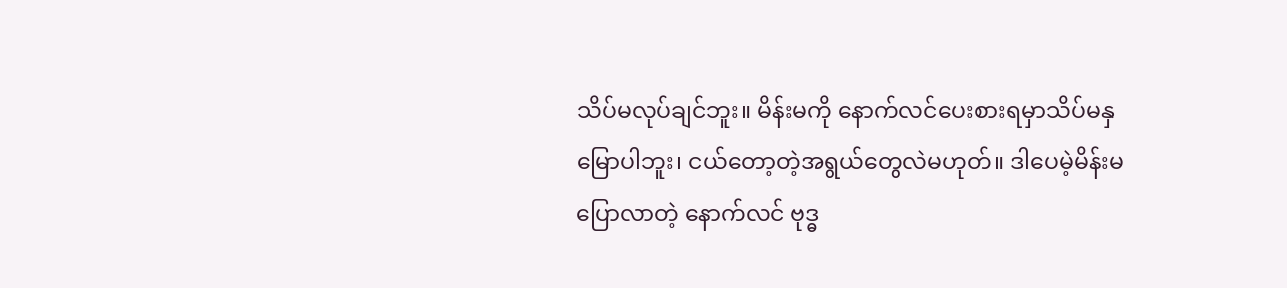သိပ်မလုပ်ချင်ဘူး။ မိန်းမကို နောက်လင်ပေးစားရမှာသိပ်မနှမြောပါဘူး၊ ငယ်တော့တဲ့အရွယ်တွေလဲမဟုတ်။ ဒါပေမဲ့မိန်းမပြောလာတဲ့ နောက်လင် ဗုဒ္ဓ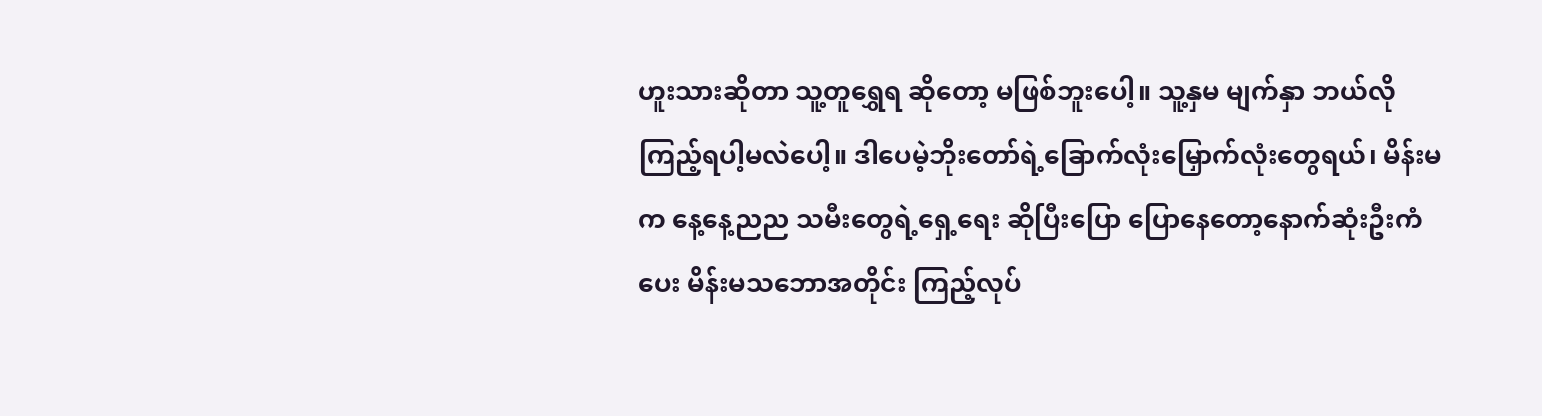ဟူးသားဆိုတာ သူ့တူရွှေရ ဆိုတော့ မဖြစ်ဘူးပေါ့။ သူ့နှမ မျက်နှာ ဘယ်လိုကြည့်ရပါ့မလဲပေါ့။ ဒါပေမဲ့ဘိုးတော်ရဲ့ခြောက်လုံးမြှောက်လုံးတွေရယ်၊ မိန်းမက နေ့နေ့ညည သမီးတွေရဲ့ရှေ့ရေး ဆိုပြီးပြော ပြောနေတော့နောက်ဆုံးဦးကံပေး မိန်းမသဘောအတိုင်း ကြည့်လုပ်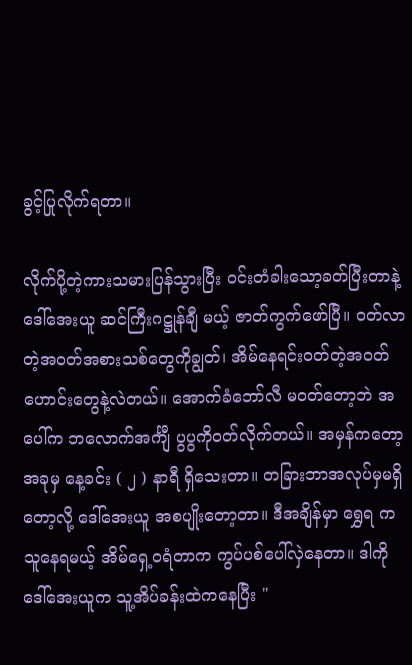ခွင့်ပြုလိုက်ရတာ။

လိုက်ပို့တဲ့ကားသမားပြန်သွားပြီး ဝင်းတံခါးသော့ခတ်ပြီးတာနဲ့ ဒေါ်အေးယူ ဆင်ကြီးဂဋ္ဌုန်ချီ မယ့် ဇာတ်ကွက်ဖော်ပြီ။ ဝတ်လာတဲ့အဝတ်အစားသစ်တွေကိုချွတ်၊ အိမ်နေရင်းဝတ်တဲ့အဝတ်ဟောင်းတွေနဲ့လဲတယ်။ အောက်ခံဘော်လီ မဝတ်တော့ဘဲ အပေါ်က ဘလောက်အင်္ကျီ ပွပွကိုဝတ်လိုက်တယ်။ အမှန်ကတော့ အခုမှ နေ့ခင်း ( ၂ ) နာရီ ရှိသေးတာ။ တခြားဘာအလုပ်မှမရှိတော့လို့ ဒေါ်အေးယူ အစပျိုးတော့တာ။ ဒီအချိန်မှာ ရွှေရ က သူနေရမယ့် အိမ်ရှေ့ဝရံတာက ကွပ်ပစ်ပေါ်လှဲနေတာ။ ဒါကို ဒေါ်အေးယူက သူ့အိပ်ခန်းထဲကနေပြီး "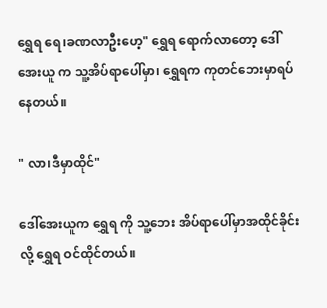ရွှေရ ရေ၊ခဏလာဦးဟေ့" ရွှေရ ရောက်လာတော့ ဒေါ်အေးယူ က သူ့အိပ်ရာပေါ်မှာ၊ ရွှေရက ကုတင်ဘေးမှာရပ်နေတယ်။

" လာ၊ဒီမှာထိုင်"

ဒေါ်အေးယူက ရွှေရ ကို သူ့ဘေး အိပ်ရာပေါ်မှာအထိုင်ခိုင်းလို့ ရွှေရ ဝင်ထိုင်တယ်။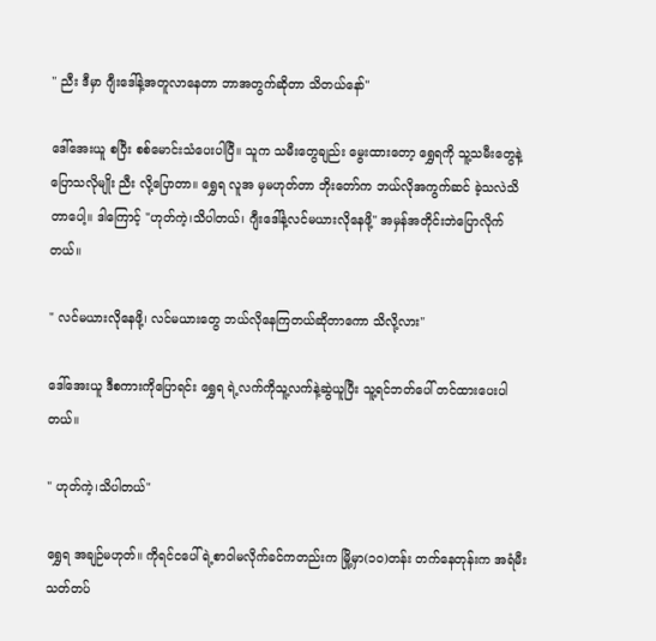" ညီး ဒီမှာ ဂျီးဒေါ်နဲ့အတူလာနေတာ ဘာအတွက်ဆိုတာ သိတယ်နော်"

ဒေါ်အေးယူ စပြီး စစ်မောင်းသံပေးပါပြီ။ သူက သမီးတွေချည်း မွေးထားတော့ ရွှေရကို သူ့သမီးတွေနဲ့ပြောသလိုမျိုး ညီး လို့ပြောတာ။ ရွှေရ လူအ မှမဟုတ်တာ ဘိုးတော်က ဘယ်လိုအကွက်ဆင် ခဲ့သလဲသိတာပေါ့။ ဒါကြောင့် "ဟုတ်ကဲ့၊သိပါတယ်၊ ဂျီးဒေါ်နဲ့လင်မယားလိုနေဖို့" အမှန်အတိုင်းဘဲပြောလိုက်တယ်။

" လင်မယားလိုနေဖို့၊ လင်မယားတွေ ဘယ်လိုနေကြတယ်ဆိုတာကော သိလို့လား"

ဒေါ်အေးယူ ဒီစကားကိုပြောရင်း ရွှေရ ရဲ့လက်ကိုသူ့လက်နဲ့ဆွဲယူပြီး သူ့ရင်ဘတ်ပေါ် တင်ထားပေးပါတယ်။

" ဟုတ်ကဲ့၊သိပါတယ်"

ရွှေရ အချဉ်မဟုတ်။ ကိုရင်ငပေါ်ရဲ့စာဝါမလိုက်ခင်ကတည်းက မြို့မှာ(၁၀)တန်း တက်နေတုန်းက အရံမီးသတ်တပ်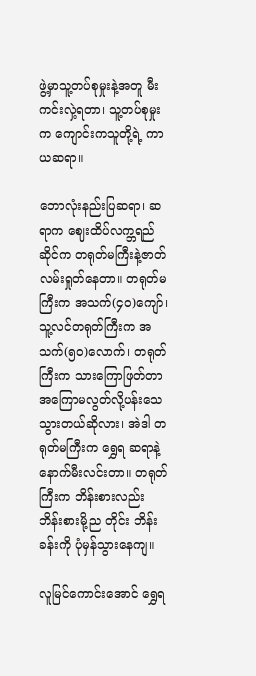ဖွဲ့မှာသူ့တပ်စုမှုးနဲ့အတူ မီးကင်းလှဲ့ရတာ၊ သူ့တပ်စုမှုးက ကျောင်းကသူတို့ရဲ့ ကာယဆရာ။

ဘောလုံးနည်းပြဆရာ၊ ဆရာက ဈေးထိပ်လက္ဘရည်ဆိုင်က တရုတ်မကြီးနဲ့ဇာတ်လမ်းရှုတ်နေတာ။ တရုတ်မကြီးက အသက်(၄၀)ကျော်၊ သူ့လင်တရုတ်ကြီးက အသက်(၅၀)လောက်၊ တရုတ်ကြီးက သားကြောဖြတ်တာ အကြောမလွတ်လို့ပန်းသေသွားတယ်ဆိုလား၊ အဲဒါ တရုတ်မကြီးက ရွှေရ ဆရာနဲ့နောက်မီးလင်းတာ။ တရုတ်ကြီးက ဘိန်းစားလည်း ဘိန်းစားမို့ည တိုင်း ဘိန်းခန်းကို ပုံမှန်သွားနေကျ။

လူမြင်ကောင်းအောင် ရွှေရ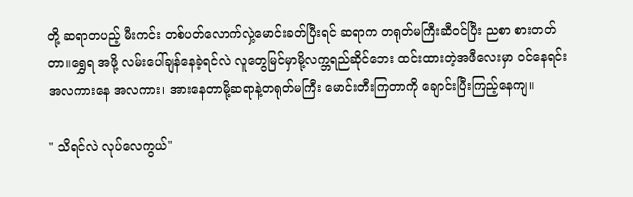တို့ ဆရာတပည့် မီးကင်း တစ်ပတ်လောက်လှဲ့မောင်းခတ်ပြီးရင် ဆရာက တရုတ်မကြီးဆီဝင်ပြီး ညစာ စားတတ်တာ။ရွှေရ အဖို့ လမ်းပေါ်ချန်နေခဲ့ရင်လဲ လူတွေမြင်မှာမို့လက္ဘရည်ဆိုင်ဘေး ထင်းထားတဲ့အဖီလေးမှာ ဝင်နေရင်း အလကားနေ အလကား၊ အားနေတာမို့ဆရာနဲ့တရုတ်မကြီး မောင်းတီးကြတာကို ချောင်းပြီးကြည့်နေကျ။

" သိရင်လဲ လုပ်လေကွယ်"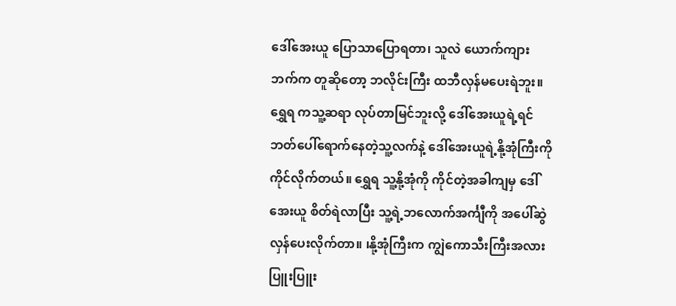ဒေါ်အေးယူ ပြောသာပြောရတာ၊ သူလဲ ယောက်ကျားဘက်က တူဆိုတော့ ဘလိုင်းကြီး ထဘီလှန်မပေးရဲဘူး။ ရွှေရ ကသူ့ဆရာ လုပ်တာမြင်ဘူးလို့ ဒေါ်အေးယူရဲ့ရင်ဘတ်ပေါ်ရောက်နေတဲ့သူ့လက်နဲ့ ဒေါ်အေးယူရဲ့နို့အုံကြီးကို ကိုင်လိုက်တယ်။ ရွှေရ သူ့နို့အုံကို ကိုင်တဲ့အခါကျမှ ဒေါ်အေးယူ စိတ်ရဲလာပြီး သူ့ရဲ့ဘလောက်အင်္ကျီကို အပေါ်ဆွဲလှန်ပေးလိုက်တာ။ ၊နို့အုံကြီးက ကျွဲကောသီးကြီးအလား ပြူးပြူး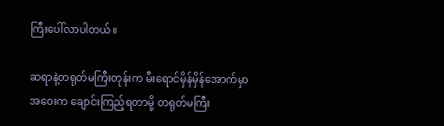ကြီးပေါ်လာပါတယ်။

ဆရာနဲ့တရုတ်မကြီးတုန်းက မီးရောင်မှိန်မှိန်အောက်မှာ အဝေးက ချောင်းကြည့်ရတာမို့ တရုတ်မကြီး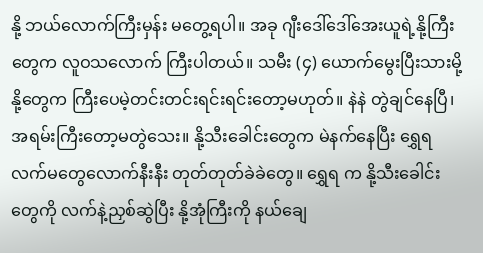နို့ ဘယ်လောက်ကြီးမှန်း မတွေ့ရပါ။ အခု ဂျီးဒေါ်ဒေါ်အေးယူရဲ့နို့ကြီးတွေက လူဝသလောက် ကြီးပါတယ်။ သမီး (၄) ယောက်မွေးပြီးသားမို့နို့တွေက ကြီးပေမဲ့တင်းတင်းရင်းရင်းတော့မဟုတ်။ နဲနဲ တွဲချင်နေပြီ၊ အရမ်းကြီးတော့မတွဲသေး။ နို့သီးခေါင်းတွေက မဲနက်နေပြီး ရွှေရ လက်မတွေလောက်နီးနီး တုတ်တုတ်ခဲခဲတွေ။ ရွှေရ က နို့သီးခေါင်းတွေကို လက်နဲ့ညှစ်ဆွဲပြီး နို့အုံကြီးကို နယ်ချေ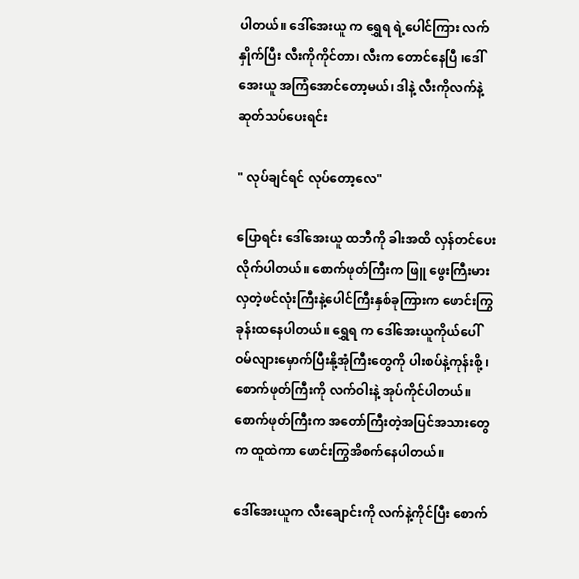ပါတယ်။ ဒေါ်အေးယူ က ရွှေရ ရဲ့ပေါင်ကြား လက်နှိုက်ပြီး လီးကိုကိုင်တာ၊ လီးက တောင်နေပြီ ၊ဒေါ်အေးယူ အကြံအောင်တော့မယ်၊ ဒါနဲ့ လီးကိုလက်နဲ့ ဆုတ်သပ်ပေးရင်း

" လုပ်ချင်ရင် လုပ်တော့လေ"

ပြောရင်း ဒေါ်အေးယူ ထဘီကို ခါးအထိ လှန်တင်ပေးလိုက်ပါတယ်။ စောက်ဖုတ်ကြီးက ဖြူ ဖွေးကြီးမားလှတဲ့ဖင်လုံးကြီးနဲ့ပေါင်ကြီးနှစ်ခုကြားက ဖောင်းကြွခုန်းထနေပါတယ်။ ရွှေရ က ဒေါ်အေးယူကိုယ်ပေါ် ဝမ်လျားမှောက်ပြီးနို့အုံကြီးတွေကို ပါးစပ်နဲ့ကုန်းစို့ ၊စောက်ဖုတ်ကြီးကို လက်ဝါးနဲ့ အုပ်ကိုင်ပါတယ်။ စောက်ဖုတ်ကြီးက အတော်ကြီးတဲ့အပြင်အသားတွေက ထူထဲကာ ဖောင်းကြွအိစက်နေပါတယ်။

ဒေါ်အေးယူက လီးချောင်းကို လက်နဲ့ကိုင်ပြီး စောက်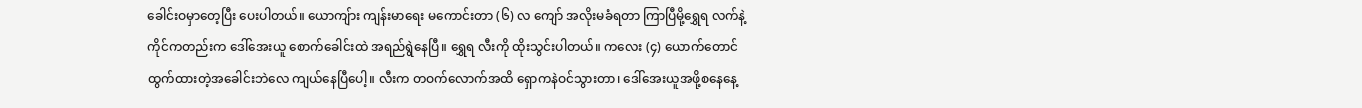ခေါင်းဝမှာတေ့ပြီး ပေးပါတယ်။ ယောကျ်ား ကျန်းမာရေး မကောင်းတာ (၆) လ ကျော် အလိုးမခံရတာ ကြာပြီမို့ရွှေရ လက်နဲ့ကိုင်ကတည်းက ဒေါ်အေးယူ စောက်ခေါင်းထဲ အရည်ရွဲနေပြီ။ ရွှေရ လီးကို ထိုးသွင်းပါတယ်။ ကလေး (၄) ယောက်တောင် ထွက်ထားတဲ့အခေါင်းဘဲလေ ကျယ်နေပြီပေါ့။ လီးက တဝက်လောက်အထိ ရှောကနဲဝင်သွားတာ၊ ဒေါ်အေးယူအဖို့စနေနေ့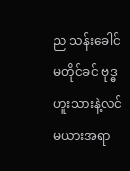ည သန်းခေါင် မတိုင်ခင် ဗုဒ္ဓဟူးသားနဲ့လင်မယားအရာ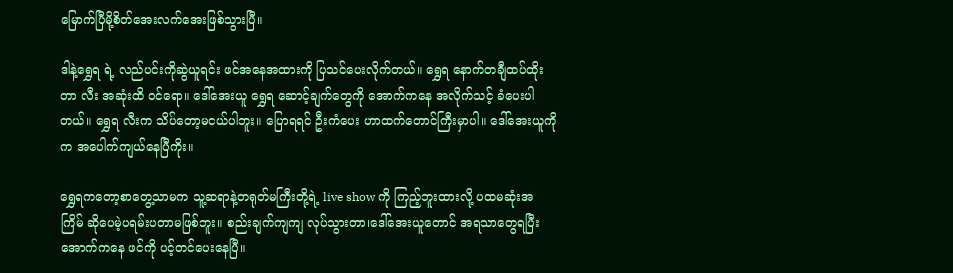မြောက်ပြီမို့စိတ်အေးလက်အေးဖြစ်သွားပြီ။

ဒါနဲ့ရွှေရ ရဲ့ လည်ပင်းကိုဆွဲယူရင်း ဖင်အနေအထားကို ပြသင်ပေးလိုက်တယ်။ ရွှေရ နောက်တချီထပ်ထိုးတာ လီး အဆုံးထိ ဝင်ရော။ ဒေါ်အေးယူ ရွှေရ ဆောင့်ချက်တွေကို အောက်ကနေ အလိုက်သင့် ခံပေးပါတယ်။ ရွှေရ လီးက သိပ်တော့မငယ်ပါဘူး။ ပြောရရင် ဦးကံပေး ဟာထက်တောင်ကြီးမှာပါ။ ဒေါ်အေးယူကိုက အပေါက်ကျယ်နေပြီကိုး။

ရွှေရကတော့စာတွေ့သာမက သူ့ဆရာနဲ့တရုတ်မကြီးတို့ရဲ့ live show ကို ကြည့်ဘူးထားလို့ ပထမဆုံးအကြိမ် ဆိုပေမဲ့ပရမ်းပတာမဖြစ်ဘူး။ စည်းချက်ကျကျ လုပ်သွားတာ၊ဒေါ်အေးယူတောင် အရသာတွေရပြီး အောက်ကနေ ဖင်ကို ပင့်တင်ပေးနေပြီ။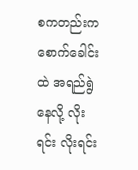စကတည်းက စောက်ခေါင်းထဲ အရည်ရွဲနေလို့ လိုးရင်း လိုးရင်း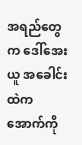အရည်တွေက ဒေါ်အေးယူ အခေါင်းထဲက အောက်ကို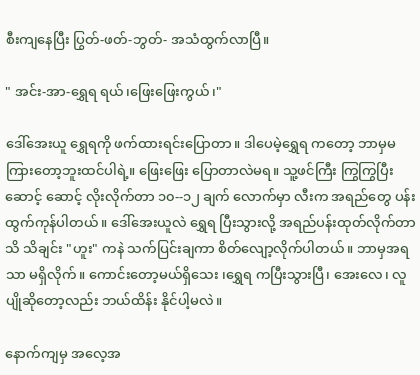စီးကျနေပြီး ပြွတ်-ဖတ်-ဘွတ်- အသံထွက်လာပြီ။

" အင်း-အာ-ရွှေရ ရယ်၊ဖြေးဖြေးကွယ်၊"

ဒေါ်အေးယူ ရွှေရကို ဖက်ထားရင်းပြောတာ။ ဒါပေမဲ့ရွှေရ ကတော့ ဘာမှမကြားတော့ဘူးထင်ပါရဲ့။ ဖြေးဖြေး ပြောတာလဲမရ။ သူ့ဖင်ကြီး ကြွကြွပြီး ဆောင့် ဆောင့် လိုးလိုက်တာ ၁၀--၁၂ ချက် လောက်မှာ လီးက အရည်တွေ ပန်းထွက်ကုန်ပါတယ်။ ဒေါ်အေးယူလဲ ရွှေရ ပြီးသွားလို့ အရည်ပန်းထုတ်လိုက်တာ သိ သိချင်း "ဟူး" ကနဲ သက်ပြင်းချကာ စိတ်လျော့လိုက်ပါတယ်။ ဘာမှအရသာ မရှိလိုက်။ ကောင်းတော့မယ်ရှိသေး ၊ရွှေရ ကပြီးသွားပြီ၊ အေးလေ၊ လူပျိုဆိုတော့လည်း ဘယ်ထိန်း နိုင်ပါ့မလဲ။

နောက်ကျမှ အလေ့အ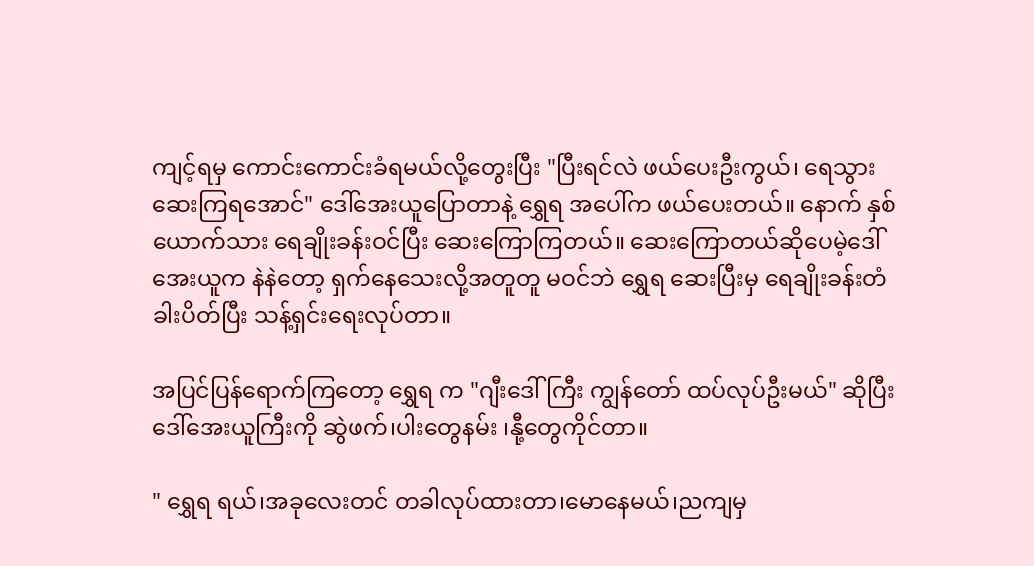ကျင့်ရမှ ကောင်းကောင်းခံရမယ်လို့တွေးပြီး "ပြီးရင်လဲ ဖယ်ပေးဦးကွယ်၊ ရေသွားဆေးကြရအောင်" ဒေါ်အေးယူပြောတာနဲ့ ရွှေရ အပေါ်က ဖယ်ပေးတယ်။ နောက် နှစ်ယောက်သား ရေချိုးခန်းဝင်ပြီး ဆေးကြောကြတယ်။ ဆေးကြောတယ်ဆိုပေမဲ့ဒေါ်အေးယူက နဲနဲတော့ ရှက်နေသေးလို့အတူတူ မဝင်ဘဲ ရွှေရ ဆေးပြီးမှ ရေချိုးခန်းတံခါးပိတ်ပြီး သန့်ရှင်းရေးလုပ်တာ။

အပြင်ပြန်ရောက်ကြတော့ ရွှေရ က "ဂျီးဒေါ်ကြီး ကျွန်တော် ထပ်လုပ်ဦးမယ်" ဆိုပြီး ဒေါ်အေးယူကြီးကို ဆွဲဖက်၊ပါးတွေနမ်း ၊နီု့တွေကိုင်တာ။

" ရွှေရ ရယ်၊အခုလေးတင် တခါလုပ်ထားတာ၊မောနေမယ်၊ညကျမှ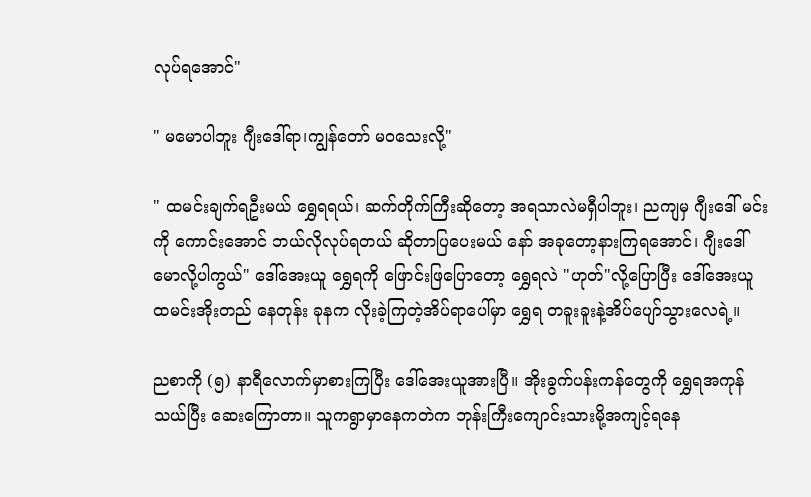လုပ်ရအောင်"

" မမောပါဘူး ဂျီးဒေါ်ရာ၊ကျွန်တော် မဝသေးလို့"

" ထမင်းချက်ရဦးမယ် ရွှေရရယ်၊ ဆက်တိုက်ကြီးဆိုတော့ အရသာလဲမရှီပါဘူး၊ ညကျမှ ဂျီးဒေါ် မင်းကို ကောင်းအောင် ဘယ်လိုလုပ်ရတယ် ဆိုတာပြပေးမယ် နော် အခုတော့နားကြရအောင်၊ ဂျီးဒေါ် မောလို့ပါကွယ်" ဒေါ်အေးယူ ရွှေရကို ဖြောင်းဖြပြောတော့ ရွှေရလဲ "ဟုတ်"လို့ပြောပြီး ဒေါ်အေးယူ ထမင်းအိုးတည် နေတုန်း ခုနက လိုးခဲ့ကြတဲ့အိပ်ရာပေါ်မှာ ရွှေရ တခူးခူးနဲ့အိပ်ပျော်သွားလေရဲ့။

ညစာကို (၅) နာရီလောက်မှာစားကြပြီး ဒေါ်အေးယူအားပြီ။ အိုးခွက်ပန်းကန်တွေကို ရွှေရအကုန်သယ်ပြီး ဆေးကြောတာ။ သူကရွာမှာနေကတဲက ဘုန်းကြီးကျောင်းသားမို့အကျင့်ရနေ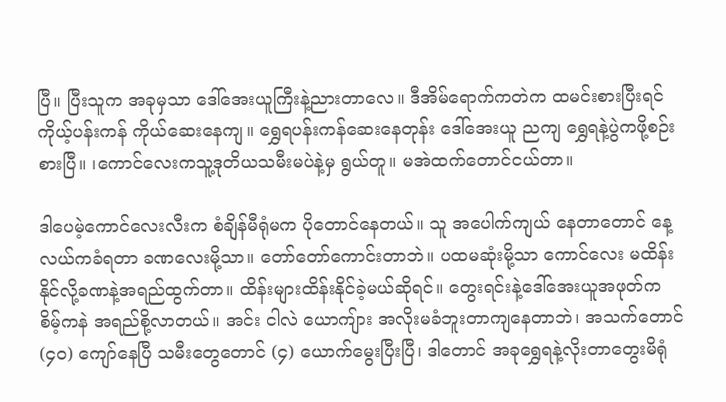ပြီ။ ပြီးသူက အခုမှသာ ဒေါ်အေးယူကြီးနဲ့ညားတာလေ။ ဒီအိမ်ရောက်ကတဲက ထမင်းစားပြီးရင် ကိုယ့်ပန်းကန် ကိုယ်ဆေးနေကျ။ ရွှေရပန်းကန်ဆေးနေတုန်း ဒေါ်အေးယူ ညကျ ရွှေရနဲ့ပွဲကဖို့စဉ်းစားပြီ။ ၊ကောင်လေးကသူ့ဒုတိယသမီးမပဲနဲ့မှ ရွယ်တူ။ မအဲထက်တောင်ငယ်တာ။

ဒါပေမဲ့ကောင်လေးလီးက စံချိန်မီရုံမက ပိုတောင်နေတယ်။ သူ အပေါက်ကျယ် နေတာတောင် နေ့လယ်ကခံရတာ ခဏလေးမို့သာ။ တော်တော်ကောင်းတာဘဲ။ ပထမဆုံးမို့သာ ကောင်လေး မထိန်းနိုင်လို့ခဏနဲ့အရည်ထွက်တာ။ ထိန်းများထိန်းနိုင်ခဲ့မယ်ဆိုရင်။ တွေးရင်းနဲ့ဒေါ်အေးယူအဖုတ်က စိမ့်ကနဲ အရည်စို့လာတယ်။ အင်း ငါလဲ ယောကျ်ား အလိုးမခံဘူးတာကျနေတာဘဲ၊ အသက်တောင် (၄၀) ကျော်နေပြီ သမီးတွေတောင် (၄) ယောက်မွေးပြီးပြီ၊ ဒါတောင် အခုရွှေရနဲ့လိုးတာတွေးမိရုံ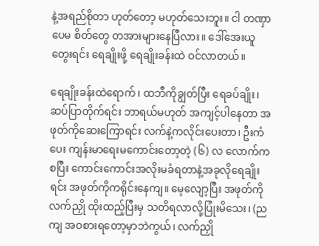နဲ့အရည်စိုတာ ဟုတ်တော့ မဟုတ်သေးဘူး။ ငါ တဏှာပေမ စိတ်တွေ တအားများနေပြီလား။ ဒေါ်အေးယူတွေးရင်း ရေချိုးဖို့ ရေချိုးခန်းထဲ ဝင်လာတယ်။

ရေချိုးခန်းထဲရောက်၊ ထဘီကိုချွတ်ပြီး ရေခပ်ချိုး၊ ဆပ်ပြာတိုက်ရင်း ဘာရယ်မဟုတ် အကျင့်ပါနေတာ အဖုတ်ကိုဆေးကြောရင်း လက်နဲ့ကလိုင်းပေးတာ၊ ဦးကံပေး ကျန်းမာရေးမကောင်းတော့တဲ့ (၆) လ လောက်ကစပြီး ကောင်းကောင်းအလိုးမခံရတာနဲ့အခုလိုရေချိုးရင်း အဖုတ်ကိုကရိုင်းနေကျ။ မေ့လျော့ပြီး အဖုတ်ကိုလက်ညှို ထိုးထည့်ပြီးမှ သတိရလာလို့ပြုံးမိသေး၊ (ညကျ အဝစားရတော့မှာဘဲကွယ်၊ လက်ညှို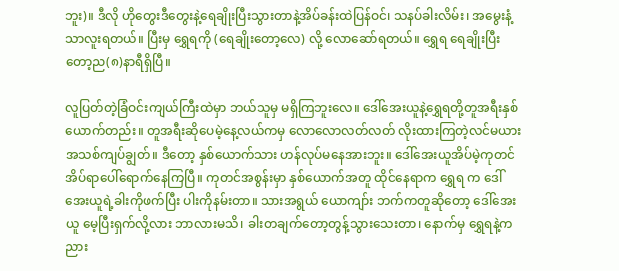ဘူး)။ ဒီလို ဟိုတွေးဒီတွေးနဲ့ရေချိုးပြီးသွားတာနဲ့အိပ်ခန်းထဲပြန်ဝင်၊ သနပ်ခါးလိမ်း၊ အမွေးနံ့သာလူးရတယ်။ ပြီးမှ ရွှေရကို (ရေချိုးတော့လေ) လို့ လောဆော်ရတယ်။ ရွှေရ ရေချိုးပြီးတော့ည(၈)နာရီရှိပြီ။

လူပြတ်တဲ့ခြံဝင်းကျယ်ကြီးထဲမှာ ဘယ်သူမှ မရှိကြဘူးလေ။ ဒေါ်အေးယူနဲ့ရွှေရတို့တူအရီးနှစ်ယောက်တည်း။ တူအရီးဆိုပေမဲ့နေ့လယ်ကမှ လောလောလတ်လတ် လိုးထားကြတဲ့လင်မယား အသစ်ကျပ်ချွတ်။ ဒီတော့ နှစ်ယောက်သား ဟန်လုပ်မနေအားဘူး။ ဒေါ်အေးယူအိပ်မဲ့ကုတင်အိပ်ရာပေါ်ရောက်နေကြပြီ။ ကုတင်အစွန်းမှာ နှစ်ယောက်အတူ ထိုင်နေရာက ရွှေရ က ဒေါ်အေးယူရဲ့ခါးကိုဖက်ပြီး ပါးကိုနမ်းတာ။ သားအရွယ် ယောကျာ်း ဘက်ကတူဆိုတော့ ဒေါ်အေးယူ မေ့ပြီးရှက်လို့လား ဘာလားမသိ၊ ခါးတချက်တော့တွန့်သွားသေးတာ၊ နောက်မှ ရွှေရနဲ့က ညား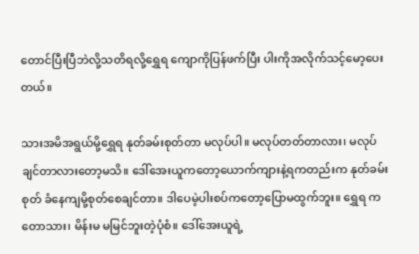တောင်ပြီးပြီဘဲလို့သတိရလို့ရွှေရ ကျောကိုပြန်ဖက်ပြီး ပါးကိုအလိုက်သင့်မော့ပေးတယ်။

သားအမိအရွယ်မို့ရွှေရ နုတ်ခမ်းစုတ်တာ မလုပ်ပါ။ မလုပ်တတ်တာလား၊ မလုပ်ချင်တာလားတော့မသိ။ ဒေါ်အေးယူကတော့ယောက်ကျားနဲ့ရကတည်းက နုတ်ခမ်းစုတ် ခံနေကျမို့စုတ်စေချင်တာ။ ဒါပေမဲ့ပါးစပ်ကတော့ပြောမထွက်ဘူး။ ရွှေရ ကတောသား၊ မိန်းမ မမြင်ဘူးတဲ့ပုံစံ။ ဒေါ်အေးယူရဲ့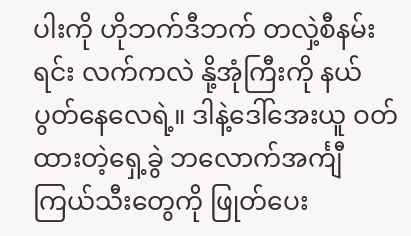ပါးကို ဟိုဘက်ဒီဘက် တလှဲ့စီနမ်းရင်း လက်ကလဲ နို့အုံကြီးကို နယ်ပွတ်နေလေရဲ့။ ဒါနဲ့ဒေါ်အေးယူ ဝတ်ထားတဲ့ရှေ့ခွဲ ဘလောက်အင်္ကျီ ကြယ်သီးတွေကို ဖြုတ်ပေး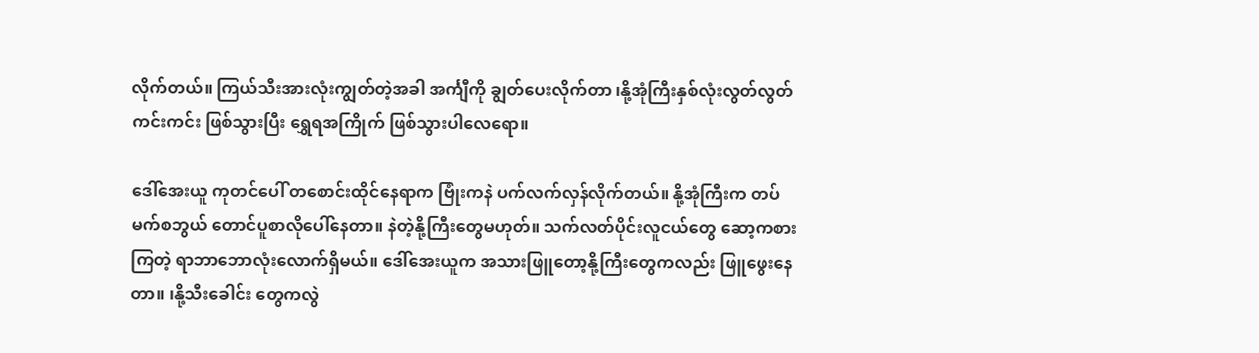လိုက်တယ်။ ကြယ်သီးအားလုံးကျွတ်တဲ့အခါ အင်္ကျီကို ချွတ်ပေးလိုက်တာ ၊နို့အုံကြီးနှစ်လုံးလွတ်လွတ်ကင်းကင်း ဖြစ်သွားပြီး ရွှေရအကြိုက် ဖြစ်သွားပါလေရော။

ဒေါ်အေးယူ ကုတင်ပေါ် တစောင်းထိုင်နေရာက ဗြုံးကနဲ ပက်လက်လှန်လိုက်တယ်။ နို့အုံကြီးက တပ်မက်စဘွယ် တောင်ပူစာလိုပေါ်နေတာ။ နဲတဲ့နို့ကြီးတွေမဟုတ်။ သက်လတ်ပိုင်းလူငယ်တွေ ဆော့ကစားကြတဲ့ ရာဘာဘောလုံးလောက်ရှိမယ်။ ဒေါ်အေးယူက အသားဖြူတော့နို့ကြီးတွေကလည်း ဖြူဖွေးနေတာ။ ၊နို့သီးခေါင်း တွေကလွဲ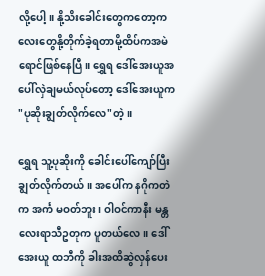လို့ပေါ့။ နို့သိးခေါင်းတွေကတော့ကလေးတွေနို့တိုက်ခဲ့ရတာမို့ထိပ်ကအမဲရောင်ဖြစ်နေပြီ။ ရွှေရ ဒေါ်အေးယူအပေါ်လှဲချမယ်လုပ်တော့ ဒေါ်အေးယူက "ပုဆိုးချွတ်လိုက်လေ"တဲ့။

ရွှေရ သူ့ပုဆိုးကို ခေါင်းပေါ်ကျော်ပြီး ချွတ်လိုက်တယ်။ အပေါ်က နဂိုကတဲက အင်္က မဝတ်ဘူး၊ ဝါဝင်ကာနီး မန္တလေးရာသီဥတုက ပူတယ်လေ။ ဒေါ်အေးယူ ထဘီကို ခါးအထိဆွဲလှန်ပေး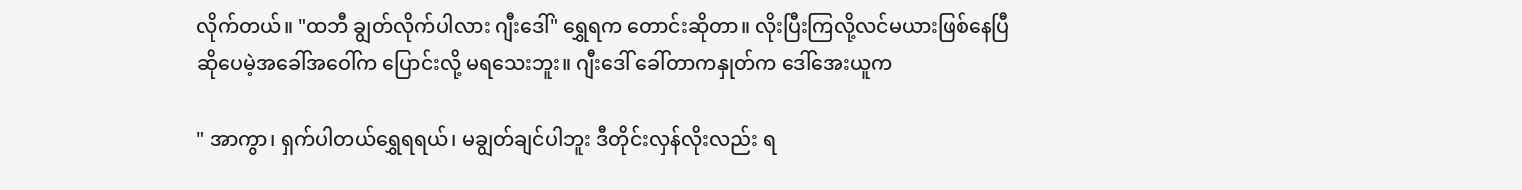လိုက်တယ်။ "ထဘီ ချွတ်လိုက်ပါလား ဂျီးဒေါ်" ရွှေရက တောင်းဆိုတာ။ လိုးပြီးကြလို့လင်မယားဖြစ်နေပြီ ဆိုပေမဲ့အခေါ်အဝေါ်က ပြောင်းလို့ မရသေးဘူး။ ဂျီးဒေါ် ခေါ်တာကနှုတ်က ဒေါ်အေးယူက

" အာကွာ၊ ရှက်ပါတယ်ရွှေရရယ်၊ မချွတ်ချင်ပါဘူး ဒီတိုင်းလှန်လိုးလည်း ရ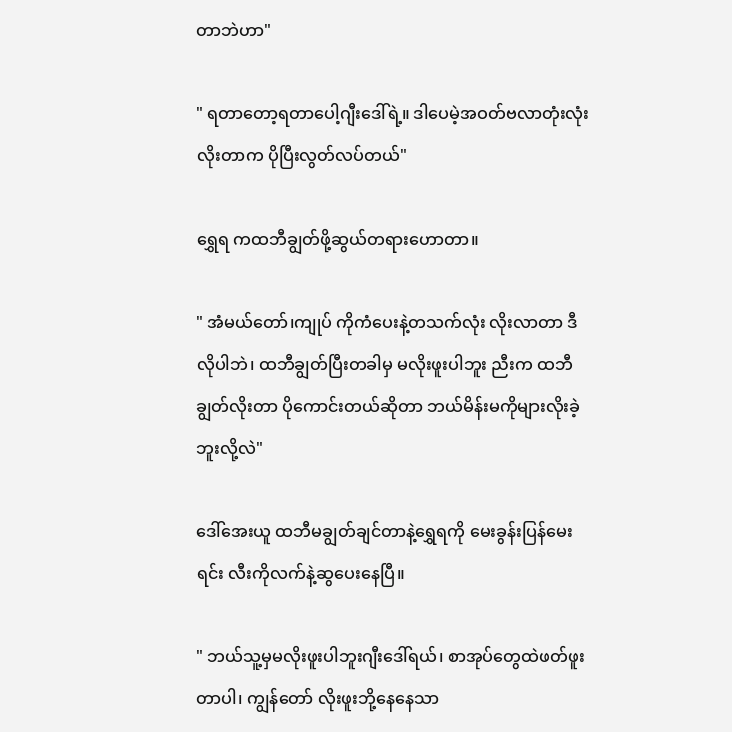တာဘဲဟာ"

" ရတာတော့ရတာပေါ့ဂျီးဒေါ်ရဲ့။ ဒါပေမဲ့အဝတ်ဗလာတုံးလုံး လိုးတာက ပိုပြီးလွတ်လပ်တယ်"

ရွှေရ ကထဘီချွတ်ဖို့ဆွယ်တရားဟောတာ။

" အံမယ်တော်၊ကျုပ် ကိုကံပေးနဲ့တသက်လုံး လိုးလာတာ ဒီလိုပါဘဲ၊ ထဘီချွတ်ပြီးတခါမှ မလိုးဖူးပါဘူး ညီးက ထဘီချွတ်လိုးတာ ပိုကောင်းတယ်ဆိုတာ ဘယ်မိန်းမကိုများလိုးခဲ့ဘူးလို့လဲ"

ဒေါ်အေးယူ ထဘီမချွတ်ချင်တာနဲ့ရွှေရကို မေးခွန်းပြန်မေးရင်း လီးကိုလက်နဲ့ဆွပေးနေပြီ။

" ဘယ်သူ့မှမလိုးဖူးပါဘူးဂျီးဒေါ်ရယ်၊ စာအုပ်တွေထဲဖတ်ဖူးတာပါ၊ ကျွန်တော် လိုးဖူးဘို့နေနေသာ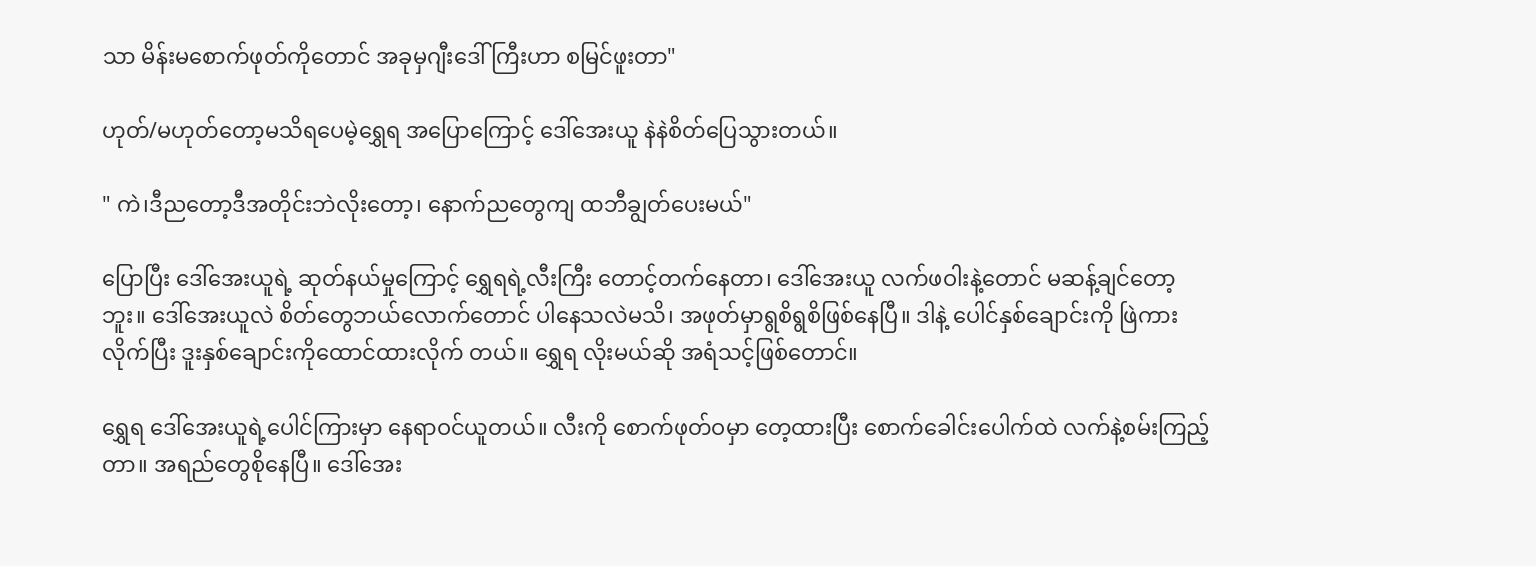သာ မိန်းမစောက်ဖုတ်ကိုတောင် အခုမှဂျီးဒေါ်ကြီးဟာ စမြင်ဖူးတာ"

ဟုတ်/မဟုတ်တော့မသိရပေမဲ့ရွှေရ အပြောကြောင့် ဒေါ်အေးယူ နဲနဲစိတ်ပြေသွားတယ်။

" ကဲ၊ဒီညတော့ဒီအတိုင်းဘဲလိုးတော့၊ နောက်ညတွေကျ ထဘီချွတ်ပေးမယ်"

ပြောပြီး ဒေါ်အေးယူရဲ့ ဆုတ်နယ်မှုကြောင့် ရွှေရရဲ့လီးကြီး တောင့်တက်နေတာ၊ ဒေါ်အေးယူ လက်ဖဝါးနဲ့တောင် မဆန့်ချင်တော့ဘူး။ ဒေါ်အေးယူလဲ စိတ်တွေဘယ်လောက်တောင် ပါနေသလဲမသိ၊ အဖုတ်မှာရွစိရွစိဖြစ်နေပြီ။ ဒါနဲ့ ပေါင်နှစ်ချောင်းကို ဖြဲကားလိုက်ပြီး ဒူးနှစ်ချောင်းကိုထောင်ထားလိုက် တယ်။ ရွှေရ လိုးမယ်ဆို အရံသင့်ဖြစ်တောင်။

ရွှေရ ဒေါ်အေးယူရဲ့ပေါင်ကြားမှာ နေရာဝင်ယူတယ်။ လီးကို စောက်ဖုတ်ဝမှာ တေ့ထားပြီး စောက်ခေါင်းပေါက်ထဲ လက်နဲ့စမ်းကြည့်တာ။ အရည်တွေစိုနေပြီ။ ဒေါ်အေး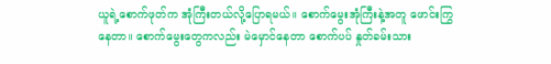ယူရဲ့စောက်ဖုတ်က အုံကြီးတယ်လို့ပြောရမယ်။ စောက်မွေးအုံကြီးနဲ့အတူ ဖောင်းကြွနေတာ။ စောက်မွေးတွေကလည်း မဲမှောင်နေတာ စောက်ပပ် နှုတ်ခမ်းသား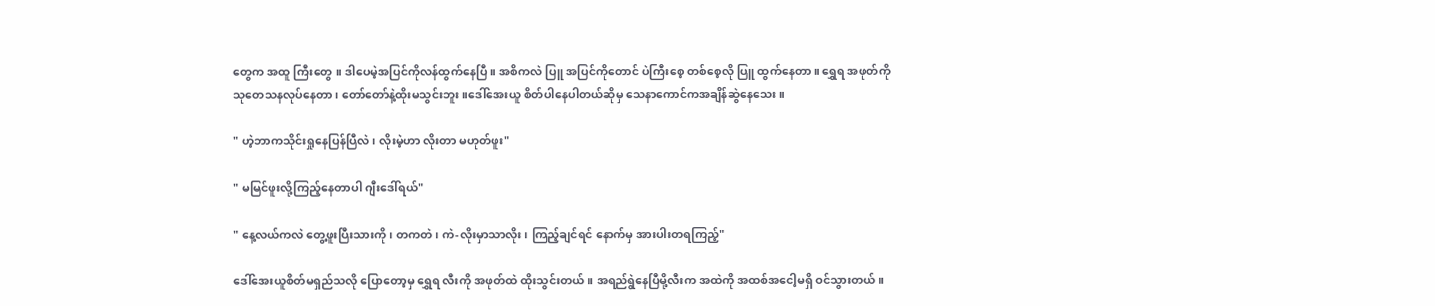တွေက အထူ ကြီးတွေ ။ ဒါပေမဲ့အပြင်ကိုလန်ထွက်နေပြီ။ အစိကလဲ ပြူ အပြင်ကိုတောင် ပဲကြီးစေ့ တစ်စေ့လို ပြူ ထွက်နေတာ။ ရွှေရ အဖုတ်ကို သုတေသနလုပ်နေတာ၊ တော်တော်နဲ့ထိုးမသွင်းဘူး။ဒေါ်အေးယူ စိတ်ပါနေပါတယ်ဆိုမှ သေနာကောင်ကအချိန်ဆွဲနေသေး။

" ဟဲ့ဘာကသိုင်းရှုနေပြန်ပြီလဲ၊ လိုးမဲ့ဟာ လိုးတာ မဟုတ်ဖူး"

" မမြင်ဖူးလို့ကြည့်နေတာပါ ဂျီးဒေါ်ရယ်"

" နေ့လယ်ကလဲ တွေ့ဖူးပြီးသားကို၊ တကတဲ၊ ကဲ-လိုးမှာသာလိုး၊ ကြည့်ချင်ရင် နောက်မှ အားပါးတရကြည့်"

ဒေါ်အေးယူစိတ်မရှည်သလို ပြောတော့မှ ရွှေရ လီးကို အဖုတ်ထဲ ထိုးသွင်းတယ်။ အရည်ရွဲနေပြီမို့လီးက အထဲကို အထစ်အငေါ့မရှိ ဝင်သွားတယ်။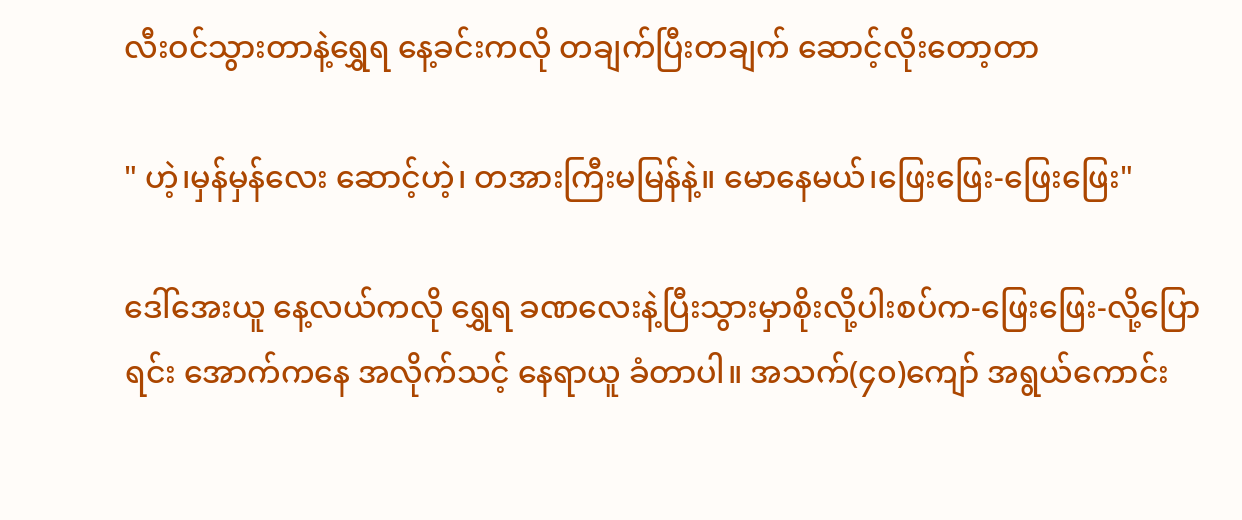လီးဝင်သွားတာနဲ့ရွှေရ နေ့ခင်းကလို တချက်ပြီးတချက် ဆောင့်လိုးတော့တာ

" ဟဲ့၊မှန်မှန်လေး ဆောင့်ဟဲ့၊ တအားကြီးမမြန်နဲ့။ မောနေမယ်၊ဖြေးဖြေး-ဖြေးဖြေး"

ဒေါ်အေးယူ နေ့လယ်ကလို ရွှေရ ခဏလေးနဲ့ပြီးသွားမှာစိုးလို့ပါးစပ်က-ဖြေးဖြေး-လို့ပြောရင်း အောက်ကနေ အလိုက်သင့် နေရာယူ ခံတာပါ။ အသက်(၄၀)ကျော် အရွယ်ကောင်း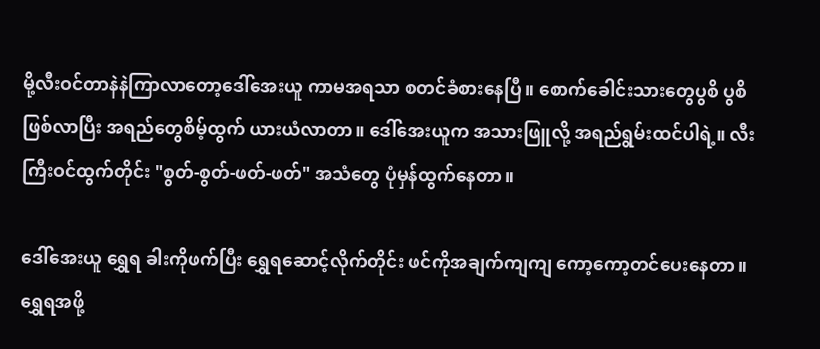မို့လီးဝင်တာနဲနဲကြာလာတော့ဒေါ်အေးယူ ကာမအရသာ စတင်ခံစားနေပြီ။ စောက်ခေါင်းသားတွေပွစိ ပွစိ ဖြစ်လာပြီး အရည်တွေစိမ့်ထွက် ယားယံလာတာ။ ဒေါ်အေးယူက အသားဖြူလို့ အရည်ရွမ်းထင်ပါရဲ့။ လီးကြီးဝင်ထွက်တိုင်း "စွတ်-စွတ်-ဖတ်-ဖတ်" အသံတွေ ပုံမှန်ထွက်နေတာ။

ဒေါ်အေးယူ ရွှေရ ခါးကိုဖက်ပြီး ရွှေရဆောင့်လိုက်တိုင်း ဖင်ကိုအချက်ကျကျ ကော့ကော့တင်ပေးနေတာ။ ရွှေရအဖို့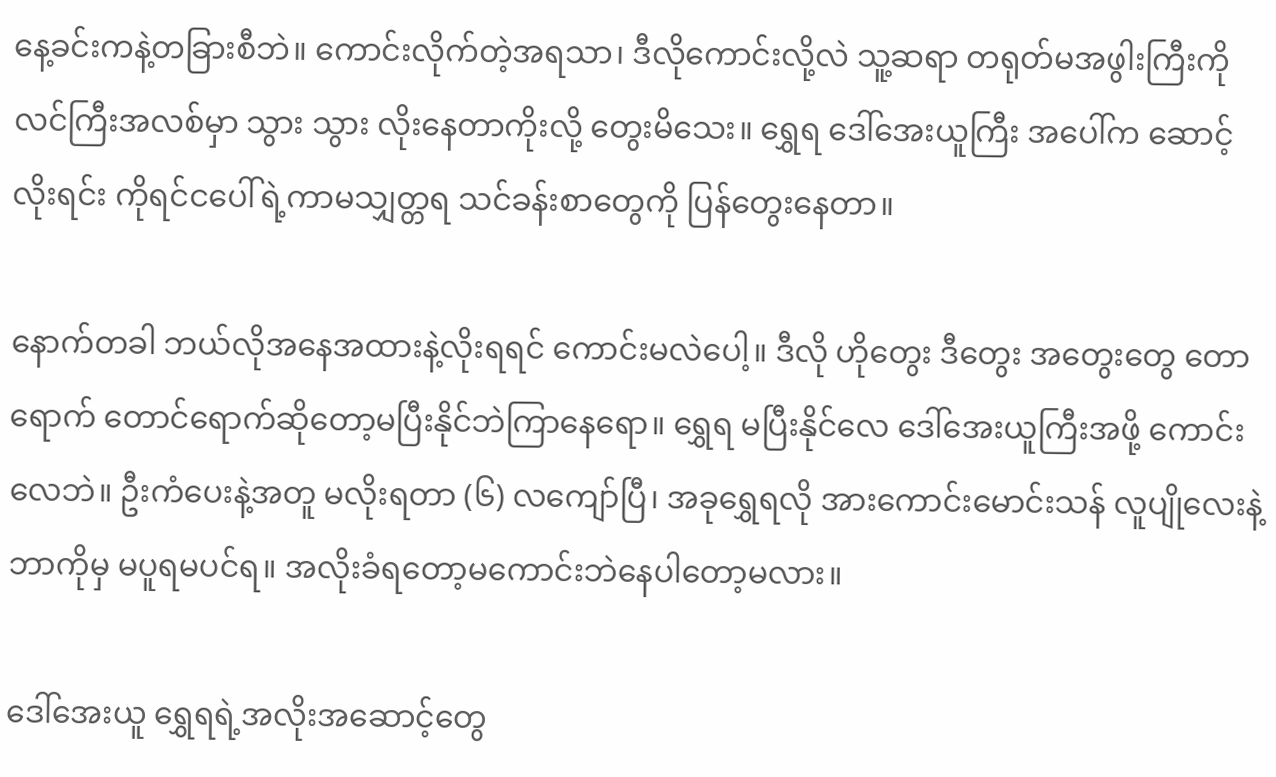နေ့ခင်းကနဲ့တခြားစီဘဲ။ ကောင်းလိုက်တဲ့အရသာ၊ ဒီလိုကောင်းလို့လဲ သူ့ဆရာ တရုတ်မအဖွါးကြီးကို လင်ကြီးအလစ်မှာ သွား သွား လိုးနေတာကိုးလို့ တွေးမိသေး။ ရွှေရ ဒေါ်အေးယူကြီး အပေါ်က ဆောင့်လိုးရင်း ကိုရင်ငပေါ်ရဲ့ကာမသျှတ္တရ သင်ခန်းစာတွေကို ပြန်တွေးနေတာ။

နောက်တခါ ဘယ်လိုအနေအထားနဲ့လိုးရရင် ကောင်းမလဲပေါ့။ ဒီလို ဟိုတွေး ဒီတွေး အတွေးတွေ တောရောက် တောင်ရောက်ဆိုတော့မပြီးနိုင်ဘဲကြာနေရော။ ရွှေရ မပြီးနိုင်လေ ဒေါ်အေးယူကြီးအဖို့ ကောင်းလေဘဲ။ ဦးကံပေးနဲ့အတူ မလိုးရတာ (၆) လကျော်ပြီ၊ အခုရွှေရလို အားကောင်းမောင်းသန် လူပျိုလေးနဲ့ဘာကိုမှ မပူရမပင်ရ။ အလိုးခံရတော့မကောင်းဘဲနေပါတော့မလား။

ဒေါ်အေးယူ ရွှေရရဲ့အလိုးအဆောင့်တွေ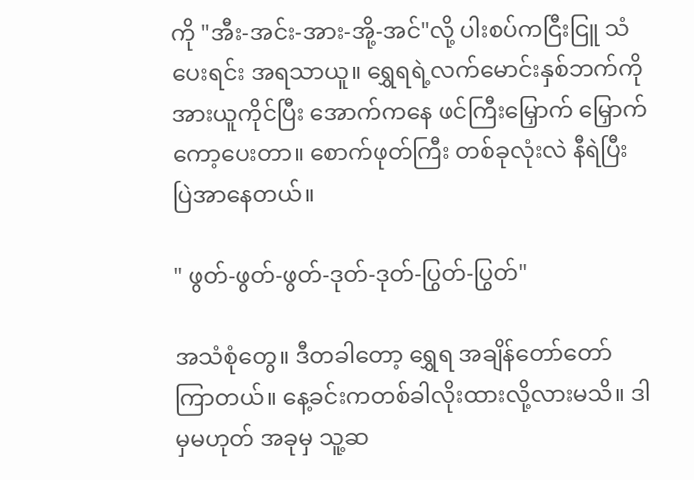ကို "အီး-အင်း-အား-အို့-အင်"လို့ ပါးစပ်ကငြီးငြူ သံပေးရင်း အရသာယူ။ ရွှေရရဲ့လက်မောင်းနှစ်ဘက်ကို အားယူကိုင်ပြီး အောက်ကနေ ဖင်ကြီးမြှောက် မြှောက် ကော့ပေးတာ။ စောက်ဖုတ်ကြီး တစ်ခုလုံးလဲ နီရဲပြီး ပြဲအာနေတယ်။

" ဖွတ်-ဖွတ်-ဖွတ်-ဒုတ်-ဒုတ်-ပြွတ်-ပြွတ်"

အသံစုံတွေ။ ဒီတခါတော့ ရွှေရ အချိန်တော်တော်ကြာတယ်။ နေ့ခင်းကတစ်ခါလိုးထားလို့လားမသိ။ ဒါမှမဟုတ် အခုမှ သူ့ဆ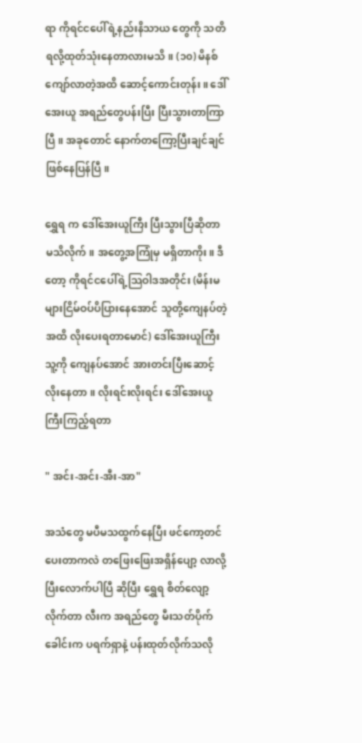ရာ ကိုရင်ငပေါ်ရဲ့နည်းနိသာယ တွေကို သတိရလို့ထုတ်သုံးနေတာလားမသိ။ (၁၀) မိနစ်ကျော်လာတဲ့အထိ ဆောင့်ကောင်းတုန်း။ ဒေါ်အေးယူ အရည်တွေပန်းပြီး ပြီးသွားတာကြာပြီ။ အခုတောင် နောက်တကြော့ပြီးချင်ချင်ဖြစ်နေပြန်ပြီ။

ရွှေရ က ဒေါ်အေးယူကြီး ပြီးသွားပြီဆိုတာ မသိလိုက်။ အတွေ့အကြုံမှ မရှိတာကိုး။ ဒီတော့ ကိုရင်ငပေါ်ရဲ့သြဝါဒအတိုင်း (မိန်းမများငြိမ်ဝပ်ပိပြားနေအောင် သူတို့ကျေနပ်တဲ့အထိ လိုးပေးရတာမောင်) ဒေါ်အေးယူကြီးသူ့ကို ကျေနပ်အောင် အားတင်းပြီးဆောင့်လိုးနေတာ။ လိုးရင်းလိုးရင်း ဒေါ်အေးယူကြီးကြည့်ရတာ

" အင်း-အင်း-အီး-အာ"

အသံတွေ မပီမသထွက်နေပြီး ဖင်ကော့တင်ပေးတာကလဲ တဖြေးဖြေးအရှိန်ပျော့ လာလို့ ပြီးလောက်ပါပြီ ဆိုပြီး ရွှေရ စိတ်လျော့လိုက်တာ လီးက အရည်တွေ မီးသတ်ပိုက်ခေါင်းက ပရက်ရှာနဲ့ ပန်းထုတ်လိုက်သလို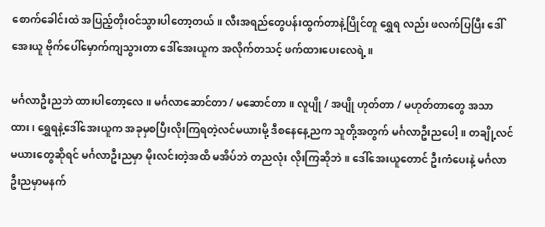စောက်ခေါင်းထဲ အပြည့်တိုးဝင်သွားပါတော့တယ်။ လီးအရည်တွေပန်းထွက်တာနဲ့ပြိုင်တူ ရွှေရ လည်း ဖလက်ပြပြီး ဒေါ်အေးယူ ဗိုက်ပေါ်မှောက်ကျသွားတာ ဒေါ်အေးယူက အလိုက်တသင့် ဖက်ထားပေးလေရဲ့။

မင်္ဂလာဦးညဘဲ ထားပါတော့လေ။ မင်္ဂလာဆောင်တာ / မဆောင်တာ။ လူပျို / အပျို ဟုတ်တာ / မဟုတ်တာတွေ အသာထား၊ ရွှေရနဲ့ဒေါ်အေးယူက အခုမှစပြီးလိုးကြရတဲ့လင်မယားမို့ ဒီစနေနေ့ညက သူတို့အတွက် မင်္ဂလာဦးညပေါ့။ တချို့လင်မယားတွေဆိုရင် မင်္ဂလာဦးညမှာ မိုးလင်းတဲ့အထိ မအိပ်ဘဲ တညလုံး လိုးကြဆိုဘဲ။ ဒေါ်အေးယူတောင် ဦးကံပေးနဲ့ မင်္ဂလာဦးညမှာမနက်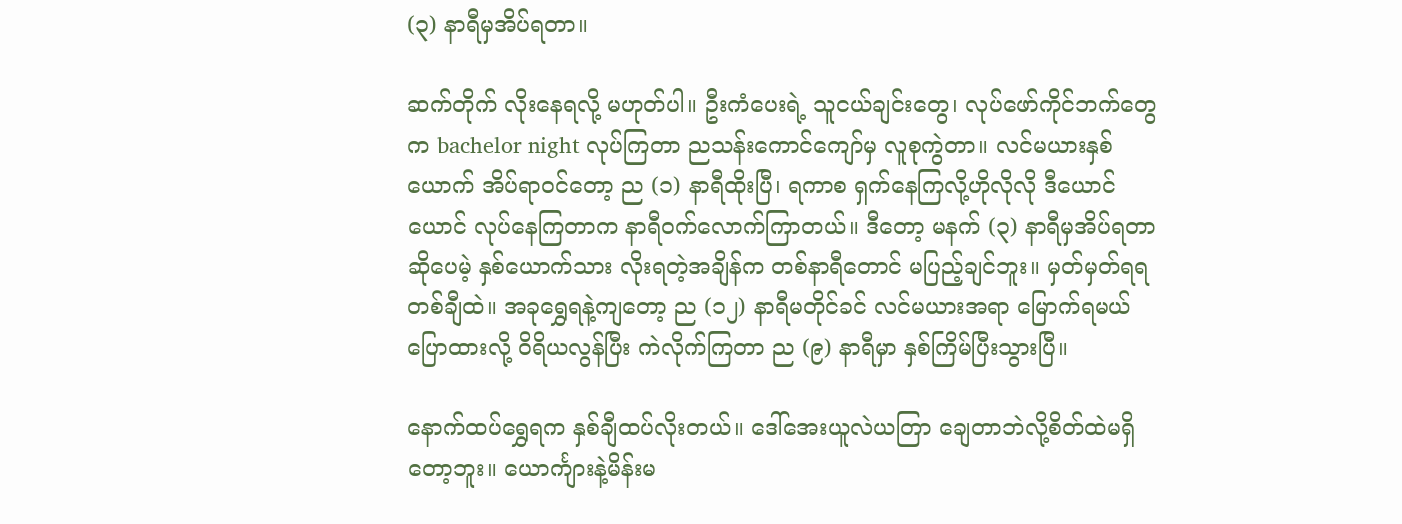(၃) နာရီမှအိပ်ရတာ။

ဆက်တိုက် လိုးနေရလို့ မဟုတ်ပါ။ ဦးကံပေးရဲ့ သူငယ်ချင်းတွေ၊ လုပ်ဖော်ကိုင်ဘက်တွေက bachelor night လုပ်ကြတာ ညသန်းကောင်ကျော်မှ လူစုကွဲတာ။ လင်မယားနှစ်ယောက် အိပ်ရာဝင်တော့ ည (၁) နာရီထိုးပြီ၊ ရကာစ ရှက်နေကြလို့ဟိုလိုလို ဒီယောင်ယောင် လုပ်နေကြတာက နာရီဝက်လောက်ကြာတယ်။ ဒီတော့ မနက် (၃) နာရီမှအိပ်ရတာဆိုပေမဲ့ နှစ်ယောက်သား လိုးရတဲ့အချိန်က တစ်နာရီတောင် မပြည့်ချင်ဘူး။ မှတ်မှတ်ရရ တစ်ချီထဲ။ အခုရွှေရနဲ့ကျတော့ ည (၁၂) နာရီမတိုင်ခင် လင်မယားအရာ မြောက်ရမယ်ပြောထားလို့ ဝိရိယလွန်ပြီး ကဲလိုက်ကြတာ ည (၉) နာရီမှာ နှစ်ကြိမ်ပြီးသွားပြီ။

နောက်ထပ်ရွှေရက နှစ်ချီထပ်လိုးတယ်။ ဒေါ်အေးယူလဲယတြာ ချေတာဘဲလို့စိတ်ထဲမရှိတော့ဘူး။ ယောင်္ကျားနဲ့မိန်းမ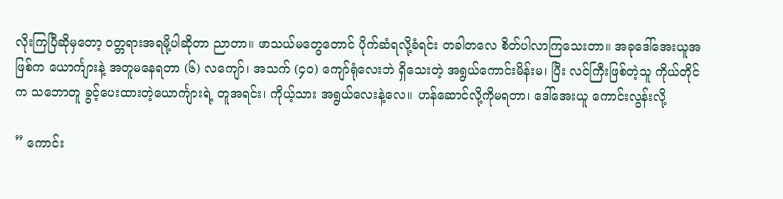လိုးကြပြီဆိုမှတော့ ဝတ္တရားအရမို့ပါဆိုတာ ညာတာ။ ဖာသယ်မတွေတောင် ပိုက်ဆံရလို့ခံရင်း တခါတလေ စိတ်ပါလာကြသေးတာ။ အခုဒေါ်အေးယူအဖြစ်က ယောင်္ကျားနဲ့ အတူမနေရတာ (၆) လကျော်၊ အသက် (၄၀) ကျော်ရုံလေးဘဲ ရှိသေးတဲ့ အရွယ်ကောင်းမိန်းမ၊ ပြီး လင်ကြီးဖြစ်တဲ့သူ ကိုယ်တိုင်က သဘောတူ ခွင့်ပေးထားတဲ့ယောင်္ကျားရဲ့ တူအရင်း၊ ကိုယ့်သား အရွယ်လေးနဲ့လေ။ ဟန်ဆောင်လို့ကိုမရတာ၊ ဒေါ်အေးယူ ကောင်းလွန်းလို့

” ကောင်း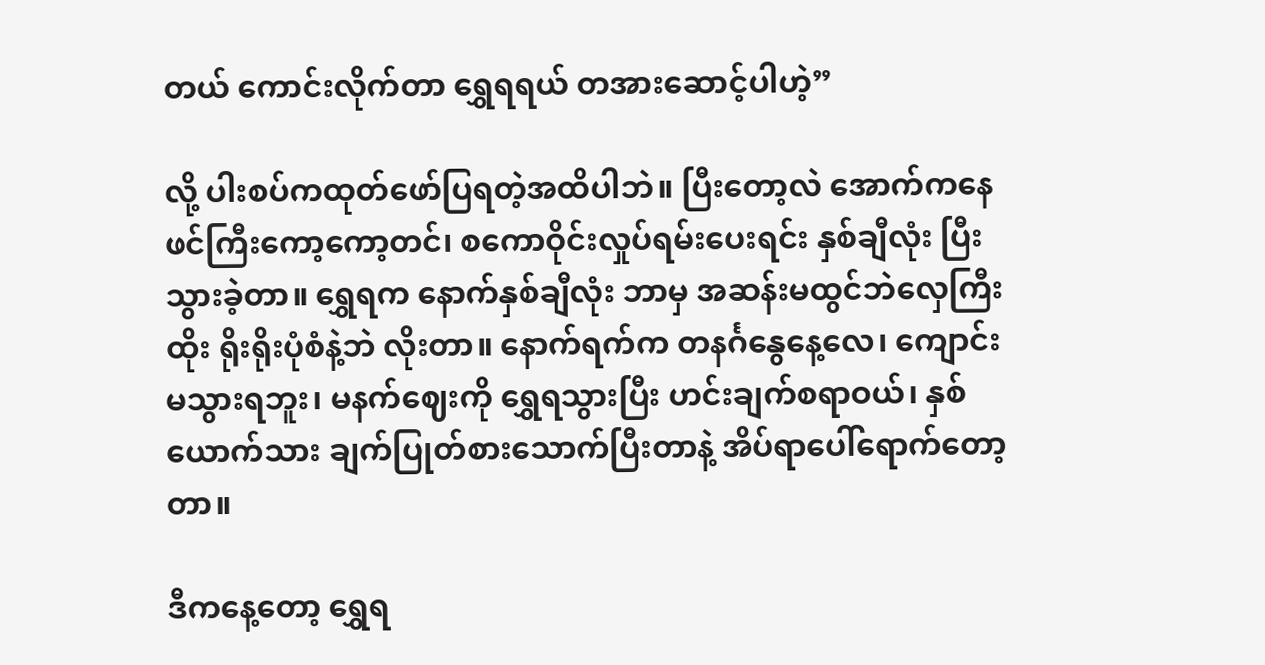တယ် ကောင်းလိုက်တာ ရွှေရရယ် တအားဆောင့်ပါဟဲ့”

လို့ ပါးစပ်ကထုတ်ဖော်ပြရတဲ့အထိပါဘဲ။ ပြီးတော့လဲ အောက်ကနေ ဖင်ကြီးကော့ကော့တင်၊ စကောဝိုင်းလှုပ်ရမ်းပေးရင်း နှစ်ချီလုံး ပြီးသွားခဲ့တာ။ ရွှေရက နောက်နှစ်ချီလုံး ဘာမှ အဆန်းမထွင်ဘဲလှေကြီးထိုး ရိုးရိုးပုံစံနဲ့ဘဲ လိုးတာ။ နောက်ရက်က တနင်္ဂနွေနေ့လေ၊ ကျောင်းမသွားရဘူး၊ မနက်ဈေးကို ရွှေရသွားပြီး ဟင်းချက်စရာဝယ်၊ နှစ်ယောက်သား ချက်ပြုတ်စားသောက်ပြီးတာနဲ့ အိပ်ရာပေါ်ရောက်တော့တာ။

ဒီကနေ့တော့ ရွှေရ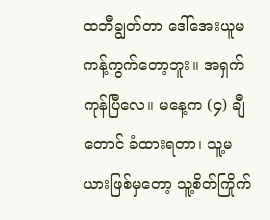ထဘီချွတ်တာ ဒေါ်အေးယူမကန့်ကွက်တော့ဘူး။ အရှက်ကုန်ပြီလေ။ မနေ့က (၄) ချီတောင် ခံထားရတာ၊ သူ့မယားဖြစ်မှတော့ သူ့စိတ်ကြိုက်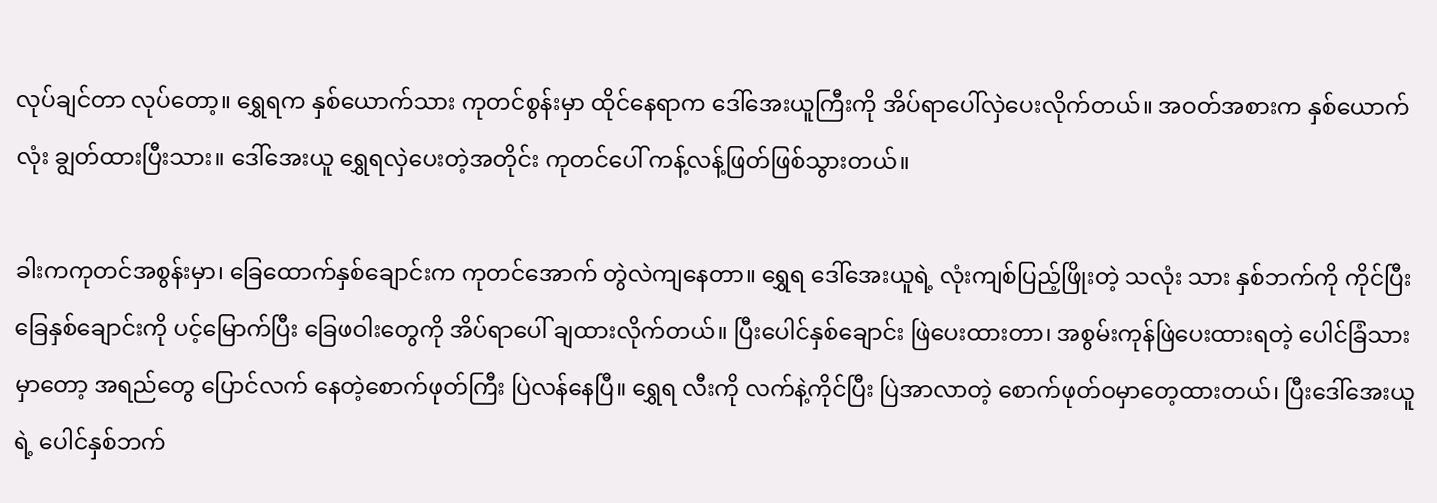လုပ်ချင်တာ လုပ်တော့။ ရွှေရက နှစ်ယောက်သား ကုတင်စွန်းမှာ ထိုင်နေရာက ဒေါ်အေးယူကြီးကို အိပ်ရာပေါ်လှဲပေးလိုက်တယ်။ အဝတ်အစားက နှစ်ယောက်လုံး ချွတ်ထားပြီးသား။ ဒေါ်အေးယူ ရွှေရလှဲပေးတဲ့အတိုင်း ကုတင်ပေါ် ကန့်လန့်ဖြတ်ဖြစ်သွားတယ်။

ခါးကကုတင်အစွန်းမှာ၊ ခြေထောက်နှစ်ချောင်းက ကုတင်အောက် တွဲလဲကျနေတာ။ ရွှေရ ဒေါ်အေးယူရဲ့ လုံးကျစ်ပြည့်ဖြိုးတဲ့ သလုံး သား နှစ်ဘက်ကို ကိုင်ပြီး ခြေနှစ်ချောင်းကို ပင့်မြောက်ပြီး ခြေဖဝါးတွေကို အိပ်ရာပေါ် ချထားလိုက်တယ်။ ပြီးပေါင်နှစ်ချောင်း ဖြဲပေးထားတာ၊ အစွမ်းကုန်ဖြဲပေးထားရတဲ့ ပေါင်ခြံသား မှာတော့ အရည်တွေ ပြောင်လက် နေတဲ့စောက်ဖုတ်ကြီး ပြဲလန်နေပြီ။ ရွှေရ လီးကို လက်နဲ့ကိုင်ပြီး ပြဲအာလာတဲ့ စောက်ဖုတ်ဝမှာတေ့ထားတယ်၊ ပြီးဒေါ်အေးယူရဲ့ ပေါင်နှစ်ဘက်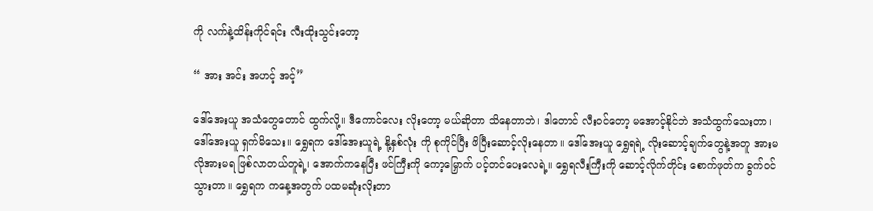ကို လက်နဲ့ထိန်းကိုင်ရင်း လီးထိုးသွင်းတော့

“ အား အင်း အဟင့် အင့်”

ဒေါ်အေးယူ အသံတွေတောင် ထွက်လို့။ ဒီကောင်လေး လိုးတော့ မယ်ဆိုတာ သိနေတာဘဲ၊ ဒါတောင် လီးဝင်တော့ မအောင့်နိုင်ဘဲ အသံထွက်သေးတာ၊ ဒေါ်အေးယူ ရှက်မိသေး။ ရွှေရက ဒေါ်အေးယူရဲ့ နို့နှစ်လုံး ကို စုကိုင်ပြီး ဖိပြီးဆောင့်လိုးနေတာ။ ဒေါ်အေးယူ ရွှေရရဲ့ လိုးဆောင့်ချက်တွေနဲ့အတူ အားမလိုအားမရ ဖြစ်လာတယ်တူရဲ့၊ အောက်ကနေပြီး ဖင်ကြီးကို ကော့မြှောက် ပင့်တင်ပေးလေရဲ့။ ရွှေရလီးကြီးကို ဆောင့်လိုက်တိုင်း စောက်ဖုတ်က ခွက်ဝင်သွားတာ။ ရွှေရက ကနေ့အတွက် ပထမဆုံးလိုးတာ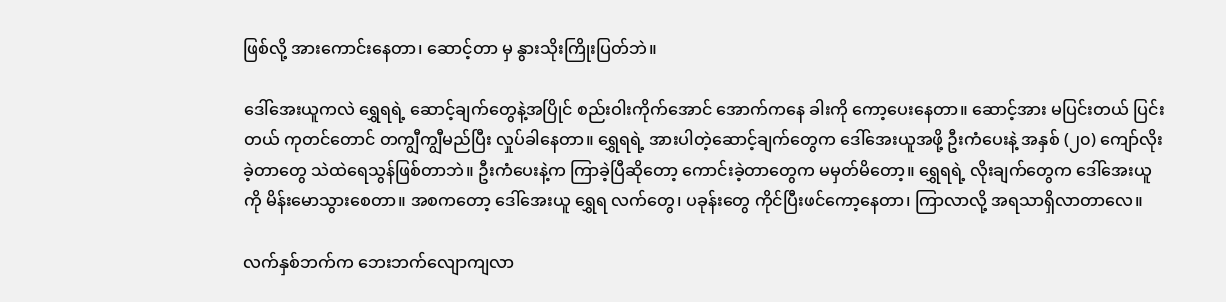ဖြစ်လို့ အားကောင်းနေတာ၊ ဆောင့်တာ မှ နွားသိုးကြိုးပြတ်ဘဲ။

ဒေါ်အေးယူကလဲ ရွှေရရဲ့ ဆောင့်ချက်တွေနဲ့အပြိုင် စည်းဝါးကိုက်အောင် အောက်ကနေ ခါးကို ကော့ပေးနေတာ။ ဆောင့်အား မပြင်းတယ် ပြင်းတယ် ကုတင်တောင် တကျွီကျွီမည်ပြီး လှုပ်ခါနေတာ။ ရွှေရရဲ့ အားပါတဲ့ဆောင့်ချက်တွေက ဒေါ်အေးယူအဖို့ ဦးကံပေးနဲ့ အနှစ် (၂၀) ကျော်လိုးခဲ့တာတွေ သဲထဲရေသွန်ဖြစ်တာဘဲ။ ဦးကံပေးနဲ့က ကြာခဲ့ပြီဆိုတော့ ကောင်းခဲ့တာတွေက မမှတ်မိတော့။ ရွှေရရဲ့ လိုးချက်တွေက ဒေါ်အေးယူကို မိန်းမောသွားစေတာ။ အစကတော့ ဒေါ်အေးယူ ရွှေရ လက်တွေ၊ ပခုန်းတွေ ကိုင်ပြီးဖင်ကော့နေတာ၊ ကြာလာလို့ အရသာရှိလာတာလေ။

လက်နှစ်ဘက်က ဘေးဘက်လျောကျလာ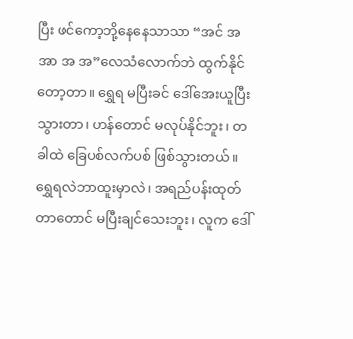ပြီး ဖင်ကော့ဘို့နေနေသာသာ “အင် အ အာ အ အ”လေသံလောက်ဘဲ ထွက်နိုင်တော့တာ။ ရွှေရ မပြီးခင် ဒေါ်အေးယူပြီးသွားတာ၊ ဟန်တောင် မလုပ်နိုင်ဘူး၊ တခါထဲ ခြေပစ်လက်ပစ် ဖြစ်သွားတယ်။ ရွှေရလဲဘာထူးမှာလဲ၊ အရည်ပန်းထုတ်တာတောင် မပြီးချင်သေးဘူး၊ လူက ဒေါ်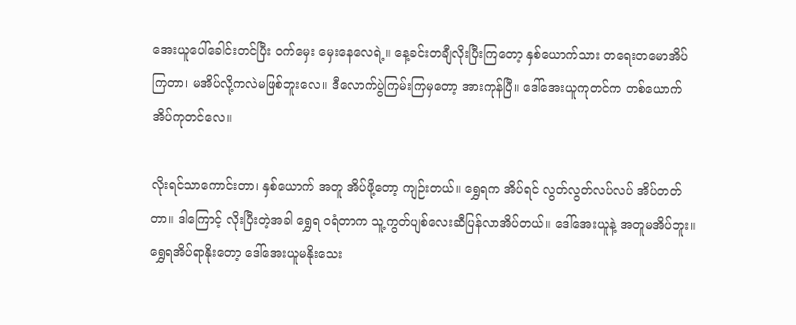အေးယူပေါ်ခေါင်းတင်ပြီး ဝက်မှေး မှေးနေလေရဲ့။ နေ့ခင်းတချီလိုးပြီးကြတော့ နှစ်ယောက်သား တရေးတမောအိပ်ကြတာ၊ မအိပ်လို့ကလဲမဖြစ်ဘူးလေ။ ဒီလောက်ပွဲကြမ်းကြမှတော့ အားကုန်ပြီ။ ဒေါ်အေးယူကုတင်က တစ်ယောက်အိပ်ကုတင်လေ။

လိုးရင်သာကောင်းတာ၊ နှစ်ယောက် အတူ အိပ်ဖို့တော့ ကျဉ်းတယ်။ ရွှေရက အိပ်ရင် လွတ်လွတ်လပ်လပ် အိပ်တတ်တာ။ ဒါကြောင့် လိုးပြီးတဲ့အခါ ရွှေရ ဝရံတာက သူ့ကွတ်ပျစ်လေးဆီပြန်လာအိပ်တယ်။ ဒေါ်အေးယူနဲ့ အတူမအိပ်ဘူး။ ရွှေရအိပ်ရာနိုးတော့ ဒေါ်အေးယူမနိုးသေး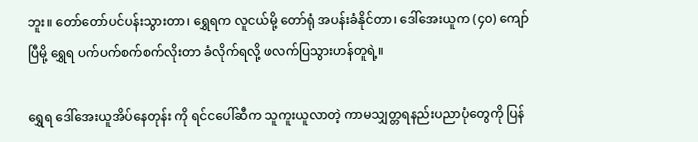ဘူး။ တော်တော်ပင်ပန်းသွားတာ၊ ရွှေရက လူငယ်မို့ တော်ရုံ အပန်းခံနိုင်တာ၊ ဒေါ်အေးယူက (၄၀) ကျော်ပြီမို့ ရွှေရ ပက်ပက်စက်စက်လိုးတာ ခံလိုက်ရလို့ ဖလက်ပြသွားဟန်တူရဲ့။

ရွှေရ ဒေါ်အေးယူအိပ်နေတုန်း ကို ရင်ငပေါ်ဆီက သူကူးယူလာတဲ့ ကာမသျှတ္တရနည်းပညာပုံတွေကို ပြန်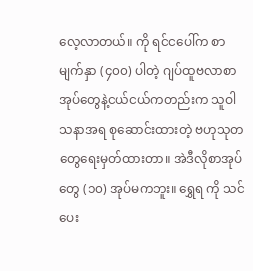လေ့လာတယ်။ ကို ရင်ငပေါ်က စာမျက်နှာ (၄၀၀) ပါတဲ့ ဂျပ်ထူဗလာစာအုပ်တွေနဲ့ငယ်ငယ်ကတည်းက သူဝါသနာအရ စုဆောင်းထားတဲ့ ဗဟုသုတတွေရေးမှတ်ထားတာ။ အဲဒီလိုစာအုပ်တွေ (၁၀) အုပ်မကဘူး။ ရွှေရ ကို သင်ပေး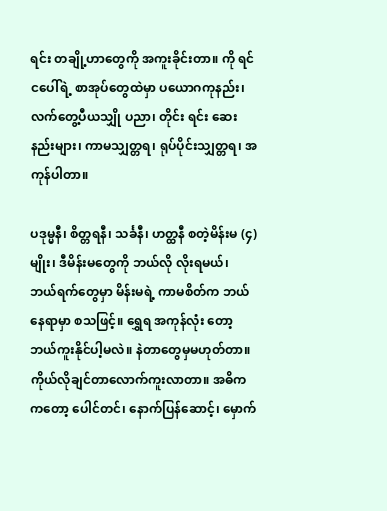ရင်း တချို့ဟာတွေကို အကူးခိုင်းတာ။ ကို ရင်ငပေါ်ရဲ့ စာအုပ်တွေထဲမှာ ပယောဂကုနည်း၊ လက်တွေ့ပီယသျှို ပညာ၊ တိုင်း ရင်း ဆေးနည်းများ၊ ကာမသျှတ္တရ၊ ရုပ်ပိုင်းသျှတ္တရ၊ အကုန်ပါတာ။

ပဒုမ္မနီ၊ စိတ္တရနီ၊ သင်္ခနီ၊ ဟတ္ထနီ စတဲ့မိန်းမ (၄) မျိုး၊ ဒီမိန်းမတွေကို ဘယ်လို လိုးရမယ်၊ ဘယ်ရက်တွေမှာ မိန်းမရဲ့ ကာမစိတ်က ဘယ်နေရာမှာ စသဖြင့်။ ရွှေရ အကုန်လုံး တော့ ဘယ်ကူးနိုင်ပါ့မလဲ။ နဲတာတွေမှမဟုတ်တာ။ ကိုယ်လိုချင်တာလောက်ကူးလာတာ။ အဓိကကတော့ ပေါင်တင်၊ နောက်ပြန်ဆောင့်၊ မှောက်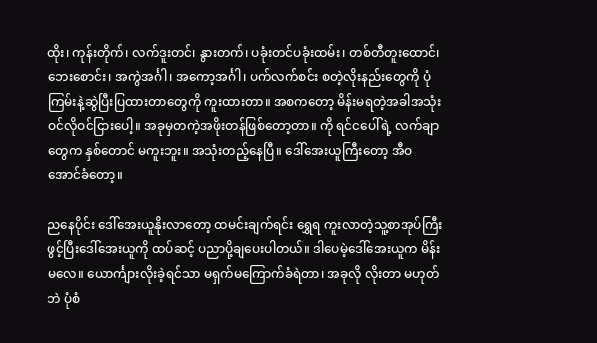ထိုး၊ ကုန်းတိုက်၊ လက်ဒူးတင်၊ နွားတက်၊ ပခုံးတင်ပခုံးထမ်း၊ တစ်တီတူးထောင်၊ ဘေးစောင်း၊ အကွဲအင်္ဂါ၊ အကော့အင်္ဂါ၊ ပက်လက်စင်း စတဲ့လိုးနည်းတွေကို ပုံကြမ်းနဲ့ဆွဲပြီးပြထားတာတွေကို ကူးထားတာ။ အစကတော့ မိန်းမရတဲ့အခါအသုံးဝင်လိုဝင်ငြားပေါ့။ အခုမှတကဲ့အဖိုးတန်ဖြစ်တော့တာ။ ကို ရင်ငပေါ်ရဲ့ လက်ချာတွေက နှစ်တောင် မကူးဘူး။ အသုံးတည့်နေပြီ။ ဒေါ်အေးယူကြီးတော့ အီဝအောင်ခံတော့။

ညနေပိုင်း ဒေါ်အေးယူနိုးလာတော့ ထမင်းချက်ရင်း ရွှေရ ကူးလာတဲ့သူ့စာအုပ်ကြီးဖွင့်ပြီးဒေါ်အေးယူကို ထပ်ဆင့် ပညာပို့ချပေးပါတယ်။ ဒါပေမဲ့ဒေါ်အေးယူက မိန်းမလေ။ ယောင်္ကျားလိုးခဲ့ရင်သာ မရှက်မကြောက်ခံရဲတာ၊ အခုလို လိုးတာ မဟုတ်ဘဲ ပုံစံ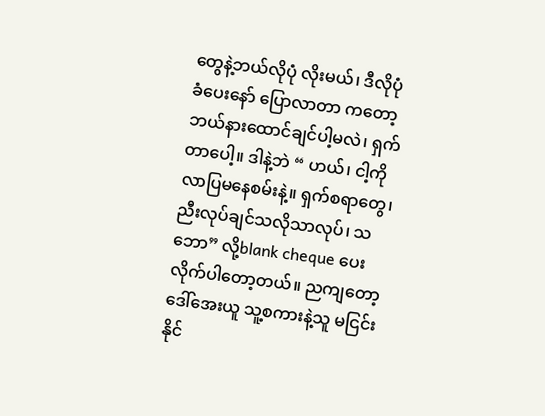တွေနဲ့ဘယ်လိုပုံ လိုးမယ်၊ ဒီလိုပုံ ခံပေးနော် ပြောလာတာ ကတော့ ဘယ်နားထောင်ချင်ပါ့မလဲ၊ ရှက်တာပေါ့။ ဒါနဲ့ဘဲ “ ဟယ်၊ ငါ့ကို လာပြမနေစမ်းနဲ့။ ရှက်စရာတွေ၊ ညီးလုပ်ချင်သလိုသာလုပ်၊ သဘော” လို့blank cheque ပေးလိုက်ပါတော့တယ်။ ညကျတော့ ဒေါ်အေးယူ သူ့စကားနဲ့သူ မငြင်းနိုင်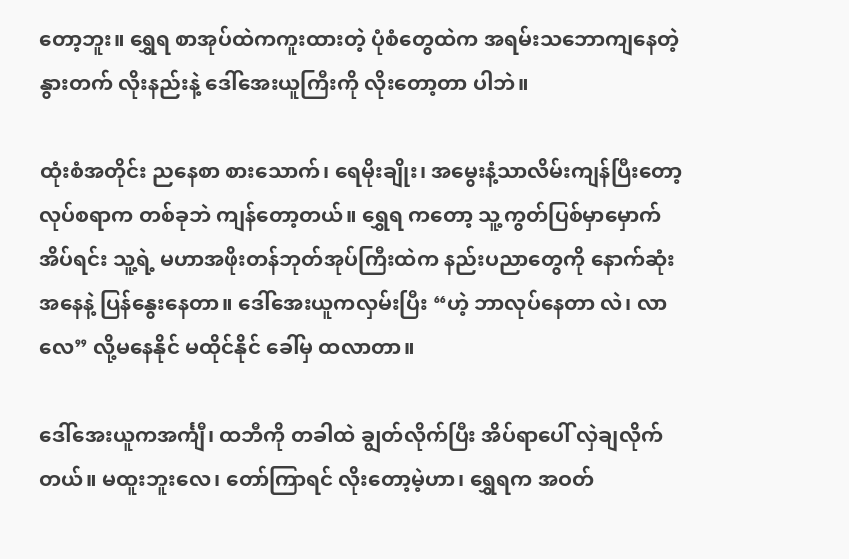တော့ဘူး။ ရွှေရ စာအုပ်ထဲကကူးထားတဲ့ ပုံစံတွေထဲက အရမ်းသဘောကျနေတဲ့ နွားတက် လိုးနည်းနဲ့ ဒေါ်အေးယူကြီးကို လိုးတော့တာ ပါဘဲ။

ထုံးစံအတိုင်း ညနေစာ စားသောက်၊ ရေမိုးချိုး၊ အမွေးနံ့သာလိမ်းကျန်ပြီးတော့ လုပ်စရာက တစ်ခုဘဲ ကျန်တော့တယ်။ ရွှေရ ကတော့ သူ့ကွတ်ပြစ်မှာမှောက်အိပ်ရင်း သူ့ရဲ့ မဟာအဖိုးတန်ဘုတ်အုပ်ကြီးထဲက နည်းပညာတွေကို နောက်ဆုံးအနေနဲ့ ပြန်နွေးနေတာ။ ဒေါ်အေးယူကလှမ်းပြီး “ဟဲ့ ဘာလုပ်နေတာ လဲ၊ လာလေ” လို့မနေနိုင် မထိုင်နိုင် ခေါ်မှ ထလာတာ။

ဒေါ်အေးယူကအင်္ကျီ၊ ထဘီကို တခါထဲ ချွတ်လိုက်ပြီး အိပ်ရာပေါ် လှဲချလိုက်တယ်။ မထူးဘူးလေ၊ တော်ကြာရင် လိုးတော့မဲ့ဟာ၊ ရွှေရက အဝတ်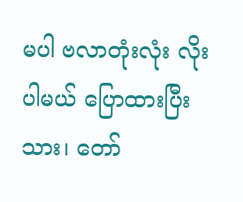မပါ ဗလာတုံးလုံး လိုးပါမယ် ပြောထားပြီးသား၊ တော်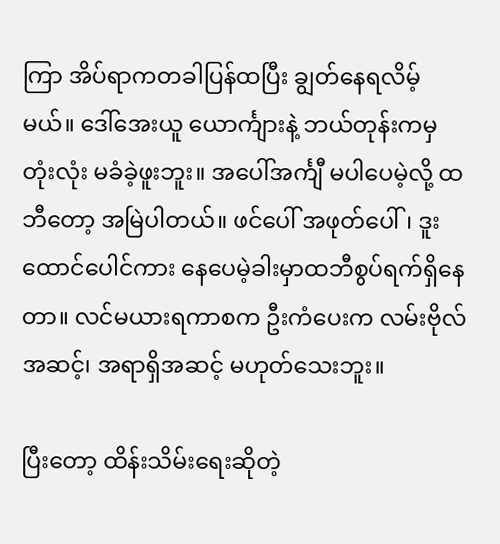ကြာ အိပ်ရာကတခါပြန်ထပြီး ချွတ်နေရလိမ့်မယ်။ ဒေါ်အေးယူ ယောင်္ကျားနဲ့ ဘယ်တုန်းကမှ တုံးလုံး မခံခဲ့ဖူးဘူး။ အပေါ်အင်္ကျီ မပါပေမဲ့လို့ ထဘီတော့ အမြဲပါတယ်။ ဖင်ပေါ် အဖုတ်ပေါ်၊ ဒူးထောင်ပေါင်ကား နေပေမဲ့ခါးမှာထဘီစွပ်ရက်ရှိနေတာ။ လင်မယားရကာစက ဦးကံပေးက လမ်းဗိုလ်အဆင့်၊ အရာရှိအဆင့် မဟုတ်သေးဘူး။

ပြီးတော့ ထိန်းသိမ်းရေးဆိုတဲ့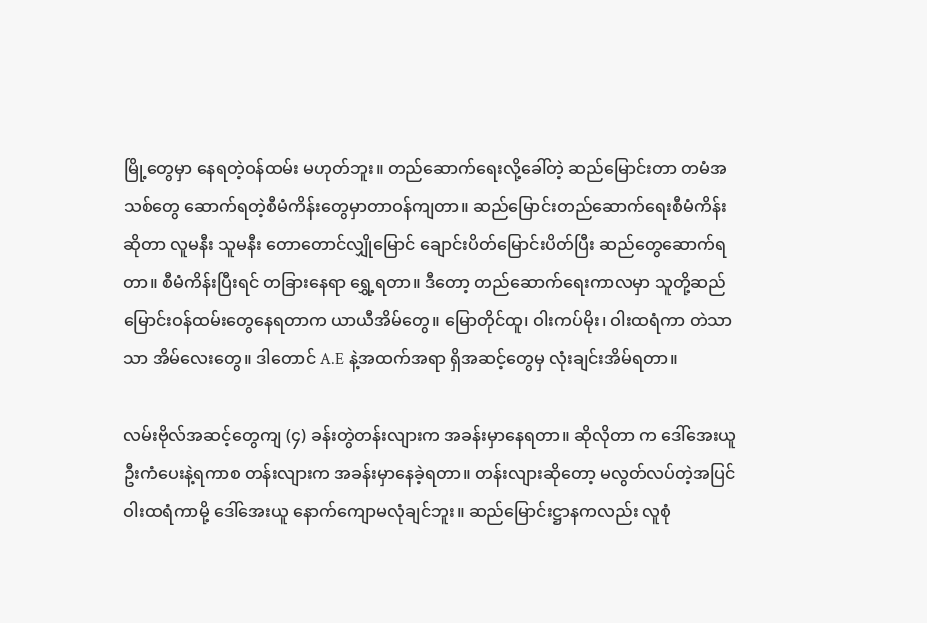မြို့တွေမှာ နေရတဲ့ဝန်ထမ်း မဟုတ်ဘူး။ တည်ဆောက်ရေးလို့ခေါ်တဲ့ ဆည်မြောင်းတာ တမံအသစ်တွေ ဆောက်ရတဲ့စီမံကိန်းတွေမှာတာဝန်ကျတာ။ ဆည်မြောင်းတည်ဆောက်ရေးစီမံကိန်းဆိုတာ လူမနီး သူမနီး တောတောင်လျှိုမြောင် ချောင်းပိတ်မြောင်းပိတ်ပြီး ဆည်တွေဆောက်ရတာ။ စီမံကိန်းပြီးရင် တခြားနေရာ ရွှေ့ရတာ။ ဒီတော့ တည်ဆောက်ရေးကာလမှာ သူတို့ဆည်မြောင်းဝန်ထမ်းတွေနေရတာက ယာယီအိမ်တွေ။ မြောတိုင်ထူ၊ ဝါးကပ်မိုး၊ ဝါးထရံကာ တဲသာသာ အိမ်လေးတွေ။ ဒါတောင် A.E နဲ့အထက်အရာ ရှိအဆင့်တွေမှ လုံးချင်းအိမ်ရတာ။

လမ်းဗိုလ်အဆင့်တွေကျ (၄) ခန်းတွဲတန်းလျားက အခန်းမှာနေရတာ။ ဆိုလိုတာ က ဒေါ်အေးယူ ဦးကံပေးနဲ့ရကာစ တန်းလျားက အခန်းမှာနေခဲ့ရတာ။ တန်းလျားဆိုတော့ မလွတ်လပ်တဲ့အပြင် ဝါးထရံကာမို့ ဒေါ်အေးယူ နောက်ကျောမလုံချင်ဘူး။ ဆည်မြောင်းဋ္ဌာနကလည်း လူစုံ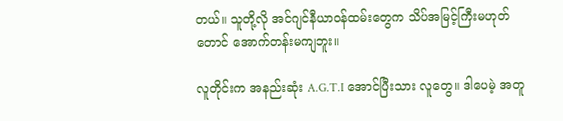တယ်။ သူတို့လို အင်ဂျင်နီယာဝန်ထမ်းတွေက သိပ်အမြင့်ကြီးမဟုတ်တောင် အောက်တန်းမကျဘူး။

လူတိုင်းက အနည်းဆုံး A.G.T.I အောင်ပြီးသား လူတွေ။ ဒါပေမဲ့ အတူ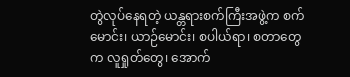တွဲလုပ်နေရတဲ့ ယန္တရားစက်ကြီးအဖွဲ့က စက်မောင်း၊ ယာဉ်မောင်း၊ စပါယ်ရာ၊ စတာတွေက လူရှုတ်တွေ၊ အောက်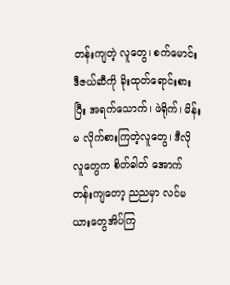တန်းကျတဲ့ လူတွေ၊ စက်မောင်းဒီဇယ်ဆီကို ခိုးထုတ်ရောင်းစားပြီး အရက်သောက်၊ ဖဲရိုက်၊ မိန်းမ လိုက်စားကြတဲ့လူတွေ၊ ဒီလိုလူတွေက စိတ်ဓါတ် အောက်တန်းကျတော့ ညညမှာ လင်မယားတွေအိပ်ကြ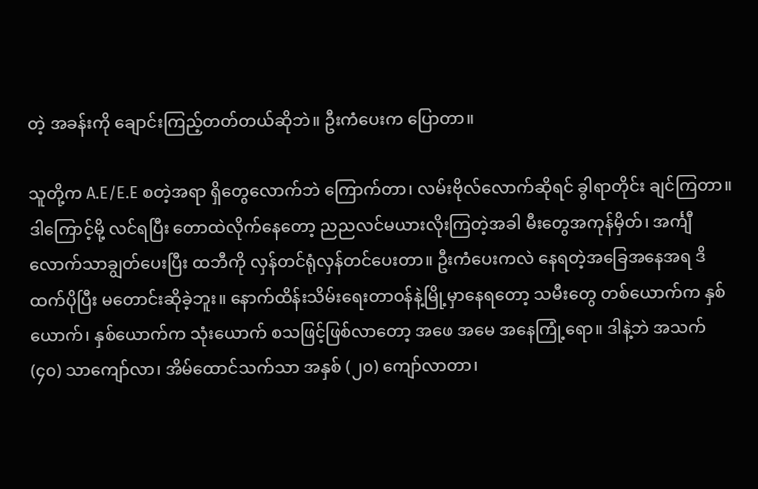တဲ့ အခန်းကို ချောင်းကြည့်တတ်တယ်ဆိုဘဲ။ ဦးကံပေးက ပြောတာ။

သူတို့က A.E/E.E စတဲ့အရာ ရှိတွေလောက်ဘဲ ကြောက်တာ၊ လမ်းဗိုလ်လောက်ဆိုရင် ခွါရာတိုင်း ချင်ကြတာ။ ဒါကြောင့်မို့ လင်ရပြီး တောထဲလိုက်နေတော့ ညညလင်မယားလိုးကြတဲ့အခါ မီးတွေအကုန်မှိတ်၊ အင်္ကျီလောက်သာချွတ်ပေးပြီး ထဘီကို လှန်တင်ရုံလှန်တင်ပေးတာ။ ဦးကံပေးကလဲ နေရတဲ့အခြေအနေအရ ဒိထက်ပိုပြီး မတောင်းဆိုခဲ့ဘူး။ နောက်ထိန်းသိမ်းရေးတာဝန်နဲ့မြို့မှာနေရတော့ သမီးတွေ တစ်ယောက်က နှစ်ယောက်၊ နှစ်ယောက်က သုံးယောက် စသဖြင့်ဖြစ်လာတော့ အဖေ အမေ အနေကြုံ့ရော။ ဒါနဲ့ဘဲ အသက် (၄၀) သာကျော်လာ၊ အိမ်ထောင်သက်သာ အနှစ် (၂၀) ကျော်လာတာ၊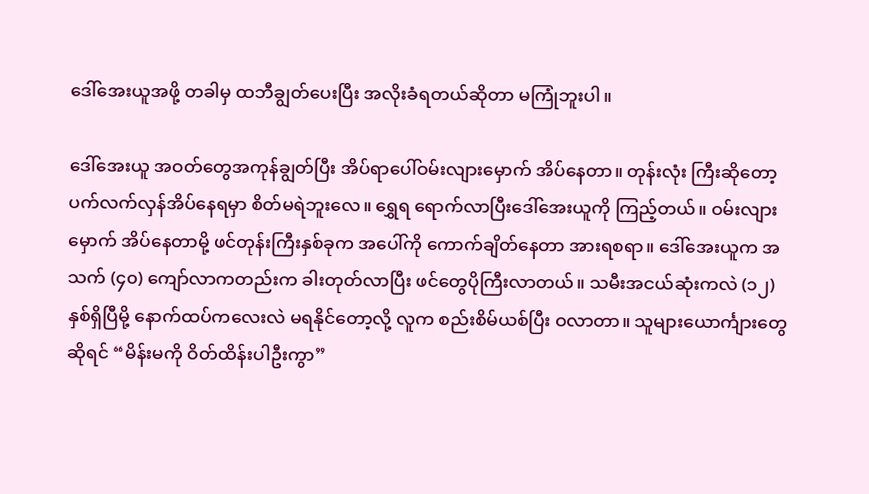ဒေါ်အေးယူအဖို့ တခါမှ ထဘီချွတ်ပေးပြီး အလိုးခံရတယ်ဆိုတာ မကြုံဘူးပါ။

ဒေါ်အေးယူ အဝတ်တွေအကုန်ချွတ်ပြီး အိပ်ရာပေါ်ဝမ်းလျားမှောက် အိပ်နေတာ။ တုန်းလုံး ကြီးဆိုတော့ ပက်လက်လှန်အိပ်နေရမှာ စိတ်မရဲဘူးလေ။ ရွှေရ ရောက်လာပြီးဒေါ်အေးယူကို ကြည့်တယ်။ ဝမ်းလျားမှောက် အိပ်နေတာမို့ ဖင်တုန်းကြီးနှစ်ခုက အပေါ်ကို ကောက်ချိတ်နေတာ အားရစရာ။ ဒေါ်အေးယူက အသက် (၄၀) ကျော်လာကတည်းက ခါးတုတ်လာပြီး ဖင်တွေပိုကြီးလာတယ်။ သမီးအငယ်ဆုံးကလဲ (၁၂) နှစ်ရှိပြီမို့ နောက်ထပ်ကလေးလဲ မရနိုင်တော့လို့ လူက စည်းစိမ်ယစ်ပြီး ဝလာတာ။ သူများယောင်္ကျားတွေဆိုရင် “မိန်းမကို ဝိတ်ထိန်းပါဦးကွာ”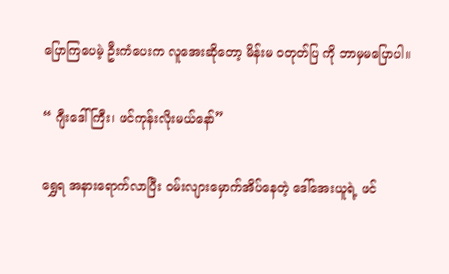ပြောကြပေမဲ့ ဦးကံပေးက လူအေးဆိုတော့ မိန်းမ ဝတုတ်ပြ ကို ဘာမှမပြောပါ။

“ ဂျီးဒေါ်ကြီး၊ ဖင်ကုန်းလိုးမယ်နော်”

ရွှေရ အနားရောက်လာပြီး ဝမ်းလျားမှောက်အိပ်နေတဲ့ ဒေါ်အေးယူရဲ့ ဖင်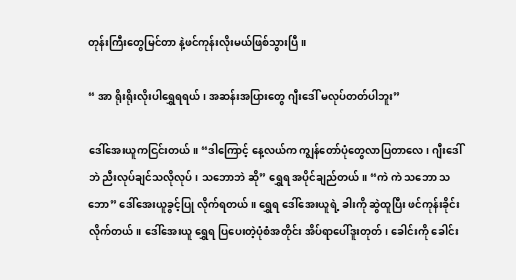တုန်းကြီးတွေမြင်တာ နဲ့ဖင်ကုန်းလိုးမယ်ဖြစ်သွားပြီ။

“ အာ ရိုးရိုးလိုးပါရွှေရရယ်၊ အဆန်းအပြားတွေ ဂျီးဒေါ် မလုပ်တတ်ပါဘူး”

ဒေါ်အေးယူကငြင်းတယ်။ “ဒါကြောင့် နေ့လယ်က ကျွန်တော်ပုံတွေလာပြတာလေ၊ ဂျီးဒေါ်ဘဲ ညီးလုပ်ချင်သလိုလုပ်၊ သဘောဘဲ ဆို” ရွှေရ အပိုင်ချည်တယ်။ “ကဲ ကဲ သဘော သဘော” ဒေါ်အေးယူခွင့်ပြု လိုက်ရတယ်။ ရွှေရ ဒေါ်အေးယူရဲ့ ခါးကို ဆွဲထူပြီး ဖင်ကုန်းခိုင်းလိုက်တယ်။ ဒေါ်အေးယူ ရွှေရ ပြပေးတဲ့ပုံစံအတိုင်း အိပ်ရာပေါ်ဒူးတုတ်၊ ခေါင်းကို ခေါင်း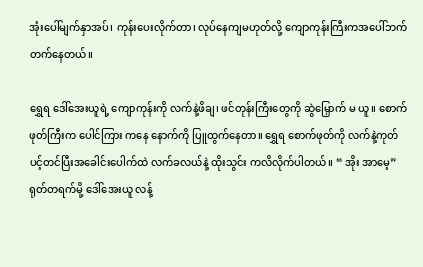အုံးပေါ်မျက်နှာအပ်၊ ကုန်းပေးလိုက်တာ၊ လုပ်နေကျမဟုတ်လို့ ကျောကုန်းကြီးကအပေါ်ဘက် တက်နေတယ်။

ရွှေရ ဒေါ်အေးယူရဲ့ ကျောကုန်းကို လက်နဲ့ဖိချ၊ ဖင်တုန်းကြီးတွေကို ဆွဲမြှောက် မ ယူ။ စောက်ဖုတ်ကြီးက ပေါင်ကြား ကနေ နောက်ကို ပြူထွက်နေတာ။ ရွှေရ စောက်ဖုတ်ကို လက်နဲ့ကုတ် ပင့်တင်ပြီးအခေါင်းပေါက်ထဲ လက်ခလယ်နဲ့ ထိုးသွင်း ကလိလိုက်ပါတယ်။ “ အိုး အာမေ့” ရုတ်တရက်မို့ ဒေါ်အေးယူ လန့်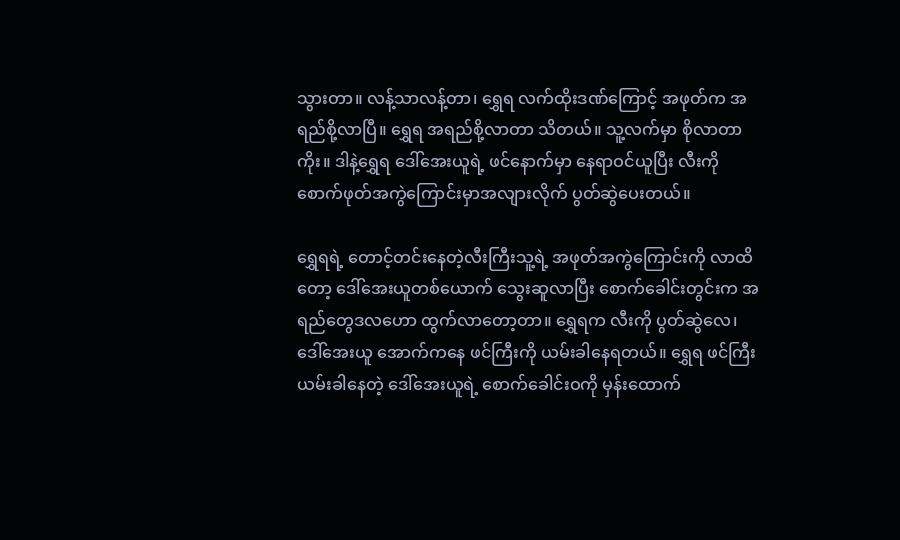သွားတာ။ လန့်သာလန့်တာ၊ ရွှေရ လက်ထိုးဒဏ်ကြောင့် အဖုတ်က အရည်စို့လာပြီ။ ရွှေရ အရည်စို့လာတာ သိတယ်။ သူ့လက်မှာ စိုလာတာ ကိုး။ ဒါနဲ့ရွှေရ ဒေါ်အေးယူရဲ့ ဖင်နောက်မှာ နေရာဝင်ယူပြီး လီးကို စောက်ဖုတ်အကွဲကြောင်းမှာအလျားလိုက် ပွတ်ဆွဲပေးတယ်။

ရွှေရရဲ့ တောင့်တင်းနေတဲ့လီးကြီးသူ့ရဲ့ အဖုတ်အကွဲကြောင်းကို လာထိတော့ ဒေါ်အေးယူတစ်ယောက် သွေးဆူလာပြီး စောက်ခေါင်းတွင်းက အရည်တွေဒလဟော ထွက်လာတော့တာ။ ရွှေရက လီးကို ပွတ်ဆွဲလေ၊ ဒေါ်အေးယူ အောက်ကနေ ဖင်ကြီးကို ယမ်းခါနေရတယ်။ ရွှေရ ဖင်ကြီး ယမ်းခါနေတဲ့ ဒေါ်အေးယူရဲ့ စောက်ခေါင်းဝကို မှန်းထောက်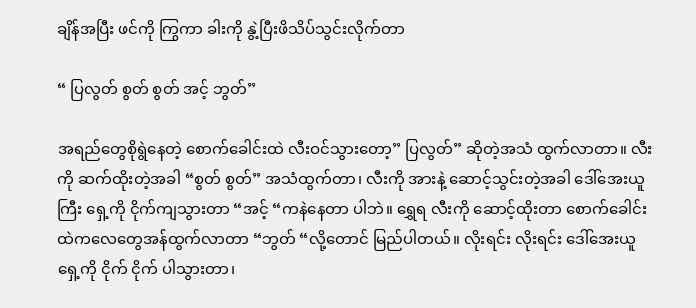ချိန်အပြီး ဖင်ကို ကြွကာ ခါးကို နွဲ့ပြီးဖိသိပ်သွင်းလိုက်တာ

“ ပြလွတ် စွတ် စွတ် အင့် ဘွတ်”

အရည်တွေစိုရွဲနေတဲ့ စောက်ခေါင်းထဲ လီးဝင်သွားတော့” ပြလွတ်” ဆိုတဲ့အသံ ထွက်လာတာ။ လီးကို ဆက်ထိုးတဲ့အခါ “စွတ် စွတ်” အသံထွက်တာ၊ လီးကို အားနဲ့ ဆောင့်သွင်းတဲ့အခါ ဒေါ်အေးယူကြီး ရှေ့ကို ငိုက်ကျသွားတာ “အင့် “ကနဲနေတာ ပါဘဲ။ ရွှေရ လီးကို ဆောင့်ထိုးတာ စောက်ခေါင်းထဲကလေတွေအန်ထွက်လာတာ “ဘွတ် “လို့တောင် မြည်ပါတယ်။ လိုးရင်း လိုးရင်း ဒေါ်အေးယူရှေ့ကို ငိုက် ငိုက် ပါသွားတာ၊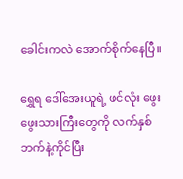ခေါင်းကလဲ အောက်စိုက်နေပြီ။

ရွှေရ ဒေါ်အေးယူရဲ့ ဖင်လုံး ဖွေးဖွေးသားကြီးတွေကို လက်နှစ်ဘက်နဲ့ကိုင်ပြီး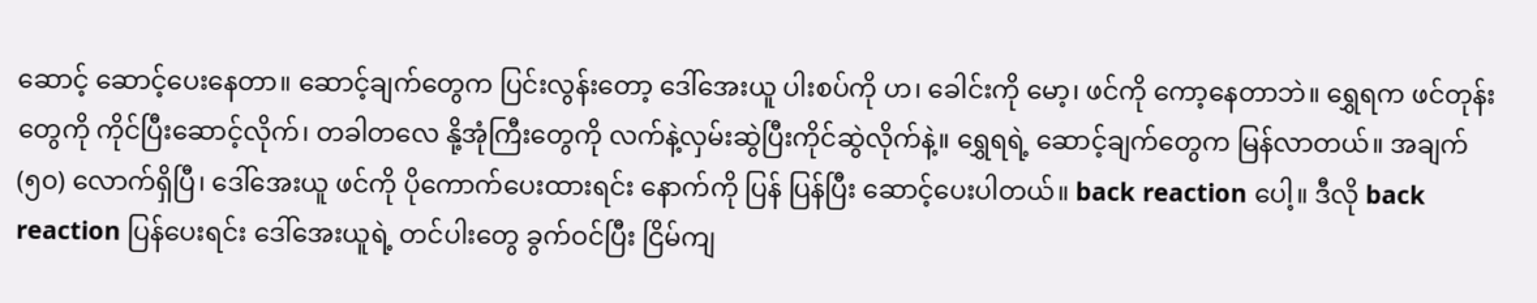ဆောင့် ဆောင့်ပေးနေတာ။ ဆောင့်ချက်တွေက ပြင်းလွန်းတော့ ဒေါ်အေးယူ ပါးစပ်ကို ဟ၊ ခေါင်းကို မော့၊ ဖင်ကို ကော့နေတာဘဲ။ ရွှေရက ဖင်တုန်းတွေကို ကိုင်ပြီးဆောင့်လိုက်၊ တခါတလေ နို့အုံကြီးတွေကို လက်နဲ့လှမ်းဆွဲပြီးကိုင်ဆွဲလိုက်နဲ့။ ရွှေရရဲ့ ဆောင့်ချက်တွေက မြန်လာတယ်။ အချက် (၅၀) လောက်ရှိပြီ၊ ဒေါ်အေးယူ ဖင်ကို ပိုကောက်ပေးထားရင်း နောက်ကို ပြန် ပြန်ပြီး ဆောင့်ပေးပါတယ်။ back reaction ပေါ့။ ဒီလို back reaction ပြန်ပေးရင်း ဒေါ်အေးယူရဲ့ တင်ပါးတွေ ခွက်ဝင်ပြီး ငြိမ်ကျ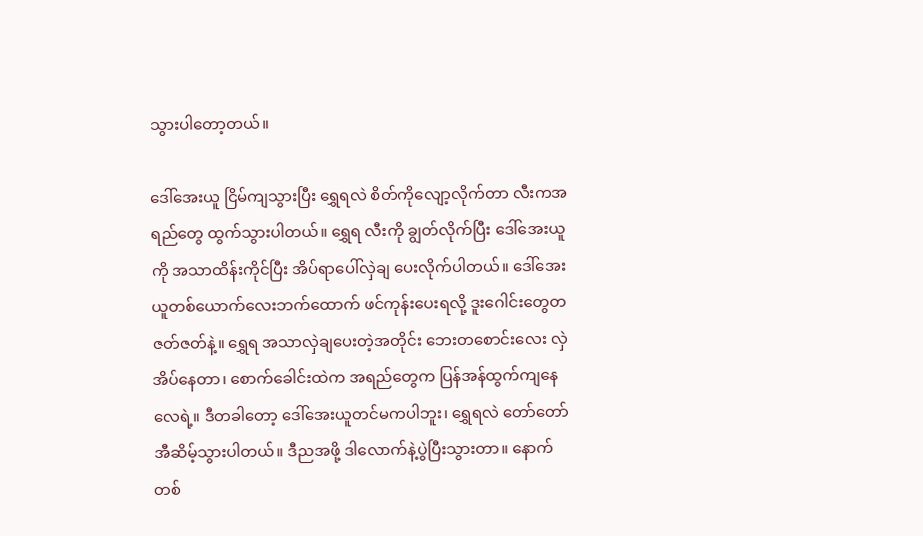သွားပါတော့တယ်။

ဒေါ်အေးယူ ငြိမ်ကျသွားပြီး ရွှေရလဲ စိတ်ကိုလျော့လိုက်တာ လီးကအရည်တွေ ထွက်သွားပါတယ်။ ရွှေရ လီးကို ချွတ်လိုက်ပြီး ဒေါ်အေးယူကို အသာထိန်းကိုင်ပြီး အိပ်ရာပေါ်လှဲချ ပေးလိုက်ပါတယ်။ ဒေါ်အေးယူတစ်ယောက်လေးဘက်ထောက် ဖင်ကုန်းပေးရလို့ ဒူးဂေါင်းတွေတဇတ်ဇတ်နဲ့။ ရွှေရ အသာလှဲချပေးတဲ့အတိုင်း ဘေးတစောင်းလေး လှဲအိပ်နေတာ၊ စောက်ခေါင်းထဲက အရည်တွေက ပြန်အန်ထွက်ကျနေလေရဲ့။ ဒီတခါတော့ ဒေါ်အေးယူတင်မကပါဘူး၊ ရွှေရလဲ တော်တော် အီဆိမ့်သွားပါတယ်။ ဒီညအဖို့ ဒါလောက်နဲ့ပွဲပြီးသွားတာ။ နောက်တစ်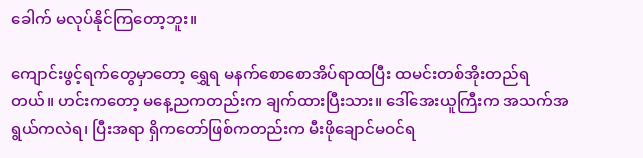ခေါက် မလုပ်နိုင်ကြတော့ဘူး။

ကျောင်းဖွင့်ရက်တွေမှာတော့ ရွှေရ မနက်စောစောအိပ်ရာထပြီး ထမင်းတစ်အိုးတည်ရတယ်။ ဟင်းကတော့ မနေ့ညကတည်းက ချက်ထားပြီးသား။ ဒေါ်အေးယူကြီးက အသက်အရွယ်ကလဲရ၊ ပြီးအရာ ရှိကတော်ဖြစ်ကတည်းက မီးဖိုချောင်မဝင်ရ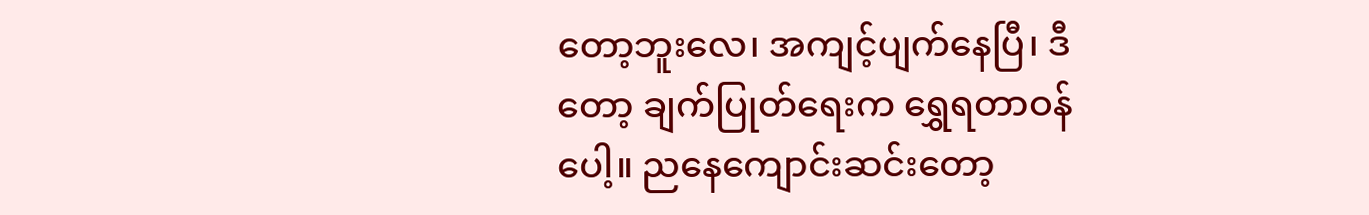တော့ဘူးလေ၊ အကျင့်ပျက်နေပြီ၊ ဒီတော့ ချက်ပြုတ်ရေးက ရွှေရတာဝန်ပေါ့။ ညနေကျောင်းဆင်းတော့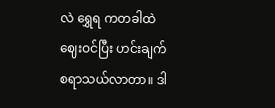လဲ ရွှေရ ကတခါထဲ ဈေးဝင်ပြီး ဟင်းချက်စရာသယ်လာတာ။ ဒါ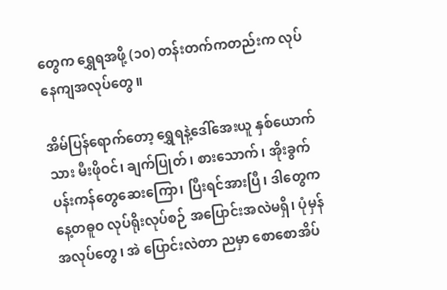တွေက ရွှေရအဖို့ (၁၀) တန်းတက်ကတည်းက လုပ်နေကျအလုပ်တွေ။

အိမ်ပြန်ရောက်တော့ ရွှေရနဲ့ဒေါ်အေးယူ နှစ်ယောက်သား မီးဖိုဝင်၊ ချက်ပြုတ်၊ စားသောက်၊ အိုးခွက်ပန်းကန်တွေဆေးကြော၊ ပြီးရင်အားပြီ၊ ဒါတွေက နေ့တဓူဝ လုပ်ရိုးလုပ်စဉ် အပြောင်းအလဲမရှိ၊ ပုံမှန်အလုပ်တွေ၊ အဲ ပြောင်းလဲတာ ညမှာ စောစောအိပ်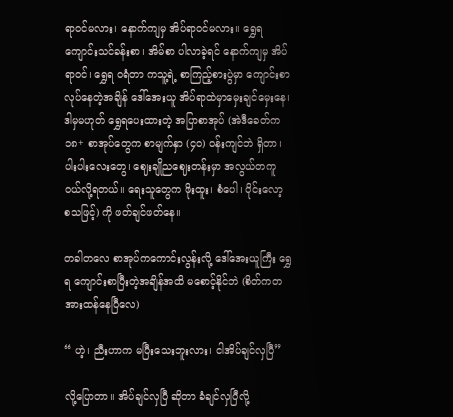ရာဝင်မလား၊ နောက်ကျမှ အိပ်ရာဝင်မလား။ ရွှေရ ကျောင်းသင်ခန်းစာ၊ အိမ်စာ ပါလာခဲ့ရင် နောက်ကျမှ အိပ်ရာဝင်၊ ရွှေရ ဝရံတာ ကသူ့ရဲ့ စာကြည့်စားပွဲမှာ ကျောင်းစာလုပ်နေတဲ့အချိန် ဒေါ်အေးယူ အိပ်ရာထဲမှာမှေးချင်မှေးနေ၊ ဒါမှမဟုတ် ရွှေရပေးထားတဲ့ အပြာစာအုပ် (အဲဒီခေတ်က ၁၈+ စာအုပ်တွေက စာမျက်နှာ (၄၀) ဝန်းကျင်ဘဲ ရှိတာ၊ ပါးပါးလေးတွေ၊ ဈေးချိုညဈေးတန်းမှာ အလွယ်တကူ ဝယ်လို့ရတယ်။ ရေးသူတွေက ဖိုးထူး၊ စံပေါ၊ ပိုင်းလော့ စသဖြင့်) ကို ဖတ်ချင်ဖတ်နေ။

တခါတလေ စာအုပ်ကကောင်းလွန်းလို့ ဒေါ်အေးယူကြီး ရွှေရ ကျောင်းစာပြီးတဲ့အချိန်အထိ မစောင့်နိုင်ဘဲ (စိတ်ကတအားထန်နေပြီလေ)

“ ဟဲ့၊ ညီးဟာက မပြီးသေးဘူးလား၊ ငါအိပ်ချင်လှပြီ”

လို့ပြောတာ။ အိပ်ချင်လှပြီ ဆိုတာ ခံချင်လှပြီလို့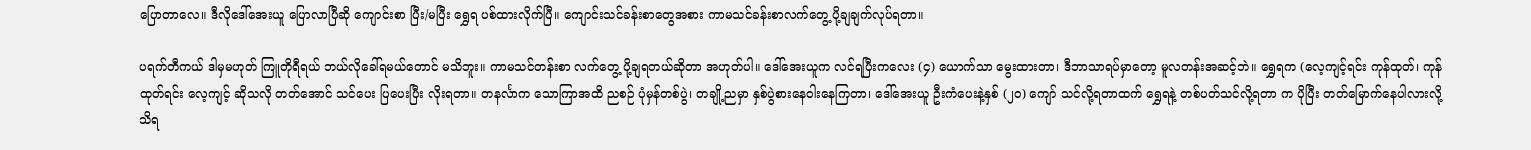ပြောတာလေ။ ဒီလိုဒေါ်အေးယူ ပြောလာပြီဆို ကျောင်းစာ ပြီး/မပြီး ရွှေရ ပစ်ထားလိုက်ပြီ။ ကျောင်းသင်ခန်းစာတွေအစား ကာမသင်ခန်းစာလက်တွေ့ ပို့ချချက်လုပ်ရတာ။

ပရက်တီကယ် ဒါမှမဟုတ် ကြူတိုရီရယ် ဘယ်လိုခေါ်ရမယ်တောင် မသိဘူး။ ကာမသင်တန်းစာ လက်တွေ့ ပို့ချရတယ်ဆိုတာ အဟုတ်ပါ။ ဒေါ်အေးယူက လင်ရပြီးကလေး (၄) ယောက်သာ မွေးထားတာ၊ ဒီဘာသာရပ်မှာတော့ မူလတန်းအဆင့်ဘဲ။ ရွှေရက (လေ့ကျင့်ရင်း ကုန်ထုတ်၊ ကုန်ထုတ်ရင်း လေ့ကျင့် ဆိုသလို တတ်အောင် သင်ပေး ပြပေးပြီး လိုးရတာ။ တနင်္လာက သောကြာအထိ ညစဉ် ပုံမှန်တစ်ပွဲ၊ တချို့ညမှာ နှစ်ပွဲစားနေဝါးနေကြတာ၊ ဒေါ်အေးယူ ဦးကံပေးနဲ့နှစ် (၂၀) ကျော် သင်လို့ရတာထက် ရွှေရနဲ့ တစ်ပတ်သင်လို့ရတာ က ပိုပြီး တတ်မြောက်နေပါလားလို့သိရ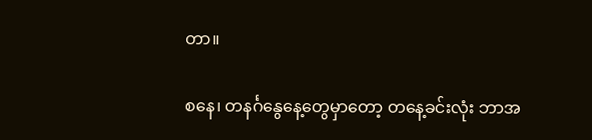တာ။

စနေ၊ တနင်္ဂနွေနေ့တွေမှာတော့ တနေ့ခင်းလုံး ဘာအ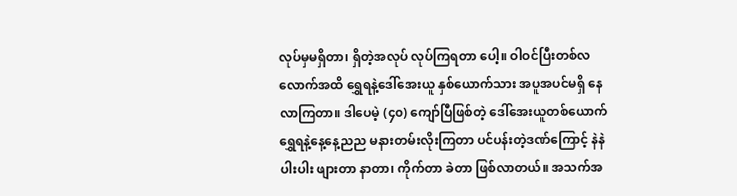လုပ်မှမရှိတာ၊ ရှိတဲ့အလုပ် လုပ်ကြရတာ ပေါ့။ ဝါဝင်ပြီးတစ်လလောက်အထိ ရွှေရနဲ့ဒေါ်အေးယူ နှစ်ယောက်သား အပူအပင်မရှိ နေလာကြတာ။ ဒါပေမဲ့ (၄၀) ကျော်ပြီဖြစ်တဲ့ ဒေါ်အေးယူတစ်ယောက် ရွှေရနဲ့နေ့နေ့ညည မနားတမ်းလိုးကြတာ ပင်ပန်းတဲ့ဒဏ်ကြောင့် နဲနဲပါးပါး ဖျားတာ နာတာ၊ ကိုက်တာ ခဲတာ ဖြစ်လာတယ်။ အသက်အ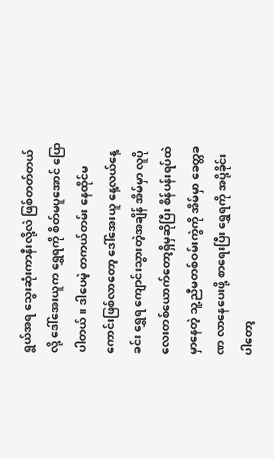ရွယ်အရ သွေးဆုံးကာနီးလို့လဲ ဖြစ်တတ်တယ်လို့ ဒေါ်အေးယူက ရွှေရကို စိတ်မပူအောင် ပြောပါတယ်။ ဒါပေမဲ့ တကယ်တမ်း နေထိုင်မကောင်းဖြစ်လာတော့ ဒေါ်အေးယူ နေ့လယ်နေ့ခင်း ရွှေရ ကျောင်းသွားတဲ့အချိန် အိမ်မှာ လူပိုလေးတစ်ယောက်တော့ရှိမှဆိုပြီး စိန်ပန်းရပ်ထဲမှာနေတဲ့ သူ့ညီမတစ်ဝမ်းကွဲကို အိမ်မှာ ခေတ္တခဏ လာနေပေးဖို့ စာရေးပြီး ရွှေရကို အပို့ခိုင်းပါတော့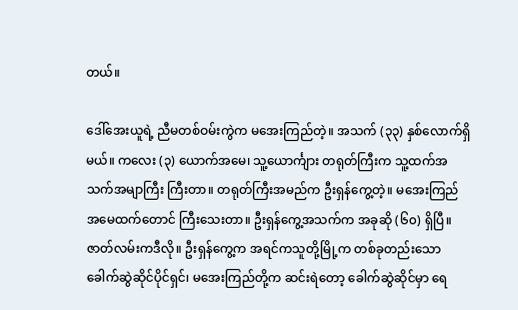တယ်။

ဒေါ်အေးယူရဲ့ ညီမတစ်ဝမ်းကွဲက မအေးကြည်တဲ့။ အသက် (၃၃) နှစ်လောက်ရှိမယ်။ ကလေး (၃) ယောက်အမေ၊ သူ့ယောင်္ကျား တရုတ်ကြီးက သူ့ထက်အသက်အမျာကြီး ကြီးတာ။ တရုတ်ကြီးအမည်က ဦးရှန်ကွေ့တဲ့။ မအေးကြည် အမေထက်တောင် ကြီးသေးတာ။ ဦးရှန်ကွေ့အသက်က အခုဆို (၆၀) ရှိပြီ။ ဇာတ်လမ်းကဒီလို။ ဦးရှန်ကွေ့က အရင်ကသူတို့မြို့က တစ်ခုတည်းသော ခေါက်ဆွဲဆိုင်ပိုင်ရှင်၊ မအေးကြည်တို့က ဆင်းရဲတော့ ခေါက်ဆွဲဆိုင်မှာ ရေ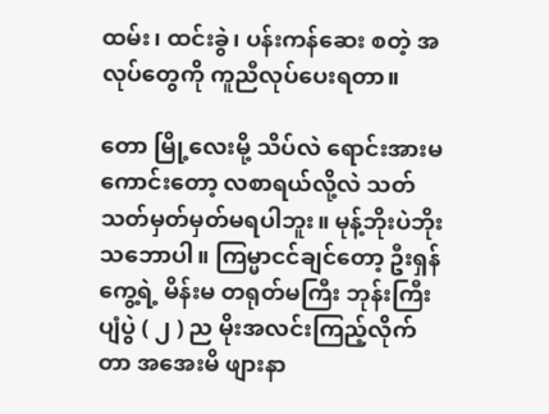ထမ်း၊ ထင်းခွဲ၊ ပန်းကန်ဆေး စတဲ့ အလုပ်တွေကို ကူညီလုပ်ပေးရတာ။

တော မြို့လေးမို့ သိပ်လဲ ရောင်းအားမကောင်းတော့ လစာရယ်လို့လဲ သတ်သတ်မှတ်မှတ်မရပါဘူး။ မုန့်ဘိုးပဲဘိုး သဘောပါ။ ကြမ္မာငင်ချင်တော့ ဦးရှန်ကွေ့ရဲ့ မိန်းမ တရုတ်မကြီး ဘုန်းကြီးပျံပွဲ ( ၂ ) ည မိုးအလင်းကြည့်လိုက်တာ အအေးမိ ဖျားနာ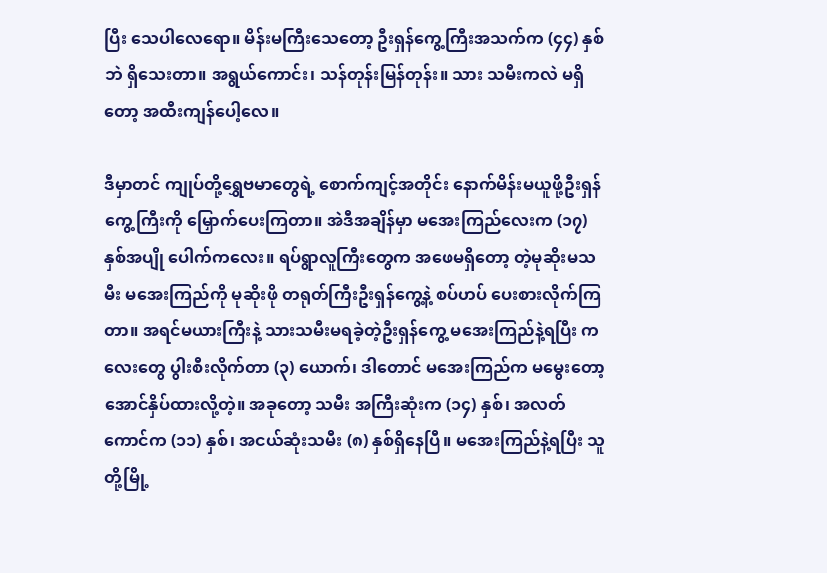ပြီး သေပါလေရော။ မိန်းမကြီးသေတော့ ဦးရှန်ကွေ့ကြီးအသက်က (၄၄) နှစ်ဘဲ ရှိသေးတာ။ အရွယ်ကောင်း၊ သန်တုန်းမြန်တုန်း။ သား သမီးကလဲ မရှိတော့ အထီးကျန်ပေါ့လေ။

ဒီမှာတင် ကျုပ်တို့ရွှေဗမာတွေရဲ့ စောက်ကျင့်အတိုင်း နောက်မိန်းမယူဖို့ဦးရှန်ကွေ့ကြီးကို မြှောက်ပေးကြတာ။ အဲဒီအချိန်မှာ မအေးကြည်လေးက (၁၇) နှစ်အပျို ပေါက်ကလေး။ ရပ်ရွာလူကြီးတွေက အဖေမရှိတော့ တဲ့မုဆိုးမသမီး မအေးကြည်ကို မုဆိုးဖို တရုတ်ကြီးဦးရှန်ကွေ့နဲ့ စပ်ဟပ် ပေးစားလိုက်ကြတာ။ အရင်မယားကြီးနဲ့ သားသမီးမရခဲ့တဲ့ဦးရှန်ကွေ့ မအေးကြည်နဲ့ရပြီး ကလေးတွေ ပွါးစီးလိုက်တာ (၃) ယောက်၊ ဒါတောင် မအေးကြည်က မမွေးတော့ အောင်နှိပ်ထားလို့တဲ့။ အခုတော့ သမီး အကြီးဆုံးက (၁၄) နှစ်၊ အလတ်ကောင်က (၁၁) နှစ်၊ အငယ်ဆုံးသမီး (၈) နှစ်ရှိနေပြီ။ မအေးကြည်နဲ့ရပြီး သူတို့မြို့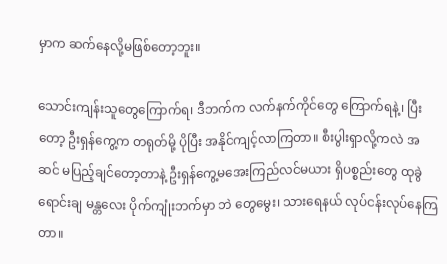မှာက ဆက်နေလို့မဖြစ်တော့ဘူး။

သောင်းကျန်းသူတွေကြောက်ရ၊ ဒီဘက်က လက်နက်ကိုင်တွေ ကြောက်ရနဲ့၊ ပြီးတော့ ဦးရှန်ကွေ့က တရုတ်မို့ ပိုပြီး အနိုင်ကျင့်လာကြတာ။ စီးပွါးရှာလို့ကလဲ အဆင် မပြည့်ချင်တော့တာနဲ့ ဦးရှန်ကွေ့မအေးကြည်လင်မယား ရှိပစ္စည်းတွေ ထုခွဲရောင်းချ မန္တလေး ပိုက်ကျုံးဘက်မှာ ဘဲ တွေမွေး၊ သားရေနယ် လုပ်ငန်းလုပ်နေကြတာ။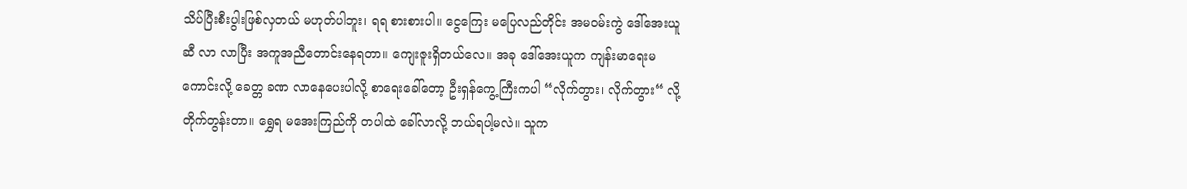သိပ်ပြီးစီးပွါးဖြစ်လှတယ် မဟုတ်ပါဘူး၊ ရရ စားစားပါ။ ငွေကြေး မပြေလည်တိုင်း အမဝမ်းကွဲ ဒေါ်အေးယူဆီ လာ လာပြီး အကူအညီတောင်းနေရတာ။ ကျေးဇူးရှိတယ်လေ။ အခု ဒေါ်အေးယူက ကျန်းမာရေးမကောင်းလို့ ခေတ္တ ခဏ လာနေပေးပါလို့ စာရေးခေါ်တော့ ဦးရှန်ကွေ့ကြီးကပါ “လိုက်တွား၊ လိုက်တွား“ လို့ တိုက်တွန်းတာ။ ရွှေရ မအေးကြည်ကို တပါထဲ ခေါ်လာလို့ ဘယ်ရပါ့မလဲ။ သူက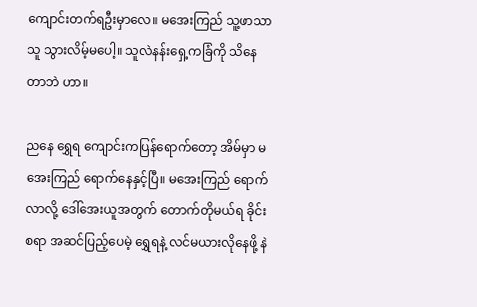ကျောင်းတက်ရဦးမှာလေ။ မအေးကြည် သူ့ဖာသာသူ သွားလိမ့်မပေါ့။ သူလဲနန်းရှေ့ကခြံကို သိနေတာဘဲ ဟာ။

ညနေ ရွှေရ ကျောင်းကပြန်ရောက်တော့ အိမ်မှာ မအေးကြည် ရောက်နေနှင့်ပြီ။ မအေးကြည် ရောက်လာလို့ ဒေါ်အေးယူအတွက် တောက်တိုမယ်ရ ခိုင်းစရာ အဆင်ပြည့်ပေမဲ့ ရွှေရနဲ့ လင်မယားလိုနေဖို့ နဲ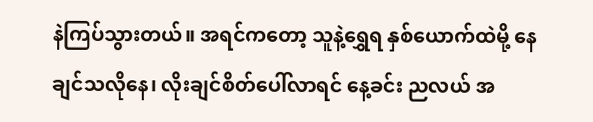နဲကြပ်သွားတယ်။ အရင်ကတော့ သူနဲ့ရွှေရ နှစ်ယောက်ထဲမို့ နေချင်သလိုနေ၊ လိုးချင်စိတ်ပေါ်လာရင် နေ့ခင်း ညလယ် အ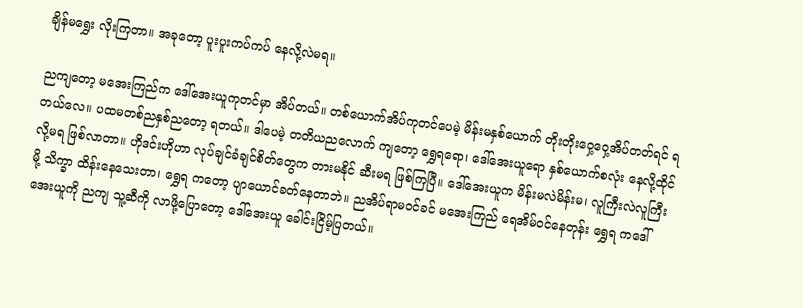ချိန်မရွှေး လိုးကြတာ။ အခုတော့ ပူးပူးကပ်ကပ် နေလို့လဲမရ။

ညကျတော့ မအေးကြည်က ဒေါ်အေးယူကုတင်မှာ အိပ်တယ်။ တစ်ယောက်အိပ်ကုတင်ပေမဲ့ မိန်းမနှစ်ယောက် တိုးတိုးဝှေ့ဝှေ့အိပ်တတ်ရင် ရတယ်လေ။ ပထမတစ်ညနှစ်ညတော့ ရတယ်။ ဒါပေမဲ့ တတိယညလောက် ကျတော့ ရွှေရရော၊ ဒေါ်အေးယူရော နှစ်ယောက်စလုံး နေလို့ထိုင်လို့မရ ဖြစ်လာတာ။ ဟိုဒင်းဟိုဟာ လုပ်ချင်ခံချင်စိတ်တွေက တားမနိုင် ဆီးမရ ဖြစ်ကြပြီ။ ဒေါ်အေးယူက မိန်းမလဲမိန်းမ၊ လူကြီးလဲလူကြီးမို့ သိက္ခာ ထိန်းနေသေးတာ၊ ရွှေရ ကတော့ ပျာယောင်ခတ်နေတာဘဲ။ ညအိပ်ရာမဝင်ခင် မအေးကြည် ရေအိမ်ဝင်နေတုန်း ရွှေရ ကဒေါ်အေးယူကို ညကျ သူ့ဆီကို လာဖို့ပြောတော့ ဒေါ်အေးယူ ခေါင်းငြိမ့်ပြတယ်။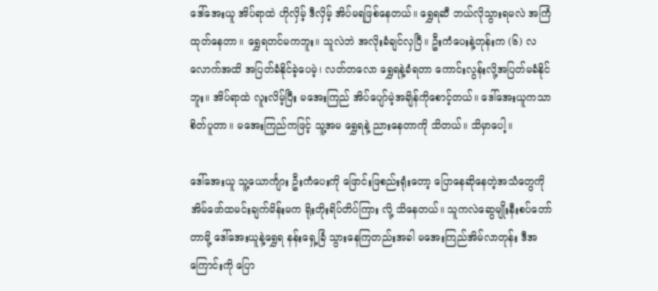ဒေါ်အေးယူ အိပ်ရာထဲ ဟိုလှိမ့် ဒီလှိမ့် အိပ်မရဖြစ်နေတယ်။ ရွှေရဆီ ဘယ်လိုသွားရမလဲ အကြံထုတ်နေတာ။ ရွှေရတင်မကဘူး။ သူလဲဘဲ အလိုးခံချင်လှပြီ။ ဦးကံပေးနဲ့တုန်းက (၆) လလောက်အထိ အပြတ်ခံနိုင်ခဲ့ပေမဲ့၊ လတ်တလော ရွှေရနဲ့ခံရတာ ကောင်းလွန်းလို့အပြတ်မခံနိုင်ဘူး။ အိပ်ရာထဲ လူးလိမ့်ပြီး မအေးကြည် အိပ်ပျော်မဲ့အချိန်ကိုစောင့်တယ်။ ဒေါ်အေးယူကသာ စိတ်ပူတာ။ မအေးကြည်ကဖြင့် သူ့အမ ရွှေရနဲ့ ညားနေတာကို သိတယ်။ သိမှာပေါ့။

ဒေါ်အေးယူ သူ့ယောင်္ကျား ဦးကံပေးကို ဖြောင်းဖြစည်းရုံးတော့ ပြောနေဆိုနေတဲ့အသံတွေကို အိမ်ဖော်ထမင်းချက်မိန်းမက ရိုးတိုးရိပ်တိပ်ကြား လို့ သိနေတယ်။ သူကလဲဆွေမျိုးနီးစပ်တော်တာမို့ ဒေါ်အေးယူနဲ့ရွှေရ နန်းရှေ့ခြံ သွားနေကြတည်းအခါ မအေးကြည်အိမ်လာတုန်း ဒီအကြောင်းကို ပြော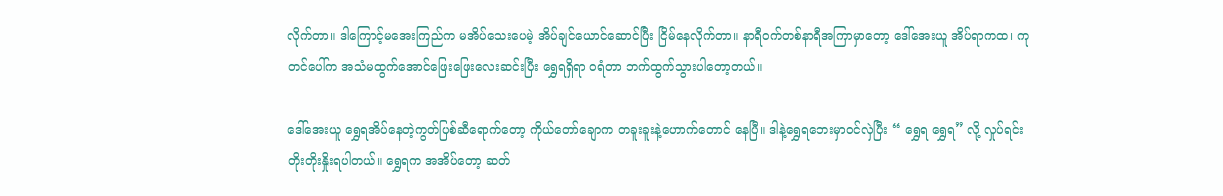လိုက်တာ။ ဒါကြောင့်မအေးကြည်က မအိပ်သေးပေမဲ့ အိပ်ချင်ယောင်ဆောင်ပြီး ငြိမ်နေလိုက်တာ။ နာရီဝက်တစ်နာရီအကြာမှာတော့ ဒေါ်အေးယူ အိပ်ရာကထ၊ ကုတင်ပေါ်က အသံမထွက်အောင်ဖြေးဖြေးလေးဆင်းပြီး ရွှေရရှိရာ ဝရံတာ ဘက်ထွက်သွားပါတော့တယ်။

ဒေါ်အေးယူ ရွှေရအိပ်နေတဲ့ကွတ်ပြစ်ဆီရောက်တော့ ကိုယ်တော်ချောက တခူးခူးနဲ့ဟောက်တောင် နေပြီ။ ဒါနဲ့ရွှေရဘေးမှာဝင်လှဲပြီး “ ရွှေရ ရွှေရ” လို့ လှုပ်ရင်း တိုးတိုးနှိုးရပါတယ်။ ရွှေရက အအိပ်တော့ ဆတ်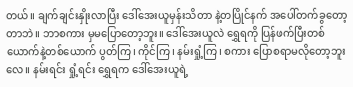တယ်။ ချက်ချင်းနှိုးလာပြီး ဒေါ်အေးယူမှန်းသိတာ နဲ့တပြိုင်နက် အပေါ်တက်ခွတော့တာဘဲ။ ဘာစကား မှမပြောတော့ဘူး။ ဒေါ်အေးယူလဲ ရွှေရကို ပြန်ဖက်ပြီးတစ်ယောက်နဲ့တစ်ယောက် ပွတ်ကြ၊ ကိုင်ကြ၊ နမ်းရှုံ့ကြ၊ စကား ပြောစရာမလိုတော့ဘူးလေ။ နမ်းရင်း ရှုံ့ရင်း ရွှေရက ဒေါ်အေးယူရဲ့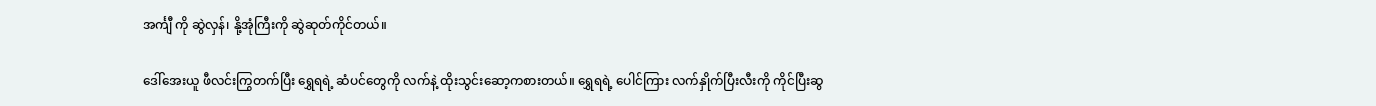အင်္ကျီ ကို ဆွဲလှန်၊ နို့အုံကြီးကို ဆွဲဆုတ်ကိုင်တယ်။

ဒေါ်အေးယူ ဖီလင်းကြွတက်ပြီး ရွှေရရဲ့ ဆံပင်တွေကို လက်နဲ့ ထိုးသွင်းဆော့ကစားတယ်။ ရွှေရရဲ့ ပေါင်ကြား လက်နှိုက်ပြီးလီးကို ကိုင်ပြီးဆွ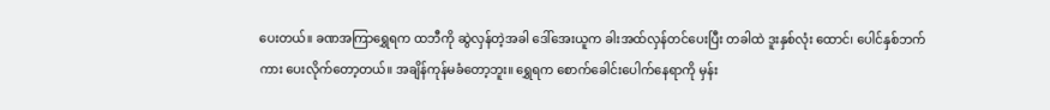ပေးတယ်။ ခဏအကြာရွှေရက ထဘီကို ဆွဲလှန်တဲ့အခါ ဒေါ်အေးယူက ခါးအထ်လှန်တင်ပေးပြီး တခါထဲ ဒူးနှစ်လုံး ထောင်၊ ပေါင်နှစ်ဘက်ကား ပေးလိုက်တော့တယ်။ အချိန်ကုန်မခံတော့ဘူး။ ရွှေရက စောက်ခေါင်းပေါက်နေရာကို မှန်း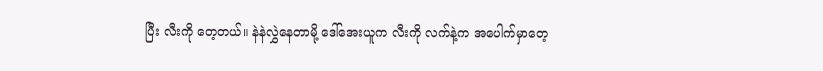ပြီး လီးကို တေ့တယ်။ နဲနဲလွှဲနေတာမို့ ဒေါ်အေးယူက လီးကို လက်နဲ့က အပေါက်မှာတေ့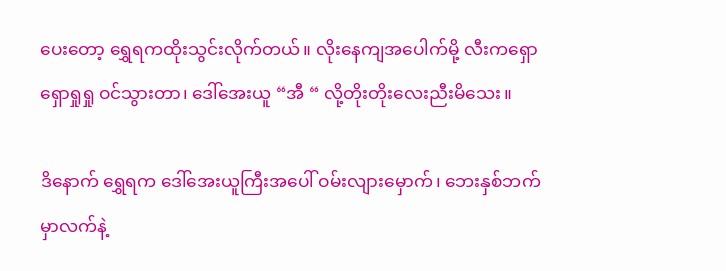ပေးတော့ ရွှေရကထိုးသွင်းလိုက်တယ်။ လိုးနေကျအပေါက်မို့ လီးကရှောရှောရှုရှု ဝင်သွားတာ၊ ဒေါ်အေးယူ “အီ “ လို့တိုးတိုးလေးညီးမိသေး။

ဒိနောက် ရွှေရက ဒေါ်အေးယူကြီးအပေါ် ဝမ်းလျားမှောက်၊ ဘေးနှစ်ဘက်မှာလက်နဲ့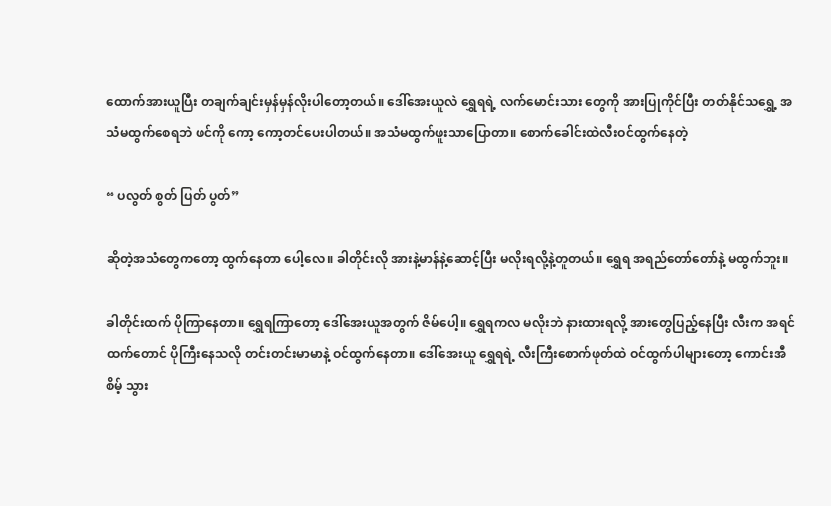ထောက်အားယူပြီး တချက်ချင်းမှန်မှန်လိုးပါတော့တယ်။ ဒေါ်အေးယူလဲ ရွှေရရဲ့ လက်မောင်းသား တွေကို အားပြုကိုင်ပြီး တတ်နိုင်သရွှေ့ အသံမထွက်စေရဘဲ ဖင်ကို ကော့ ကော့တင်ပေးပါတယ်။ အသံမထွက်ဖူးသာပြောတာ။ စောက်ခေါင်းထဲလီးဝင်ထွက်နေတဲ့

“ ပလွတ် စွတ် ပြတ် ပွတ်”

ဆိုတဲ့အသံတွေကတော့ ထွက်နေတာ ပေါ့လေ။ ခါတိုင်းလို အားနဲ့မာန်နဲ့ဆောင့်ပြီး မလိုးရလို့နဲ့တူတယ်။ ရွှေရ အရည်တော်တော်နဲ့ မထွက်ဘူး။

ခါတိုင်းထက် ပိုကြာနေတာ။ ရွှေရကြာတော့ ဒေါ်အေးယူအတွက် ဇိမ်ပေါ့။ ရွှေရကလ မလိုးဘဲ နားထားရလို့ အားတွေပြည့်နေပြီး လီးက အရင်ထက်တောင် ပိုကြီးနေသလို တင်းတင်းမာမာနဲ့ ဝင်ထွက်နေတာ။ ဒေါ်အေးယူ ရွှေရရဲ့ လီးကြီးစောက်ဖုတ်ထဲ ဝင်ထွက်ပါများတော့ ကောင်းအီစိမ့် သွား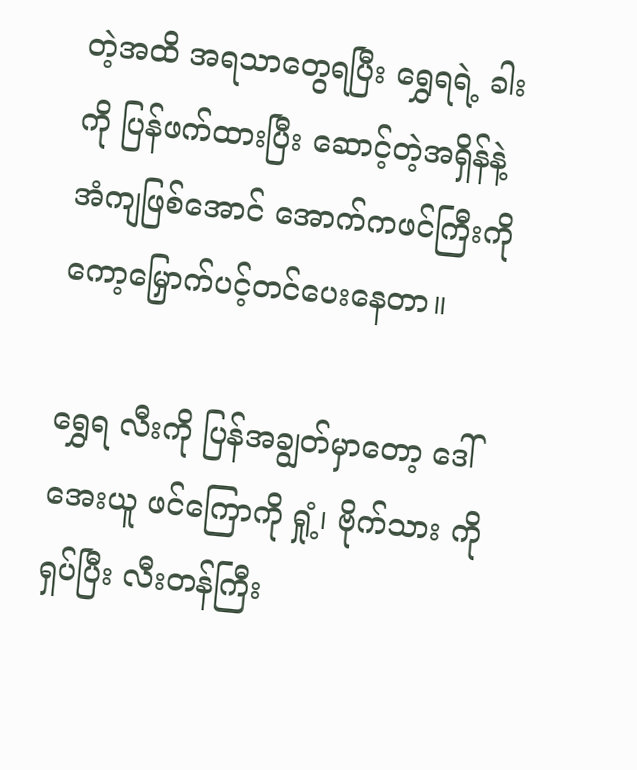တဲ့အထိ အရသာတွေရပြီး ရွှေရရဲ့ ခါးကို ပြန်ဖက်ထားပြီး ဆောင့်တဲ့အရှိန်နဲ့ အံကျဖြစ်အောင် အောက်ကဖင်ကြီးကို ကော့မြှောက်ပင့်တင်ပေးနေတာ။

ရွှေရ လီးကို ပြန်အချွတ်မှာတော့ ဒေါ်အေးယူ ဖင်ကြောကို ရှုံ့၊ ဗိုက်သား ကို ရှပ်ပြီး လီးတန်ကြီး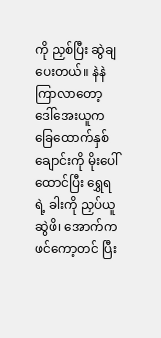ကို ညှစ်ပြီး ဆွဲချပေးတယ်။ နဲနဲကြာလာတော့ ဒေါ်အေးယူက ခြေထောက်နှစ်ချောင်းကို မိုးပေါ်ထောင်ပြီး ရွှေရရဲ့ ခါးကို ညှပ်ယူဆွဲဖိ၊ အောက်က ဖင်ကော့တင် ပြီး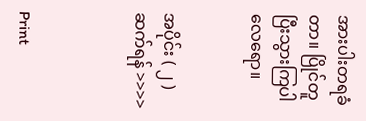အားပါးတရခံတာ။ ပြိုင်တူပြီးသွားကြပါလေရော။


အပိုင်း ( ၂ ) ဆက်ရန် >>>>



Print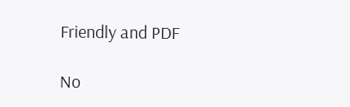Friendly and PDF

No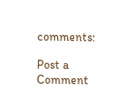comments:

Post a Comment